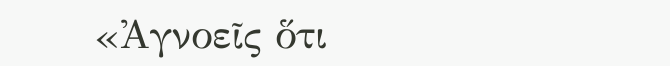«Ἀγνοεῖς ὅτι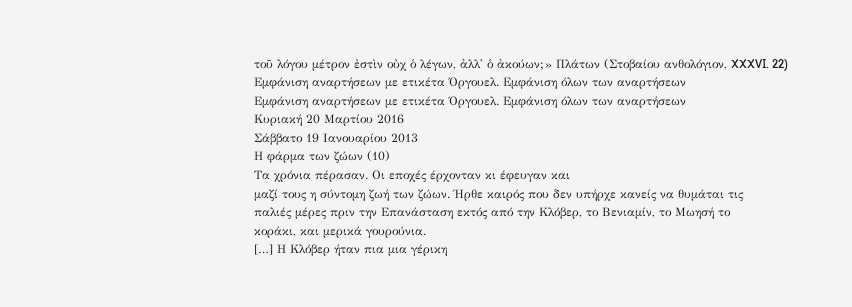τοῦ λόγου μέτρον ἐστὶν οὐχ ὁ λέγων, ἀλλ' ὁ ἀκούων;» Πλάτων (Στοβαίου ανθολόγιον, XXXVI. 22)
Εμφάνιση αναρτήσεων με ετικέτα Όργουελ. Εμφάνιση όλων των αναρτήσεων
Εμφάνιση αναρτήσεων με ετικέτα Όργουελ. Εμφάνιση όλων των αναρτήσεων
Κυριακή 20 Μαρτίου 2016
Σάββατο 19 Ιανουαρίου 2013
Η φάρμα των ζώων (10)
Τα χρόνια πέρασαν. Οι εποχές έρχονταν κι έφευγαν και
μαζί τους η σύντομη ζωή των ζώων. Ήρθε καιρός που δεν υπήρχε κανείς να θυμάται τις
παλιές μέρες πριν την Επανάσταση εκτός από την Κλόβερ, το Βενιαμίν, το Μωησή το
κοράκι, και μερικά γουρούνια.
[…] Η Κλόβερ ήταν πια μια γέρικη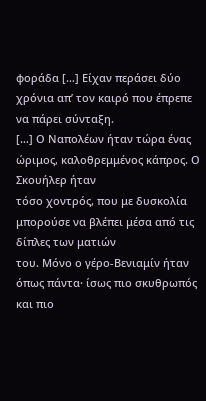φοράδα […] Είχαν περάσει δύο χρόνια απ’ τον καιρό που έπρεπε να πάρει σύνταξη.
[…] Ο Ναπολέων ήταν τώρα ένας ώριμος, καλοθρεμμένος κάπρος. Ο Σκουήλερ ήταν
τόσο χοντρός, που με δυσκολία μπορούσε να βλέπει μέσα από τις δίπλες των ματιών
του. Μόνο ο γέρο-Βενιαμίν ήταν όπως πάντα· ίσως πιο σκυθρωπός και πιο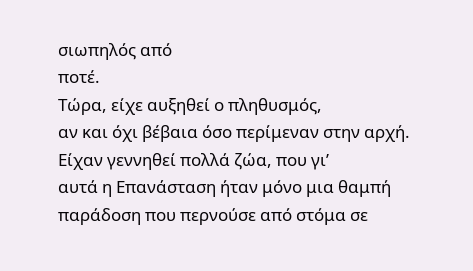σιωπηλός από
ποτέ.
Τώρα, είχε αυξηθεί ο πληθυσμός,
αν και όχι βέβαια όσο περίμεναν στην αρχή. Είχαν γεννηθεί πολλά ζώα, που γι’
αυτά η Επανάσταση ήταν μόνο μια θαμπή παράδοση που περνούσε από στόμα σε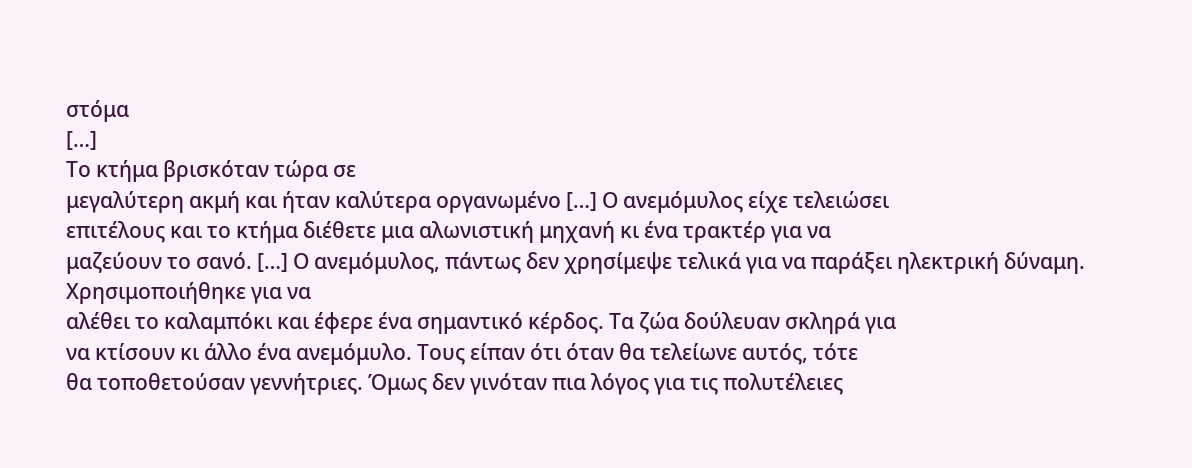στόμα
[…]
Το κτήμα βρισκόταν τώρα σε
μεγαλύτερη ακμή και ήταν καλύτερα οργανωμένο […] Ο ανεμόμυλος είχε τελειώσει
επιτέλους και το κτήμα διέθετε μια αλωνιστική μηχανή κι ένα τρακτέρ για να
μαζεύουν το σανό. […] Ο ανεμόμυλος, πάντως δεν χρησίμεψε τελικά για να παράξει ηλεκτρική δύναμη. Χρησιμοποιήθηκε για να
αλέθει το καλαμπόκι και έφερε ένα σημαντικό κέρδος. Τα ζώα δούλευαν σκληρά για
να κτίσουν κι άλλο ένα ανεμόμυλο. Τους είπαν ότι όταν θα τελείωνε αυτός, τότε
θα τοποθετούσαν γεννήτριες. Όμως δεν γινόταν πια λόγος για τις πολυτέλειες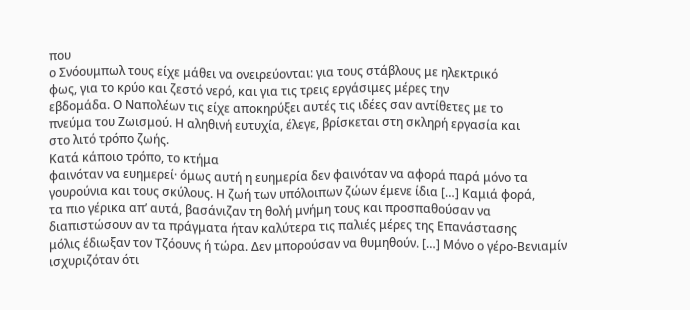που
ο Σνόουμπωλ τους είχε μάθει να ονειρεύονται: για τους στάβλους με ηλεκτρικό
φως, για το κρύο και ζεστό νερό, και για τις τρεις εργάσιμες μέρες την
εβδομάδα. Ο Ναπολέων τις είχε αποκηρύξει αυτές τις ιδέες σαν αντίθετες με το
πνεύμα του Ζωισμού. Η αληθινή ευτυχία, έλεγε, βρίσκεται στη σκληρή εργασία και
στο λιτό τρόπο ζωής.
Κατά κάποιο τρόπο, το κτήμα
φαινόταν να ευημερεί· όμως αυτή η ευημερία δεν φαινόταν να αφορά παρά μόνο τα
γουρούνια και τους σκύλους. Η ζωή των υπόλοιπων ζώων έμενε ίδια […] Καμιά φορά,
τα πιο γέρικα απ’ αυτά, βασάνιζαν τη θολή μνήμη τους και προσπαθούσαν να
διαπιστώσουν αν τα πράγματα ήταν καλύτερα τις παλιές μέρες της Επανάστασης
μόλις έδιωξαν τον Τζόουνς ή τώρα. Δεν μπορούσαν να θυμηθούν. […] Μόνο ο γέρο-Βενιαμίν
ισχυριζόταν ότι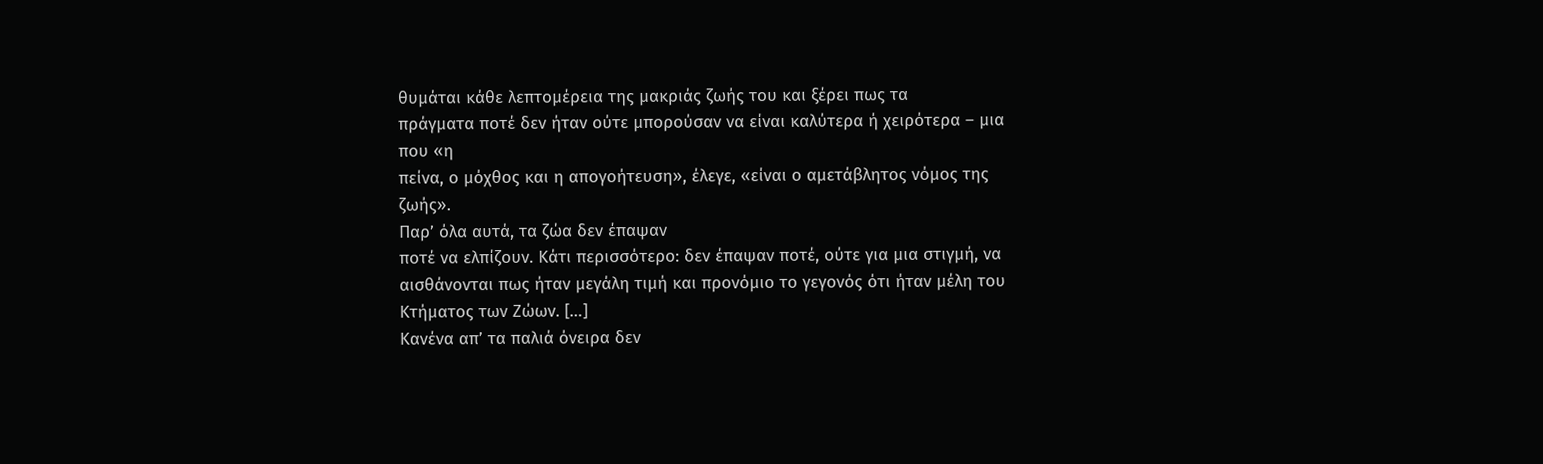θυμάται κάθε λεπτομέρεια της μακριάς ζωής του και ξέρει πως τα
πράγματα ποτέ δεν ήταν ούτε μπορούσαν να είναι καλύτερα ή χειρότερα – μια που «η
πείνα, ο μόχθος και η απογοήτευση», έλεγε, «είναι ο αμετάβλητος νόμος της ζωής».
Παρ’ όλα αυτά, τα ζώα δεν έπαψαν
ποτέ να ελπίζουν. Κάτι περισσότερο: δεν έπαψαν ποτέ, ούτε για μια στιγμή, να
αισθάνονται πως ήταν μεγάλη τιμή και προνόμιο το γεγονός ότι ήταν μέλη του
Κτήματος των Ζώων. […]
Κανένα απ’ τα παλιά όνειρα δεν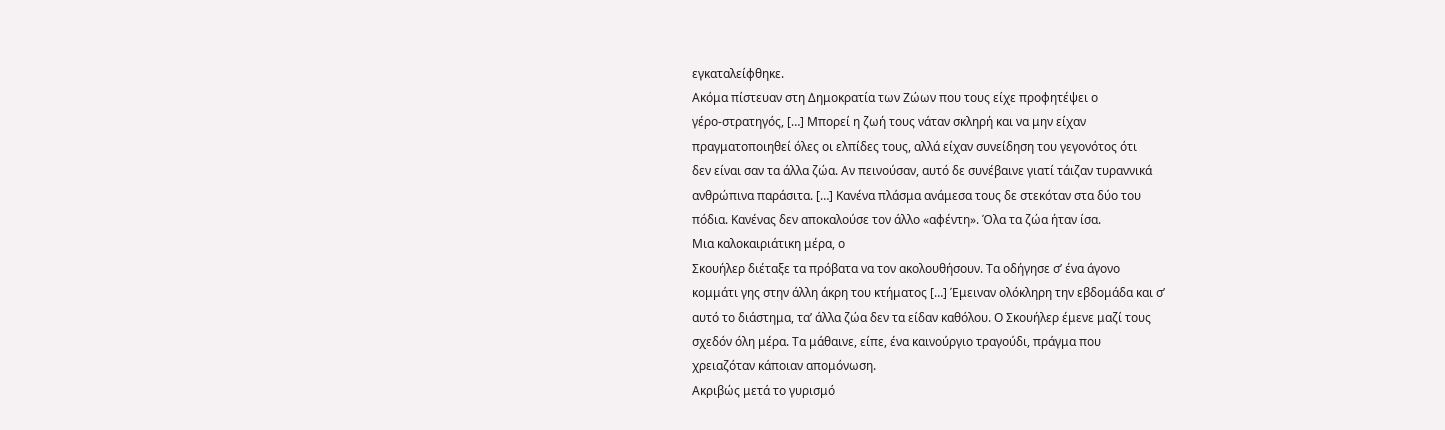εγκαταλείφθηκε.
Ακόμα πίστευαν στη Δημοκρατία των Ζώων που τους είχε προφητέψει ο
γέρο-στρατηγός, […] Μπορεί η ζωή τους νάταν σκληρή και να μην είχαν
πραγματοποιηθεί όλες οι ελπίδες τους, αλλά είχαν συνείδηση του γεγονότος ότι
δεν είναι σαν τα άλλα ζώα. Αν πεινούσαν, αυτό δε συνέβαινε γιατί τάιζαν τυραννικά
ανθρώπινα παράσιτα. […] Κανένα πλάσμα ανάμεσα τους δε στεκόταν στα δύο του
πόδια. Κανένας δεν αποκαλούσε τον άλλο «αφέντη». Όλα τα ζώα ήταν ίσα.
Μια καλοκαιριάτικη μέρα, ο
Σκουήλερ διέταξε τα πρόβατα να τον ακολουθήσουν. Τα οδήγησε σ’ ένα άγονο
κομμάτι γης στην άλλη άκρη του κτήματος […] Έμειναν ολόκληρη την εβδομάδα και σ’
αυτό το διάστημα, τα’ άλλα ζώα δεν τα είδαν καθόλου. Ο Σκουήλερ έμενε μαζί τους
σχεδόν όλη μέρα. Τα μάθαινε, είπε, ένα καινούργιο τραγούδι, πράγμα που
χρειαζόταν κάποιαν απομόνωση.
Ακριβώς μετά το γυρισμό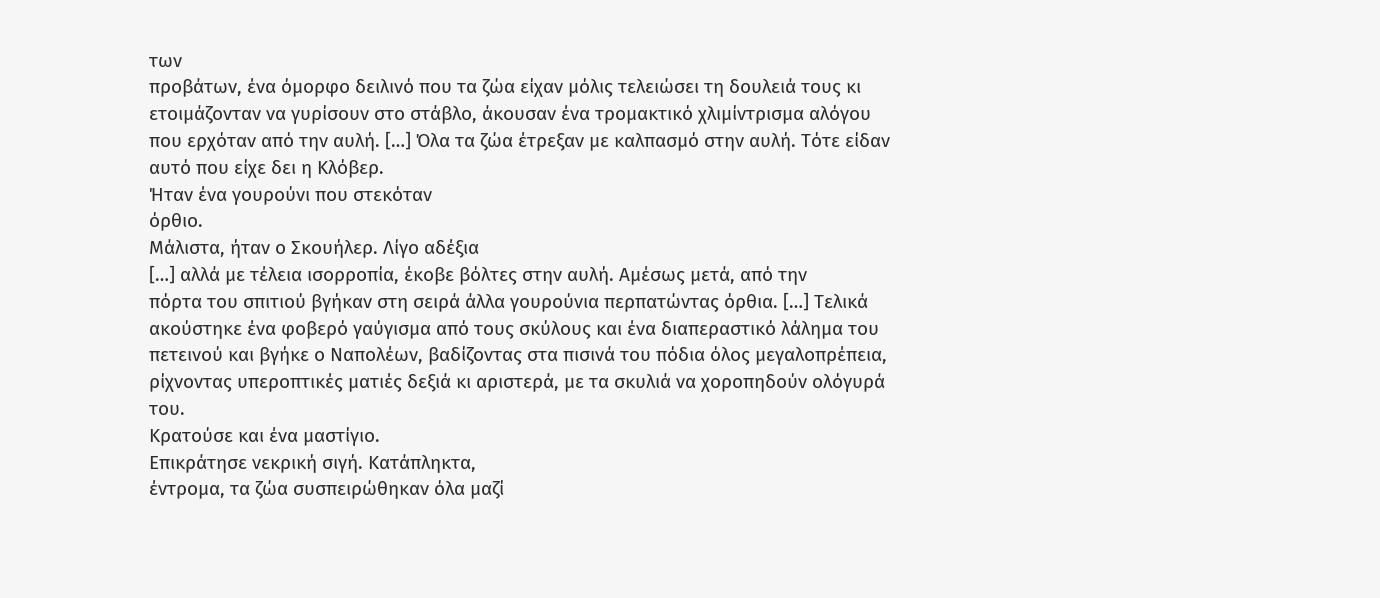των
προβάτων, ένα όμορφο δειλινό που τα ζώα είχαν μόλις τελειώσει τη δουλειά τους κι
ετοιμάζονταν να γυρίσουν στο στάβλο, άκουσαν ένα τρομακτικό χλιμίντρισμα αλόγου
που ερχόταν από την αυλή. […] Όλα τα ζώα έτρεξαν με καλπασμό στην αυλή. Τότε είδαν
αυτό που είχε δει η Κλόβερ.
Ήταν ένα γουρούνι που στεκόταν
όρθιο.
Μάλιστα, ήταν ο Σκουήλερ. Λίγο αδέξια
[…] αλλά με τέλεια ισορροπία, έκοβε βόλτες στην αυλή. Αμέσως μετά, από την
πόρτα του σπιτιού βγήκαν στη σειρά άλλα γουρούνια περπατώντας όρθια. […] Τελικά
ακούστηκε ένα φοβερό γαύγισμα από τους σκύλους και ένα διαπεραστικό λάλημα του
πετεινού και βγήκε ο Ναπολέων, βαδίζοντας στα πισινά του πόδια όλος μεγαλοπρέπεια,
ρίχνοντας υπεροπτικές ματιές δεξιά κι αριστερά, με τα σκυλιά να χοροπηδούν ολόγυρά
του.
Κρατούσε και ένα μαστίγιο.
Επικράτησε νεκρική σιγή. Κατάπληκτα,
έντρομα, τα ζώα συσπειρώθηκαν όλα μαζί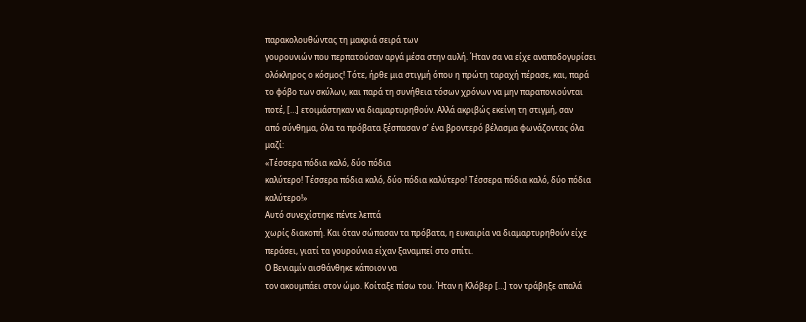παρακολουθώντας τη μακριά σειρά των
γουρουνιών που περπατούσαν αργά μέσα στην αυλή. Ήταν σα να είχε αναποδογυρίσει
ολόκληρος ο κόσμος! Τότε, ήρθε μια στιγμή όπου η πρώτη ταραχή πέρασε, και, παρά
το φόβο των σκύλων, και παρά τη συνήθεια τόσων χρόνων να μην παραπονιούνται
ποτέ, […] ετοιμάστηκαν να διαμαρτυρηθούν. Αλλά ακριβώς εκείνη τη στιγμή, σαν
από σύνθημα, όλα τα πρόβατα ξέσπασαν σ’ ένα βροντερό βέλασμα φωνάζοντας όλα
μαζί:
«Τέσσερα πόδια καλό, δύο πόδια
καλύτερο! Τέσσερα πόδια καλό, δύο πόδια καλύτερο! Τέσσερα πόδια καλό, δύο πόδια
καλύτερο!»
Αυτό συνεχίστηκε πέντε λεπτά
χωρίς διακοπή. Και όταν σώπασαν τα πρόβατα, η ευκαιρία να διαμαρτυρηθούν είχε
περάσει, γιατί τα γουρούνια είχαν ξαναμπεί στο σπίτι.
Ο Βενιαμίν αισθάνθηκε κάποιον να
τον ακουμπάει στον ώμο. Κοίταξε πίσω του. Ήταν η Κλόβερ […] τον τράβηξε απαλά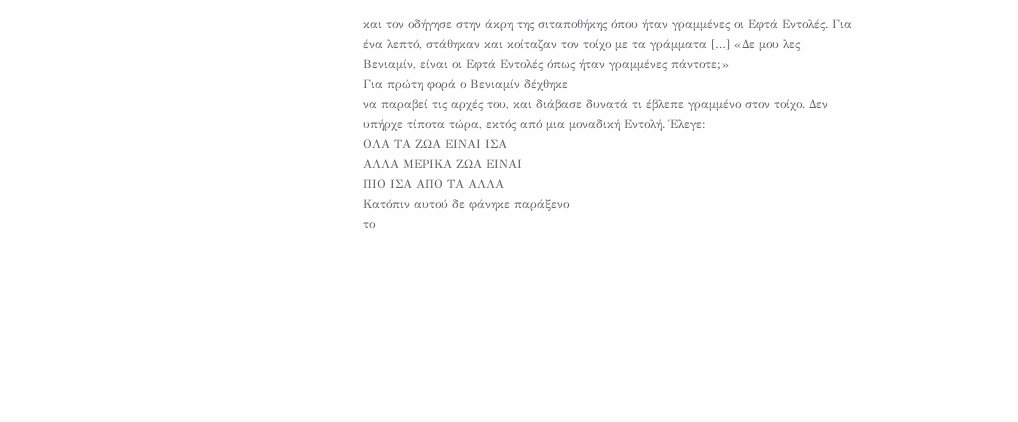και τον οδήγησε στην άκρη της σιταποθήκης όπου ήταν γραμμένες οι Εφτά Εντολές. Για
ένα λεπτό, στάθηκαν και κοίταζαν τον τοίχο με τα γράμματα […] «Δε μου λες
Βενιαμίν, είναι οι Εφτά Εντολές όπως ήταν γραμμένες πάντοτε;»
Για πρώτη φορά ο Βενιαμίν δέχθηκε
να παραβεί τις αρχές του, και διάβασε δυνατά τι έβλεπε γραμμένο στον τοίχο. Δεν
υπήρχε τίποτα τώρα, εκτός από μια μοναδική Εντολή. Έλεγε:
ΟΛΑ ΤΑ ΖΩΑ ΕΙΝΑΙ ΙΣΑ
ΑΛΛΑ ΜΕΡΙΚΑ ΖΩΑ ΕΙΝΑΙ
ΠΙΟ ΙΣΑ ΑΠΟ ΤΑ ΑΛΛΑ
Κατόπιν αυτού δε φάνηκε παράξενο
το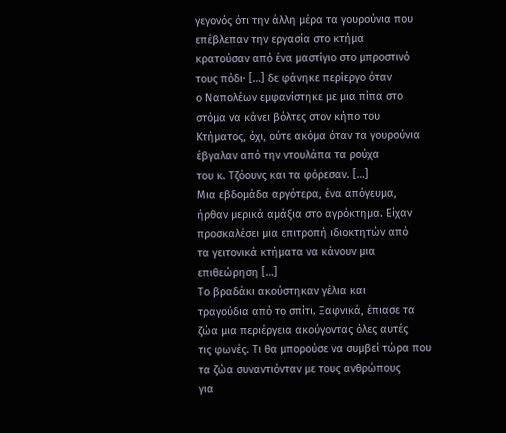γεγονός ότι την άλλη μέρα τα γουρούνια που επέβλεπαν την εργασία στο κτήμα
κρατούσαν από ένα μαστίγιο στο μπροστινό τους πόδι· […] δε φάνηκε περίεργο όταν
ο Ναπολέων εμφανίστηκε με μια πίπα στο στόμα να κάνει βόλτες στον κήπο του
Κτήματος, όχι, ούτε ακόμα όταν τα γουρούνια έβγαλαν από την ντουλάπα τα ρούχα
του κ. Τζόουνς και τα φόρεσαν. […]
Μια εβδομάδα αργότερα, ένα απόγευμα,
ήρθαν μερικά αμάξια στο αγρόκτημα. Είχαν προσκαλέσει μια επιτροπή ιδιοκτητών από
τα γειτονικά κτήματα να κάνουν μια επιθεώρηση […]
Το βραδάκι ακούστηκαν γέλια και
τραγούδια από το σπίτι. Ξαφνικά, έπιασε τα ζώα μια περιέργεια ακούγοντας όλες αυτές
τις φωνές. Τι θα μπορούσε να συμβεί τώρα που τα ζώα συναντιόνταν με τους ανθρώπους
για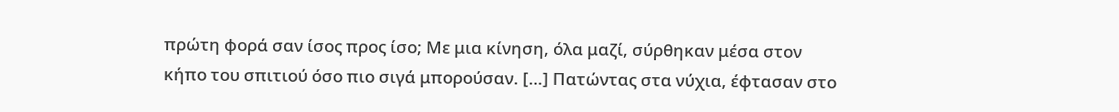πρώτη φορά σαν ίσος προς ίσο; Με μια κίνηση, όλα μαζί, σύρθηκαν μέσα στον
κήπο του σπιτιού όσο πιο σιγά μπορούσαν. […] Πατώντας στα νύχια, έφτασαν στο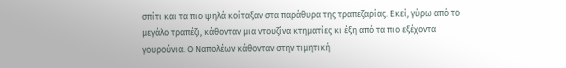σπίτι και τα πιο ψηλά κοίταξαν στα παράθυρα της τραπεζαρίας. Εκεί, γύρω από το
μεγάλο τραπέζι, κάθονταν μια ντουζίνα κτηματίες κι έξη από τα πιο εξέχοντα
γουρούνια. Ο Ναπολέων κάθονταν στην τιμητική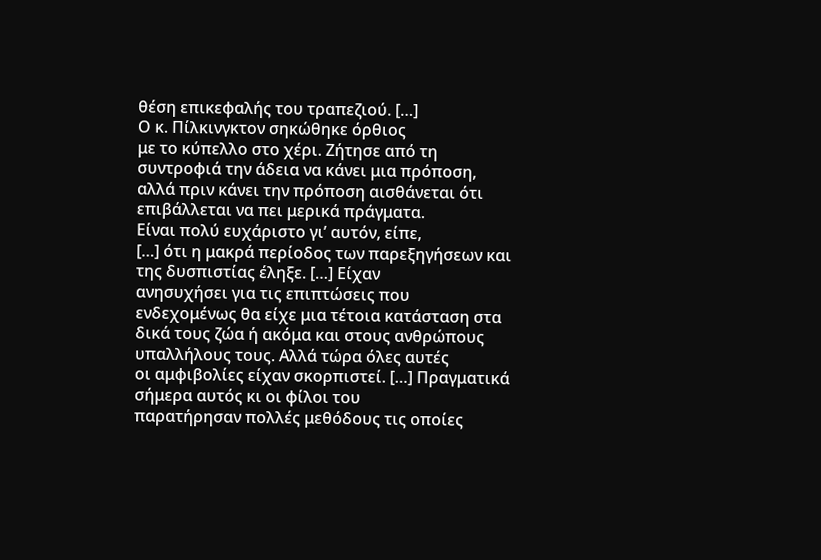θέση επικεφαλής του τραπεζιού. […]
Ο κ. Πίλκινγκτον σηκώθηκε όρθιος
με το κύπελλο στο χέρι. Ζήτησε από τη συντροφιά την άδεια να κάνει μια πρόποση,
αλλά πριν κάνει την πρόποση αισθάνεται ότι επιβάλλεται να πει μερικά πράγματα.
Είναι πολύ ευχάριστο γι’ αυτόν, είπε,
[…] ότι η μακρά περίοδος των παρεξηγήσεων και της δυσπιστίας έληξε. […] Είχαν
ανησυχήσει για τις επιπτώσεις που ενδεχομένως θα είχε μια τέτοια κατάσταση στα
δικά τους ζώα ή ακόμα και στους ανθρώπους υπαλλήλους τους. Αλλά τώρα όλες αυτές
οι αμφιβολίες είχαν σκορπιστεί. […] Πραγματικά σήμερα αυτός κι οι φίλοι του
παρατήρησαν πολλές μεθόδους τις οποίες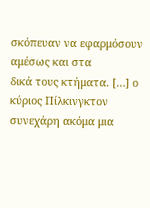σκόπευαν να εφαρμόσουν αμέσως και στα
δικά τους κτήματα. […] ο κύριος Πίλκινγκτον συνεχάρη ακόμα μια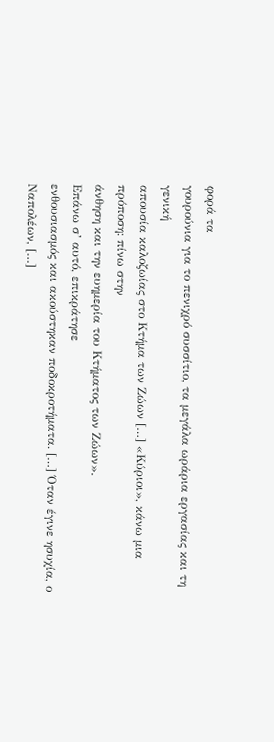φορά τα
γουρούνια για το πενιχρό συσσίτιο, τα μεγάλα ωράρια εργασίας και τη γενική
απουσία καλοζωίας στο Κτήμα των Ζώων […] «Κύριοι», κάνω μια πρόποση: πίνω στην
άνθηση και την ευημερία του Κτήματος των Ζώων».
Επάνω σ’ αυτό, επικράτησε
ενθουσιασμός και ακούστηκαν ποδοκροτήματα. […] Όταν έγινε ησυχία, ο Ναπολέων, […]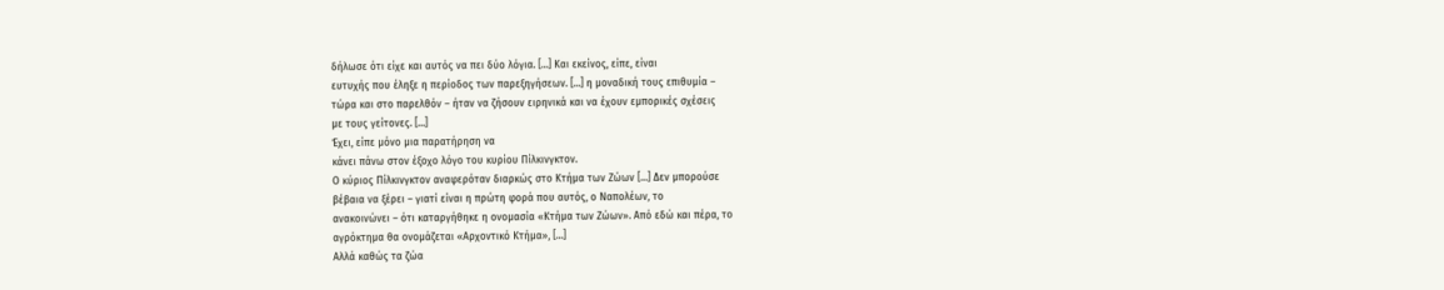δήλωσε ότι είχε και αυτός να πει δύο λόγια. […] Και εκείνος, είπε, είναι
ευτυχής που έληξε η περίοδος των παρεξηγήσεων. […] η μοναδική τους επιθυμία –
τώρα και στο παρελθόν – ήταν να ζήσουν ειρηνικά και να έχουν εμπορικές σχέσεις
με τους γείτονες. […]
Έχει, είπε μόνο μια παρατήρηση να
κάνει πάνω στον έξοχο λόγο του κυρίου Πίλκινγκτον.
Ο κύριος Πίλκινγκτον αναφερόταν διαρκώς στο Κτήμα των Ζώων […] Δεν μπορούσε
βέβαια να ξέρει – γιατί είναι η πρώτη φορά που αυτός, ο Ναπολέων, το
ανακοινώνει – ότι καταργήθηκε η ονομασία «Κτήμα των Ζώων». Από εδώ και πέρα, το
αγρόκτημα θα ονομάζεται «Αρχοντικό Κτήμα», […]
Αλλά καθώς τα ζώα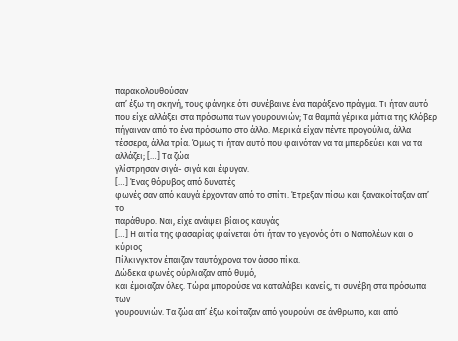παρακολουθούσαν
απ’ έξω τη σκηνή, τους φάνηκε ότι συνέβαινε ένα παράξενο πράγμα. Τι ήταν αυτό
που είχε αλλάξει στα πρόσωπα των γουρουνιών; Τα θαμπά γέρικα μάτια της Κλόβερ
πήγαιναν από το ένα πρόσωπο στο άλλο. Μερικά είχαν πέντε προγούλια, άλλα
τέσσερα, άλλα τρία. Όμως τι ήταν αυτό που φαινόταν να τα μπερδεύει και να τα
αλλάζει; […] Τα ζώα
γλίστρησαν σιγά- σιγά και έφυγαν.
[…] Ένας θόρυβος από δυνατές
φωνές σαν από καυγά έρχονταν από το σπίτι. Έτρεξαν πίσω και ξανακοίταξαν απ’ το
παράθυρο. Ναι, είχε ανάψει βίαιος καυγάς
[…] Η αιτία της φασαρίας φαίνεται ότι ήταν το γεγονός ότι ο Ναπολέων και ο κύριος
Πίλκινγκτον έπαιζαν ταυτόχρονα τον άσσο πίκα.
Δώδεκα φωνές ούρλιαζαν από θυμό,
και έμοιαζαν όλες. Τώρα μπορούσε να καταλάβει κανείς, τι συνέβη στα πρόσωπα των
γουρουνιών. Τα ζώα απ’ έξω κοίταζαν από γουρούνι σε άνθρωπο, και από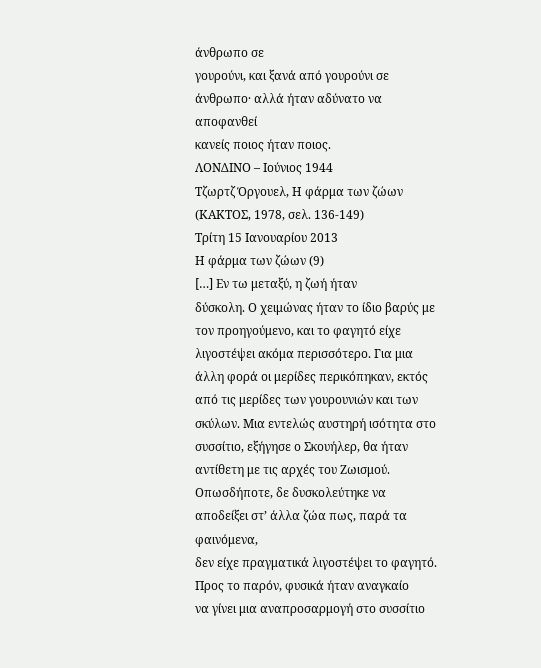άνθρωπο σε
γουρούνι, και ξανά από γουρούνι σε άνθρωπο· αλλά ήταν αδύνατο να αποφανθεί
κανείς ποιος ήταν ποιος.
ΛΟΝΔΙΝΟ – Ιούνιος 1944
Τζωρτζ Όργουελ, Η φάρμα των ζώων
(ΚΑΚΤΟΣ, 1978, σελ. 136-149)
Τρίτη 15 Ιανουαρίου 2013
Η φάρμα των ζώων (9)
[…] Εν τω μεταξύ, η ζωή ήταν
δύσκολη. Ο χειμώνας ήταν το ίδιο βαρύς με τον προηγούμενο, και το φαγητό είχε
λιγοστέψει ακόμα περισσότερο. Για μια άλλη φορά οι μερίδες περικόπηκαν, εκτός
από τις μερίδες των γουρουνιών και των σκύλων. Μια εντελώς αυστηρή ισότητα στο
συσσίτιο, εξήγησε ο Σκουήλερ, θα ήταν αντίθετη με τις αρχές του Ζωισμού.
Οπωσδήποτε, δε δυσκολεύτηκε να αποδείξει στ’ άλλα ζώα πως, παρά τα φαινόμενα,
δεν είχε πραγματικά λιγοστέψει το φαγητό. Προς το παρόν, φυσικά ήταν αναγκαίο
να γίνει μια αναπροσαρμογή στο συσσίτιο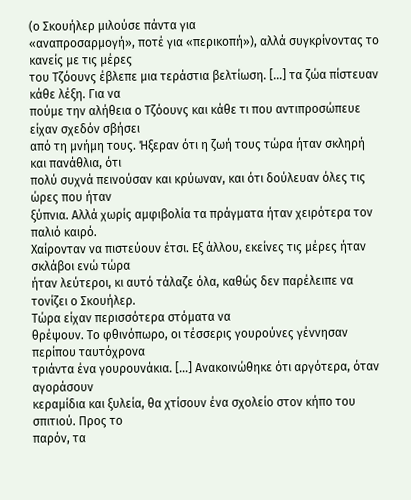(ο Σκουήλερ μιλούσε πάντα για
«αναπροσαρμογή», ποτέ για «περικοπή»), αλλά συγκρίνοντας το κανείς με τις μέρες
του Τζόουνς έβλεπε μια τεράστια βελτίωση. […] τα ζώα πίστευαν κάθε λέξη. Για να
πούμε την αλήθεια ο Τζόουνς και κάθε τι που αντιπροσώπευε είχαν σχεδόν σβήσει
από τη μνήμη τους. Ήξεραν ότι η ζωή τους τώρα ήταν σκληρή και πανάθλια, ότι
πολύ συχνά πεινούσαν και κρύωναν, και ότι δούλευαν όλες τις ώρες που ήταν
ξύπνια. Αλλά χωρίς αμφιβολία τα πράγματα ήταν χειρότερα τον παλιό καιρό.
Χαίρονταν να πιστεύουν έτσι. Εξ άλλου, εκείνες τις μέρες ήταν σκλάβοι ενώ τώρα
ήταν λεύτεροι, κι αυτό τάλαζε όλα, καθώς δεν παρέλειπε να τονίζει ο Σκουήλερ.
Τώρα είχαν περισσότερα στόματα να
θρέψουν. Το φθινόπωρο, οι τέσσερις γουρούνες γέννησαν περίπου ταυτόχρονα
τριάντα ένα γουρουνάκια. […] Ανακοινώθηκε ότι αργότερα, όταν αγοράσουν
κεραμίδια και ξυλεία, θα χτίσουν ένα σχολείο στον κήπο του σπιτιού. Προς το
παρόν, τα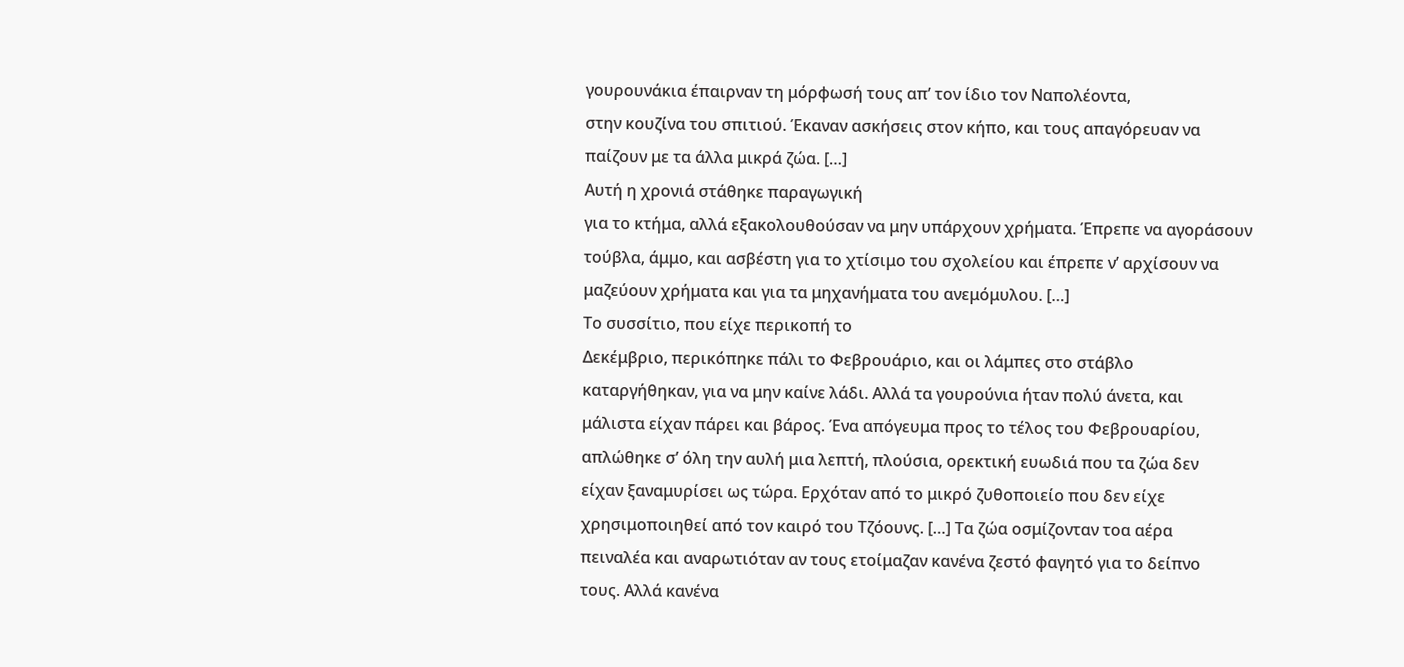γουρουνάκια έπαιρναν τη μόρφωσή τους απ’ τον ίδιο τον Ναπολέοντα,
στην κουζίνα του σπιτιού. Έκαναν ασκήσεις στον κήπο, και τους απαγόρευαν να
παίζουν με τα άλλα μικρά ζώα. […]
Αυτή η χρονιά στάθηκε παραγωγική
για το κτήμα, αλλά εξακολουθούσαν να μην υπάρχουν χρήματα. Έπρεπε να αγοράσουν
τούβλα, άμμο, και ασβέστη για το χτίσιμο του σχολείου και έπρεπε ν’ αρχίσουν να
μαζεύουν χρήματα και για τα μηχανήματα του ανεμόμυλου. […]
Το συσσίτιο, που είχε περικοπή το
Δεκέμβριο, περικόπηκε πάλι το Φεβρουάριο, και οι λάμπες στο στάβλο
καταργήθηκαν, για να μην καίνε λάδι. Αλλά τα γουρούνια ήταν πολύ άνετα, και
μάλιστα είχαν πάρει και βάρος. Ένα απόγευμα προς το τέλος του Φεβρουαρίου,
απλώθηκε σ’ όλη την αυλή μια λεπτή, πλούσια, ορεκτική ευωδιά που τα ζώα δεν
είχαν ξαναμυρίσει ως τώρα. Ερχόταν από το μικρό ζυθοποιείο που δεν είχε
χρησιμοποιηθεί από τον καιρό του Τζόουνς. […] Τα ζώα οσμίζονταν τοα αέρα
πειναλέα και αναρωτιόταν αν τους ετοίμαζαν κανένα ζεστό φαγητό για το δείπνο
τους. Αλλά κανένα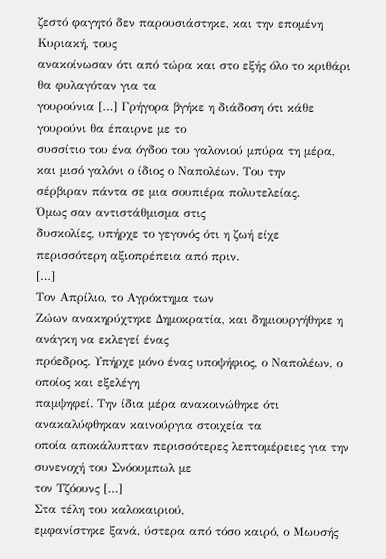ζεστό φαγητό δεν παρουσιάστηκε, και την επομένη Κυριακή, τους
ανακοίνωσαν ότι από τώρα και στο εξής όλο το κριθάρι θα φυλαγόταν για τα
γουρούνια […] Γρήγορα βγήκε η διάδοση ότι κάθε γουρούνι θα έπαιρνε με το
συσσίτιο του ένα όγδοο του γαλονιού μπύρα τη μέρα, και μισό γαλόνι ο ίδιος ο Ναπολέων. Του την
σέρβιραν πάντα σε μια σουπιέρα πολυτελείας.
Όμως σαν αντιστάθμισμα στις
δυσκολίες, υπήρχε το γεγονός ότι η ζωή είχε περισσότερη αξιοπρέπεια από πριν.
[…]
Τον Απρίλιο, το Αγρόκτημα των
Ζώων ανακηρύχτηκε Δημοκρατία, και δημιουργήθηκε η ανάγκη να εκλεγεί ένας
πρόεδρος. Υπήρχε μόνο ένας υποψήφιος, ο Ναπολέων, ο οποίος και εξελέγη
παμψηφεί. Την ίδια μέρα ανακοινώθηκε ότι ανακαλύφθηκαν καινούργια στοιχεία τα
οποία αποκάλυπταν περισσότερες λεπτομέρειες για την συνενοχή του Σνόουμπωλ με
τον Τζόουνς […]
Στα τέλη του καλοκαιριού,
εμφανίστηκε ξανά, ύστερα από τόσο καιρό, ο Μωυσής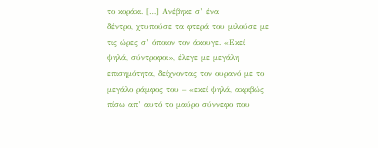το κοράκι. […] Ανέβηκε σ’ ένα
δέντρο, χτυπούσε τα φτερά του μιλούσε με τις ώρες σ’ όποιον τον άκουγε. «Εκεί
ψηλά, σύντροφοι», έλεγε με μεγάλη επισημότητα, δείχνοντας τον ουρανό με το
μεγάλο ράμφος του – «εκεί ψηλά, ακριβώς πίσω απ’ αυτό το μαύρο σύννεφο που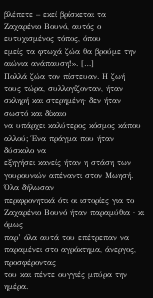βλέπετε – εκεί βρίσκεται τα Ζαχαρένιο Βουνό, αυτός ο ευτυχισμένος τόπος, όπου
εμείς τα φτωχά ζώα θα βρούμε την αιώνια ανάπαυση!». […]
Πολλά ζώα τον πίστευαν. Η ζωή
τους τώρα, συλλογίζονταν, ήταν σκληρή και στερημένη· δεν ήταν σωστό και δίκαιο
να υπάρχει καλύτερος κόσμος κάπου αλλού; Ένα πράγμα που ήταν δύσκολο να
εξηγήσει κανείς ήταν η στάση των γουρουνιών απέναντι στον Μωησή. Όλα δήλωσαν
περιφρονητικά ότι οι ιστορίες για το Ζαχαρένιο Βουνό ήταν παραμύθια · κι όμως
παρ’ όλα αυτά του επέτρεπαν να παραμένει στο αγρόκτημα, άνεργος, προσφέροντας
του και πέντε ουγγιές μπύρα την ημέρα.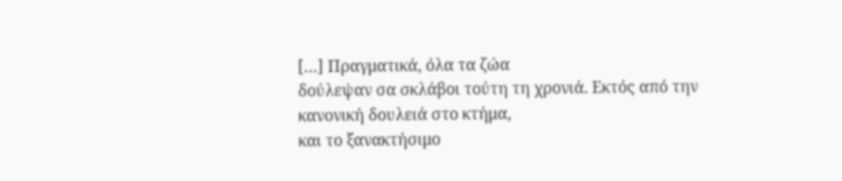[…] Πραγματικά, όλα τα ζώα
δούλεψαν σα σκλάβοι τούτη τη χρονιά. Εκτός από την κανονική δουλειά στο κτήμα,
και το ξανακτήσιμο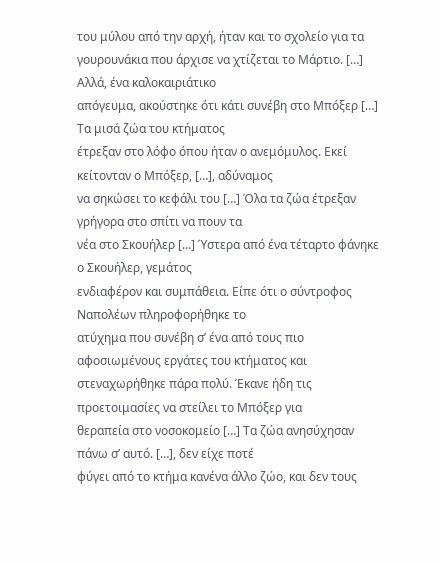του μύλου από την αρχή, ήταν και το σχολείο για τα
γουρουνάκια που άρχισε να χτίζεται το Μάρτιο. […]
Αλλά, ένα καλοκαιριάτικο
απόγευμα, ακούστηκε ότι κάτι συνέβη στο Μπόξερ […] Τα μισά ζώα του κτήματος
έτρεξαν στο λόφο όπου ήταν ο ανεμόμυλος. Εκεί κείτονταν ο Μπόξερ, […], αδύναμος
να σηκώσει το κεφάλι του […] Όλα τα ζώα έτρεξαν γρήγορα στο σπίτι να πουν τα
νέα στο Σκουήλερ […] Ύστερα από ένα τέταρτο φάνηκε ο Σκουήλερ, γεμάτος
ενδιαφέρον και συμπάθεια. Είπε ότι ο σύντροφος Ναπολέων πληροφορήθηκε το
ατύχημα που συνέβη σ’ ένα από τους πιο αφοσιωμένους εργάτες του κτήματος και
στεναχωρήθηκε πάρα πολύ. Έκανε ήδη τις προετοιμασίες να στείλει το Μπόξερ για
θεραπεία στο νοσοκομείο […] Τα ζώα ανησύχησαν πάνω σ’ αυτό. […], δεν είχε ποτέ
φύγει από το κτήμα κανένα άλλο ζώο, και δεν τους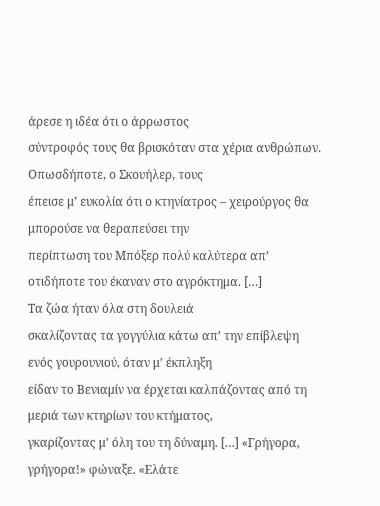άρεσε η ιδέα ότι ο άρρωστος
σύντροφός τους θα βρισκόταν στα χέρια ανθρώπων. Οπωσδήποτε, ο Σκουήλερ, τους
έπεισε μ’ ευκολία ότι ο κτηνίατρος – χειρούργος θα μπορούσε να θεραπεύσει την
περίπτωση του Μπόξερ πολύ καλύτερα απ’ οτιδήποτε του έκαναν στο αγρόκτημα. […]
Τα ζώα ήταν όλα στη δουλειά
σκαλίζοντας τα γογγύλια κάτω απ’ την επίβλεψη ενός γουρουνιού, όταν μ’ έκπληξη
είδαν το Βενιαμίν να έρχεται καλπάζοντας από τη μεριά των κτηρίων του κτήματος,
γκαρίζοντας μ’ όλη του τη δύναμη. […] «Γρήγορα, γρήγορα!» φώναξε. «Ελάτε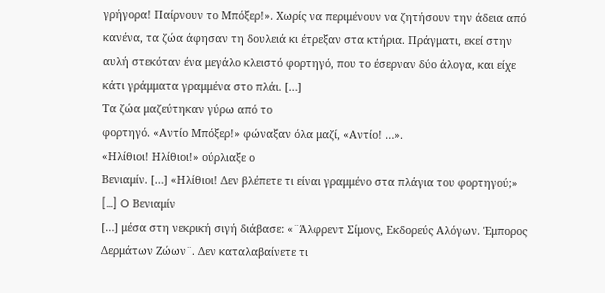γρήγορα! Παίρνουν το Μπόξερ!». Χωρίς να περιμένουν να ζητήσουν την άδεια από
κανένα, τα ζώα άφησαν τη δουλειά κι έτρεξαν στα κτήρια. Πράγματι, εκεί στην
αυλή στεκόταν ένα μεγάλο κλειστό φορτηγό, που το έσερναν δύο άλογα, και είχε
κάτι γράμματα γραμμένα στο πλάι. […]
Τα ζώα μαζεύτηκαν γύρω από το
φορτηγό. «Αντίο Μπόξερ!» φώναξαν όλα μαζί, «Αντίο! …».
«Ηλίθιοι! Ηλίθιοι!» ούρλιαξε ο
Βενιαμίν. […] «Ηλίθιοι! Δεν βλέπετε τι είναι γραμμένο στα πλάγια του φορτηγού;»
[…] O Βενιαμίν
[…] μέσα στη νεκρική σιγή διάβασε: «¨Άλφρεντ Σίμονς, Εκδορεύς Αλόγων. Έμπορος
Δερμάτων Ζώων¨. Δεν καταλαβαίνετε τι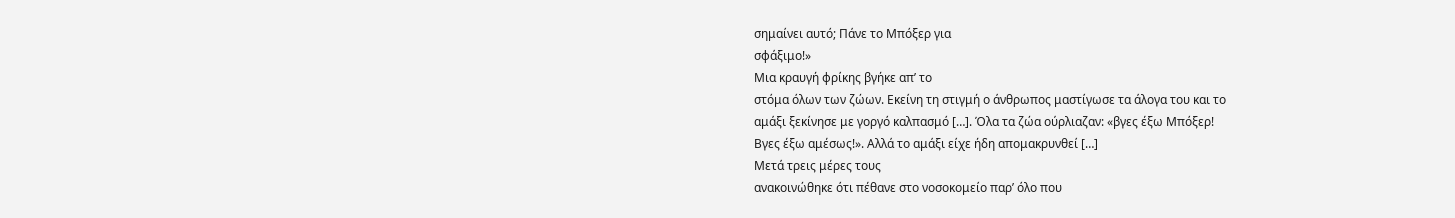σημαίνει αυτό; Πάνε το Μπόξερ για
σφάξιμο!»
Μια κραυγή φρίκης βγήκε απ’ το
στόμα όλων των ζώων. Εκείνη τη στιγμή ο άνθρωπος μαστίγωσε τα άλογα του και το
αμάξι ξεκίνησε με γοργό καλπασμό […]. Όλα τα ζώα ούρλιαζαν: «βγες έξω Μπόξερ!
Βγες έξω αμέσως!». Αλλά το αμάξι είχε ήδη απομακρυνθεί […]
Μετά τρεις μέρες τους
ανακοινώθηκε ότι πέθανε στο νοσοκομείο παρ’ όλο που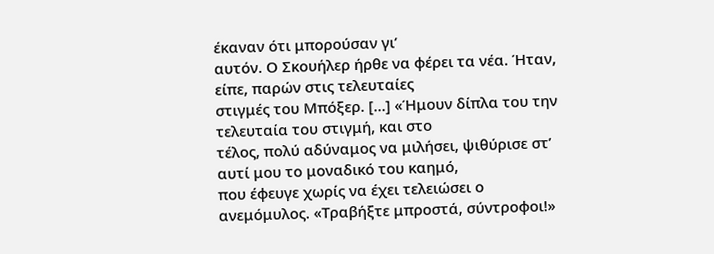έκαναν ότι μπορούσαν γι’
αυτόν. Ο Σκουήλερ ήρθε να φέρει τα νέα. Ήταν, είπε, παρών στις τελευταίες
στιγμές του Μπόξερ. […] «Ήμουν δίπλα του την τελευταία του στιγμή, και στο
τέλος, πολύ αδύναμος να μιλήσει, ψιθύρισε στ’ αυτί μου το μοναδικό του καημό,
που έφευγε χωρίς να έχει τελειώσει ο ανεμόμυλος. «Τραβήξτε μπροστά, σύντροφοι!»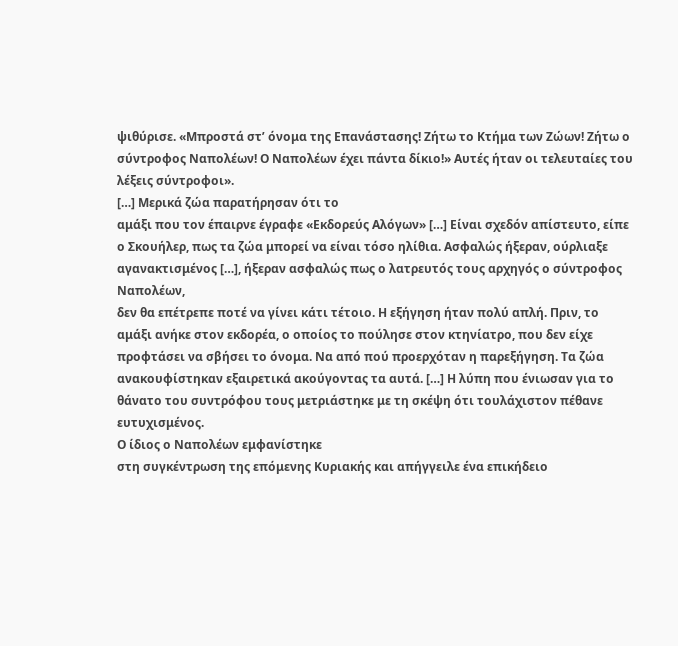ψιθύρισε. «Μπροστά στ’ όνομα της Επανάστασης! Ζήτω το Κτήμα των Ζώων! Ζήτω ο
σύντροφος Ναπολέων! Ο Ναπολέων έχει πάντα δίκιο!» Αυτές ήταν οι τελευταίες του
λέξεις σύντροφοι».
[…] Μερικά ζώα παρατήρησαν ότι το
αμάξι που τον έπαιρνε έγραφε «Εκδορεύς Αλόγων» […] Είναι σχεδόν απίστευτο, είπε
ο Σκουήλερ, πως τα ζώα μπορεί να είναι τόσο ηλίθια. Ασφαλώς ήξεραν, ούρλιαξε
αγανακτισμένος […], ήξεραν ασφαλώς πως ο λατρευτός τους αρχηγός ο σύντροφος Ναπολέων,
δεν θα επέτρεπε ποτέ να γίνει κάτι τέτοιο. Η εξήγηση ήταν πολύ απλή. Πριν, το
αμάξι ανήκε στον εκδορέα, ο οποίος το πούλησε στον κτηνίατρο, που δεν είχε
προφτάσει να σβήσει το όνομα. Να από πού προερχόταν η παρεξήγηση. Τα ζώα
ανακουφίστηκαν εξαιρετικά ακούγοντας τα αυτά. […] Η λύπη που ένιωσαν για το
θάνατο του συντρόφου τους μετριάστηκε με τη σκέψη ότι τουλάχιστον πέθανε
ευτυχισμένος.
Ο ίδιος ο Ναπολέων εμφανίστηκε
στη συγκέντρωση της επόμενης Κυριακής και απήγγειλε ένα επικήδειο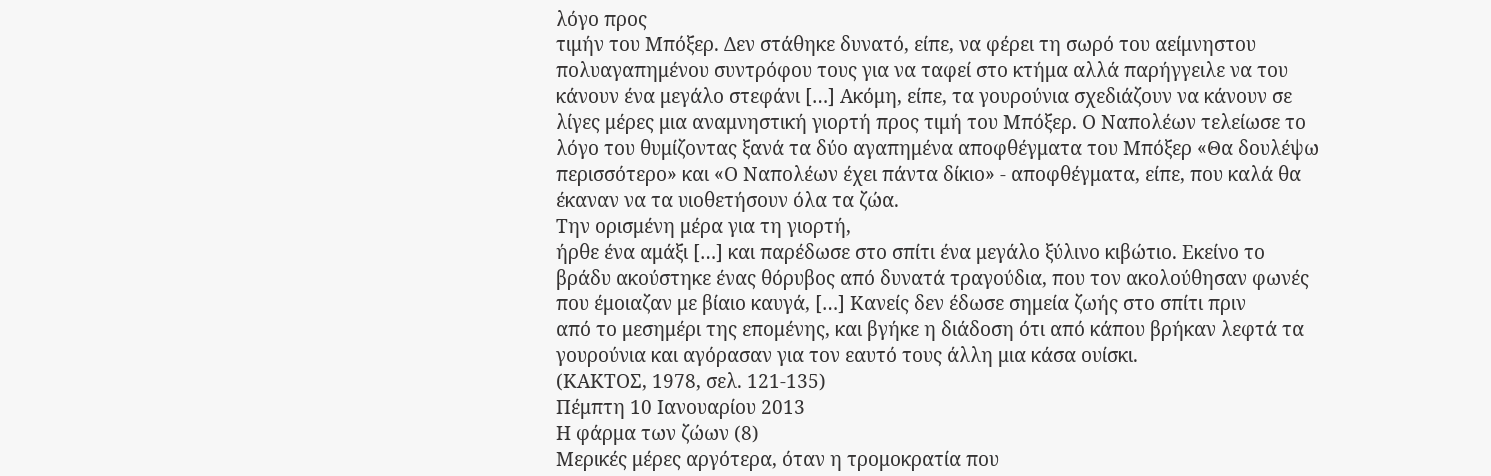λόγο προς
τιμήν του Μπόξερ. Δεν στάθηκε δυνατό, είπε, να φέρει τη σωρό του αείμνηστου
πολυαγαπημένου συντρόφου τους για να ταφεί στο κτήμα αλλά παρήγγειλε να του
κάνουν ένα μεγάλο στεφάνι […] Ακόμη, είπε, τα γουρούνια σχεδιάζουν να κάνουν σε
λίγες μέρες μια αναμνηστική γιορτή προς τιμή του Μπόξερ. Ο Ναπολέων τελείωσε το
λόγο του θυμίζοντας ξανά τα δύο αγαπημένα αποφθέγματα του Μπόξερ «Θα δουλέψω
περισσότερο» και «Ο Ναπολέων έχει πάντα δίκιο» - αποφθέγματα, είπε, που καλά θα
έκαναν να τα υιοθετήσουν όλα τα ζώα.
Την ορισμένη μέρα για τη γιορτή,
ήρθε ένα αμάξι […] και παρέδωσε στο σπίτι ένα μεγάλο ξύλινο κιβώτιο. Εκείνο το
βράδυ ακούστηκε ένας θόρυβος από δυνατά τραγούδια, που τον ακολούθησαν φωνές
που έμοιαζαν με βίαιο καυγά, […] Κανείς δεν έδωσε σημεία ζωής στο σπίτι πριν
από το μεσημέρι της επομένης, και βγήκε η διάδοση ότι από κάπου βρήκαν λεφτά τα
γουρούνια και αγόρασαν για τον εαυτό τους άλλη μια κάσα ουίσκι.
(ΚΑΚΤΟΣ, 1978, σελ. 121-135)
Πέμπτη 10 Ιανουαρίου 2013
Η φάρμα των ζώων (8)
Μερικές μέρες αργότερα, όταν η τρομοκρατία που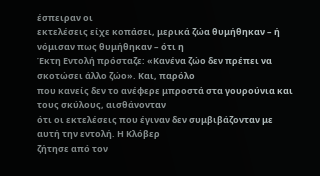έσπειραν οι
εκτελέσεις είχε κοπάσει, μερικά ζώα θυμήθηκαν – ή νόμισαν πως θυμήθηκαν – ότι η
Έκτη Εντολή πρόσταζε: «Κανένα ζώο δεν πρέπει να σκοτώσει άλλο ζώο». Και, παρόλο
που κανείς δεν το ανέφερε μπροστά στα γουρούνια και τους σκύλους, αισθάνονταν
ότι οι εκτελέσεις που έγιναν δεν συμβιβάζονταν με αυτή την εντολή. Η Κλόβερ
ζήτησε από τον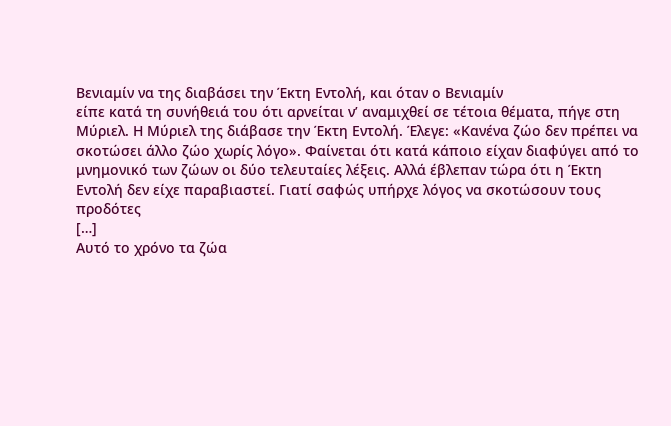Βενιαμίν να της διαβάσει την Έκτη Εντολή, και όταν ο Βενιαμίν
είπε κατά τη συνήθειά του ότι αρνείται ν’ αναμιχθεί σε τέτοια θέματα, πήγε στη
Μύριελ. Η Μύριελ της διάβασε την Έκτη Εντολή. Έλεγε: «Κανένα ζώο δεν πρέπει να
σκοτώσει άλλο ζώο χωρίς λόγο». Φαίνεται ότι κατά κάποιο είχαν διαφύγει από το
μνημονικό των ζώων οι δύο τελευταίες λέξεις. Αλλά έβλεπαν τώρα ότι η Έκτη
Εντολή δεν είχε παραβιαστεί. Γιατί σαφώς υπήρχε λόγος να σκοτώσουν τους προδότες
[…]
Αυτό το χρόνο τα ζώα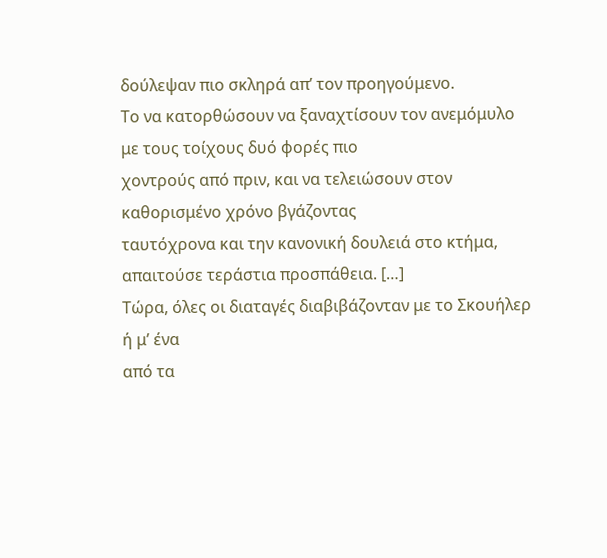δούλεψαν πιο σκληρά απ’ τον προηγούμενο.
Το να κατορθώσουν να ξαναχτίσουν τον ανεμόμυλο με τους τοίχους δυό φορές πιο
χοντρούς από πριν, και να τελειώσουν στον καθορισμένο χρόνο βγάζοντας
ταυτόχρονα και την κανονική δουλειά στο κτήμα, απαιτούσε τεράστια προσπάθεια. […]
Τώρα, όλες οι διαταγές διαβιβάζονταν με το Σκουήλερ ή μ’ ένα
από τα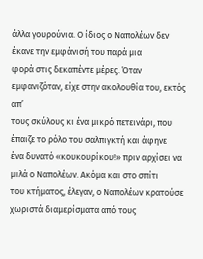άλλα γουρούνια. Ο ίδιος ο Ναπολέων δεν έκανε την εμφάνισή του παρά μια
φορά στις δεκαπέντε μέρες. Όταν εμφανιζόταν, είχε στην ακολουθία του, εκτός απ’
τους σκύλους κι ένα μικρό πετεινάρι, που έπαιζε το ρόλο του σαλπιγκτή και άφηνε
ένα δυνατό «κουκουρίκου!» πριν αρχίσει να μιλά ο Ναπολέων. Ακόμα και στο σπίτι
του κτήματος, έλεγαν, ο Ναπολέων κρατούσε χωριστά διαμερίσματα από τους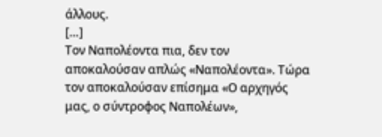άλλους.
[…]
Τον Ναπολέοντα πια, δεν τον αποκαλούσαν απλώς «Ναπολέοντα». Τώρα
τον αποκαλούσαν επίσημα «Ο αρχηγός μας, ο σύντροφος Ναπολέων»,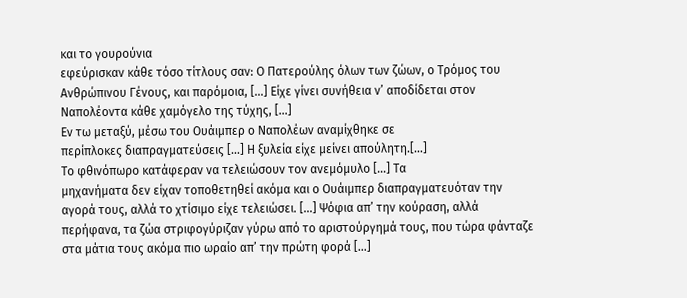και το γουρούνια
εφεύρισκαν κάθε τόσο τίτλους σαν: Ο Πατερούλης όλων των ζώων, ο Τρόμος του
Ανθρώπινου Γένους, και παρόμοια, […] Είχε γίνει συνήθεια ν’ αποδίδεται στον
Ναπολέοντα κάθε χαμόγελο της τύχης, […]
Εν τω μεταξύ, μέσω του Ουάιμπερ ο Ναπολέων αναμίχθηκε σε
περίπλοκες διαπραγματεύσεις […] Η ξυλεία είχε μείνει απούλητη.[…]
Το φθινόπωρο κατάφεραν να τελειώσουν τον ανεμόμυλο […] Τα
μηχανήματα δεν είχαν τοποθετηθεί ακόμα και ο Ουάιμπερ διαπραγματευόταν την
αγορά τους, αλλά το χτίσιμο είχε τελειώσει. […] Ψόφια απ’ την κούραση, αλλά
περήφανα, τα ζώα στριφογύριζαν γύρω από το αριστούργημά τους, που τώρα φάνταζε
στα μάτια τους ακόμα πιο ωραίο απ’ την πρώτη φορά […]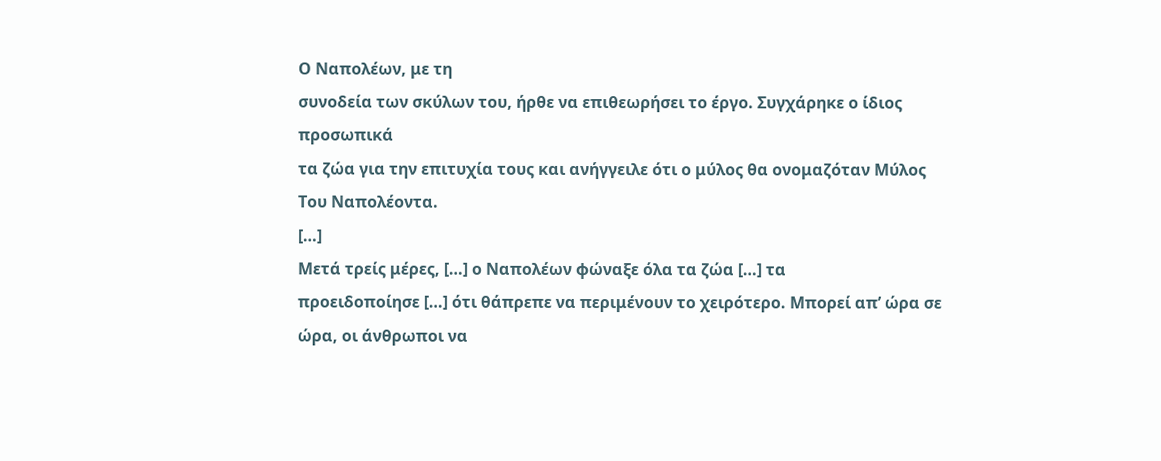Ο Ναπολέων, με τη
συνοδεία των σκύλων του, ήρθε να επιθεωρήσει το έργο. Συγχάρηκε ο ίδιος προσωπικά
τα ζώα για την επιτυχία τους και ανήγγειλε ότι ο μύλος θα ονομαζόταν Μύλος Του Ναπολέοντα.
[…]
Μετά τρείς μέρες, […] ο Ναπολέων φώναξε όλα τα ζώα […] τα
προειδοποίησε […] ότι θάπρεπε να περιμένουν το χειρότερο. Μπορεί απ’ ώρα σε
ώρα, οι άνθρωποι να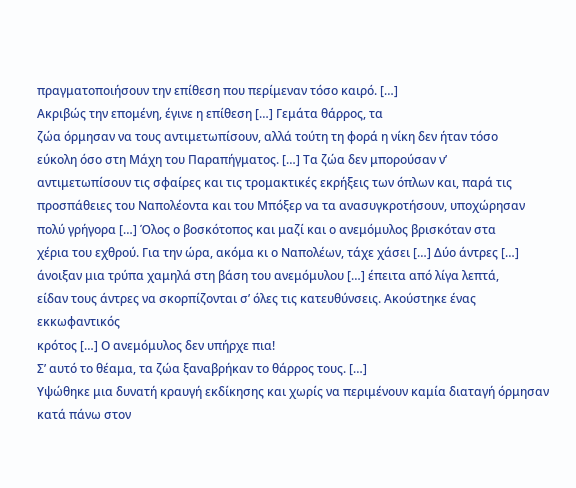πραγματοποιήσουν την επίθεση που περίμεναν τόσο καιρό. […]
Ακριβώς την επομένη, έγινε η επίθεση […] Γεμάτα θάρρος, τα
ζώα όρμησαν να τους αντιμετωπίσουν, αλλά τούτη τη φορά η νίκη δεν ήταν τόσο
εύκολη όσο στη Μάχη του Παραπήγματος. […] Τα ζώα δεν μπορούσαν ν’
αντιμετωπίσουν τις σφαίρες και τις τρομακτικές εκρήξεις των όπλων και, παρά τις
προσπάθειες του Ναπολέοντα και του Μπόξερ να τα ανασυγκροτήσουν, υποχώρησαν
πολύ γρήγορα […] Όλος ο βοσκότοπος και μαζί και ο ανεμόμυλος βρισκόταν στα
χέρια του εχθρού. Για την ώρα, ακόμα κι ο Ναπολέων, τάχε χάσει […] Δύο άντρες […]
άνοιξαν μια τρύπα χαμηλά στη βάση του ανεμόμυλου […] έπειτα από λίγα λεπτά,
είδαν τους άντρες να σκορπίζονται σ’ όλες τις κατευθύνσεις. Ακούστηκε ένας εκκωφαντικός
κρότος […] Ο ανεμόμυλος δεν υπήρχε πια!
Σ’ αυτό το θέαμα, τα ζώα ξαναβρήκαν το θάρρος τους. […]
Υψώθηκε μια δυνατή κραυγή εκδίκησης και χωρίς να περιμένουν καμία διαταγή όρμησαν
κατά πάνω στον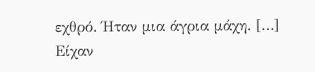εχθρό. Ήταν μια άγρια μάχη. […]
Είχαν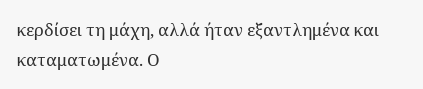κερδίσει τη μάχη, αλλά ήταν εξαντλημένα και
καταματωμένα. Ο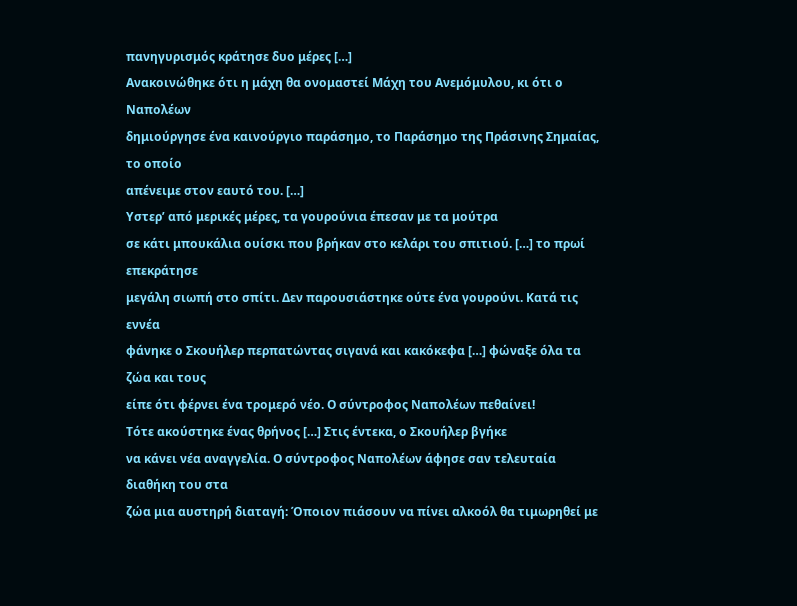πανηγυρισμός κράτησε δυο μέρες […]
Ανακοινώθηκε ότι η μάχη θα ονομαστεί Μάχη του Ανεμόμυλου, κι ότι ο Ναπολέων
δημιούργησε ένα καινούργιο παράσημο, το Παράσημο της Πράσινης Σημαίας, το οποίο
απένειμε στον εαυτό του. […]
Υστερ’ από μερικές μέρες, τα γουρούνια έπεσαν με τα μούτρα
σε κάτι μπουκάλια ουίσκι που βρήκαν στο κελάρι του σπιτιού. […] το πρωί επεκράτησε
μεγάλη σιωπή στο σπίτι. Δεν παρουσιάστηκε ούτε ένα γουρούνι. Κατά τις εννέα
φάνηκε ο Σκουήλερ περπατώντας σιγανά και κακόκεφα […] φώναξε όλα τα ζώα και τους
είπε ότι φέρνει ένα τρομερό νέο. Ο σύντροφος Ναπολέων πεθαίνει!
Τότε ακούστηκε ένας θρήνος […] Στις έντεκα, ο Σκουήλερ βγήκε
να κάνει νέα αναγγελία. Ο σύντροφος Ναπολέων άφησε σαν τελευταία διαθήκη του στα
ζώα μια αυστηρή διαταγή: Όποιον πιάσουν να πίνει αλκοόλ θα τιμωρηθεί με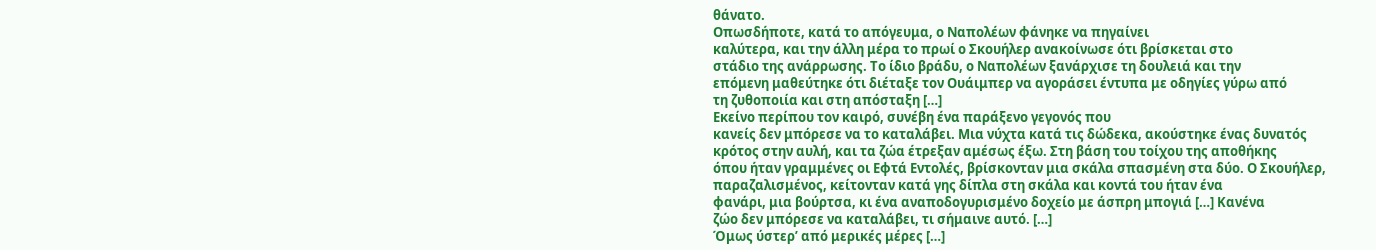θάνατο.
Οπωσδήποτε, κατά το απόγευμα, ο Ναπολέων φάνηκε να πηγαίνει
καλύτερα, και την άλλη μέρα το πρωί ο Σκουήλερ ανακοίνωσε ότι βρίσκεται στο
στάδιο της ανάρρωσης. Το ίδιο βράδυ, ο Ναπολέων ξανάρχισε τη δουλειά και την
επόμενη μαθεύτηκε ότι διέταξε τον Ουάιμπερ να αγοράσει έντυπα με οδηγίες γύρω από
τη ζυθοποιία και στη απόσταξη […]
Εκείνο περίπου τον καιρό, συνέβη ένα παράξενο γεγονός που
κανείς δεν μπόρεσε να το καταλάβει. Μια νύχτα κατά τις δώδεκα, ακούστηκε ένας δυνατός
κρότος στην αυλή, και τα ζώα έτρεξαν αμέσως έξω. Στη βάση του τοίχου της αποθήκης
όπου ήταν γραμμένες οι Εφτά Εντολές, βρίσκονταν μια σκάλα σπασμένη στα δύο. Ο Σκουήλερ,
παραζαλισμένος, κείτονταν κατά γης δίπλα στη σκάλα και κοντά του ήταν ένα
φανάρι, μια βούρτσα, κι ένα αναποδογυρισμένο δοχείο με άσπρη μπογιά […] Κανένα
ζώο δεν μπόρεσε να καταλάβει, τι σήμαινε αυτό. […]
Όμως ύστερ’ από μερικές μέρες […]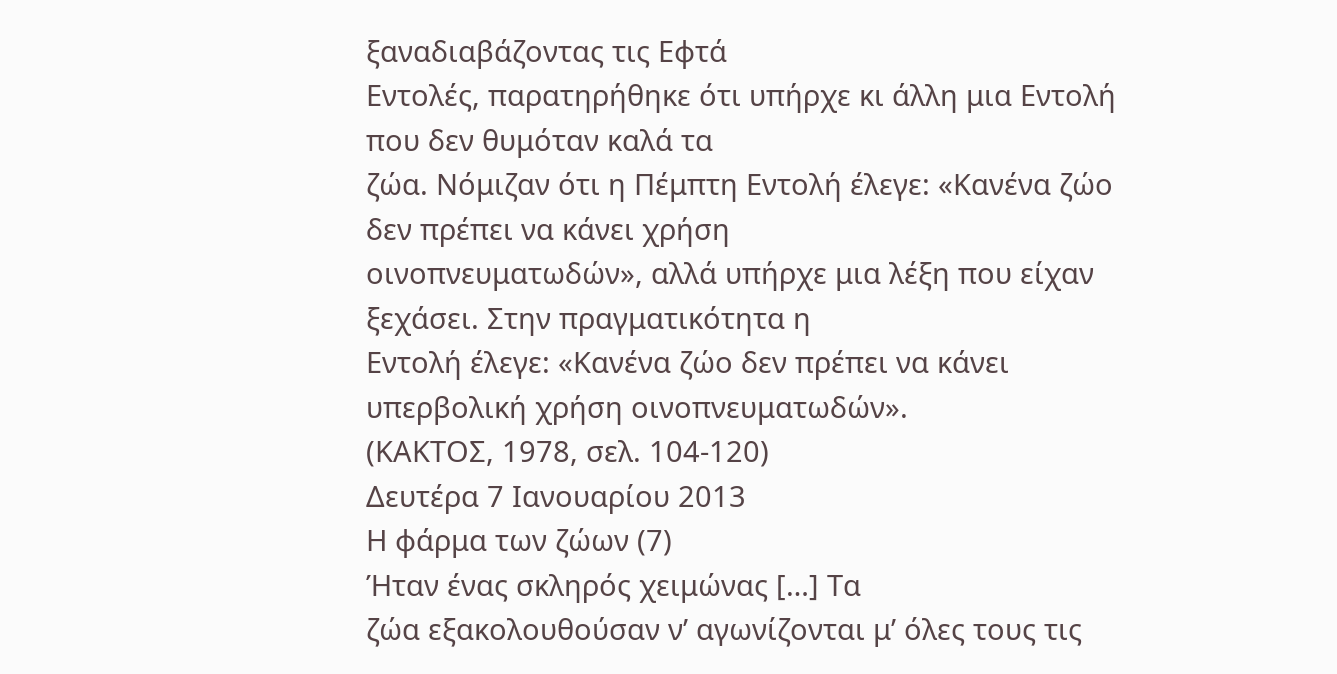ξαναδιαβάζοντας τις Εφτά
Εντολές, παρατηρήθηκε ότι υπήρχε κι άλλη μια Εντολή που δεν θυμόταν καλά τα
ζώα. Νόμιζαν ότι η Πέμπτη Εντολή έλεγε: «Κανένα ζώο δεν πρέπει να κάνει χρήση
οινοπνευματωδών», αλλά υπήρχε μια λέξη που είχαν ξεχάσει. Στην πραγματικότητα η
Εντολή έλεγε: «Κανένα ζώο δεν πρέπει να κάνει υπερβολική χρήση οινοπνευματωδών».
(ΚΑΚΤΟΣ, 1978, σελ. 104-120)
Δευτέρα 7 Ιανουαρίου 2013
Η φάρμα των ζώων (7)
Ήταν ένας σκληρός χειμώνας […] Τα
ζώα εξακολουθούσαν ν’ αγωνίζονται μ’ όλες τους τις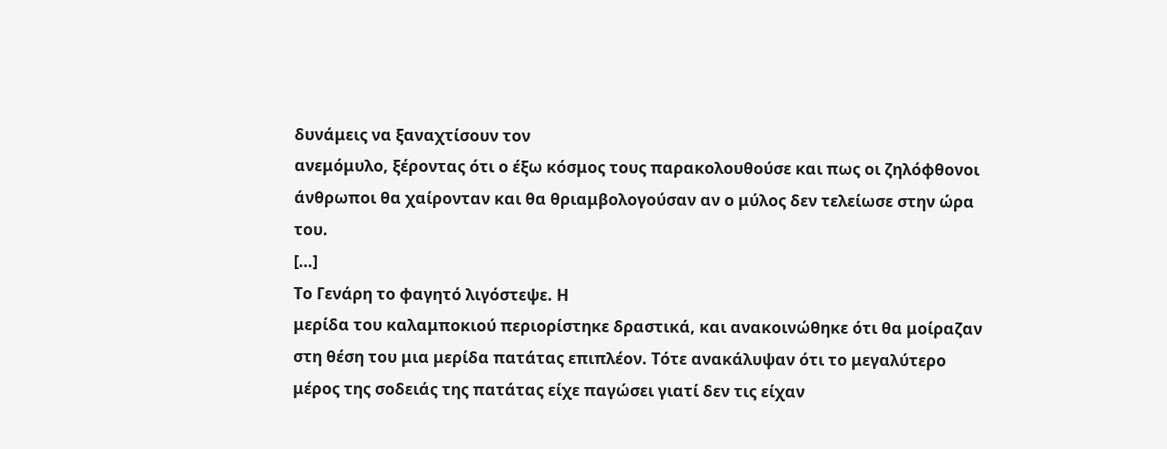δυνάμεις να ξαναχτίσουν τον
ανεμόμυλο, ξέροντας ότι ο έξω κόσμος τους παρακολουθούσε και πως οι ζηλόφθονοι
άνθρωποι θα χαίρονταν και θα θριαμβολογούσαν αν ο μύλος δεν τελείωσε στην ώρα του.
[…]
Το Γενάρη το φαγητό λιγόστεψε. Η
μερίδα του καλαμποκιού περιορίστηκε δραστικά, και ανακοινώθηκε ότι θα μοίραζαν
στη θέση του μια μερίδα πατάτας επιπλέον. Τότε ανακάλυψαν ότι το μεγαλύτερο
μέρος της σοδειάς της πατάτας είχε παγώσει γιατί δεν τις είχαν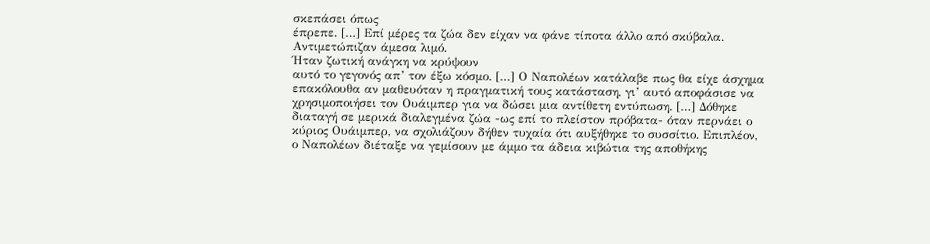σκεπάσει όπως
έπρεπε. […] Επί μέρες τα ζώα δεν είχαν να φάνε τίποτα άλλο από σκύβαλα.
Αντιμετώπιζαν άμεσα λιμό.
Ήταν ζωτική ανάγκη να κρύψουν
αυτό το γεγονός απ’ τον έξω κόσμο. […] Ο Ναπολέων κατάλαβε πως θα είχε άσχημα
επακόλουθα αν μαθευόταν η πραγματική τους κατάσταση, γι’ αυτό αποφάσισε να
χρησιμοποιήσει τον Ουάιμπερ για να δώσει μια αντίθετη εντύπωση. […] Δόθηκε
διαταγή σε μερικά διαλεγμένα ζώα -ως επί το πλείστον πρόβατα- όταν περνάει ο
κύριος Ουάιμπερ, να σχολιάζουν δήθεν τυχαία ότι αυξήθηκε το συσσίτιο. Επιπλέον,
ο Ναπολέων διέταξε να γεμίσουν με άμμο τα άδεια κιβώτια της αποθήκης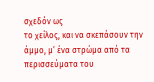σχεδόν ως
το χείλος, και να σκεπάσουν την άμμο, μ’ ένα στρώμα από τα περισσεύματα του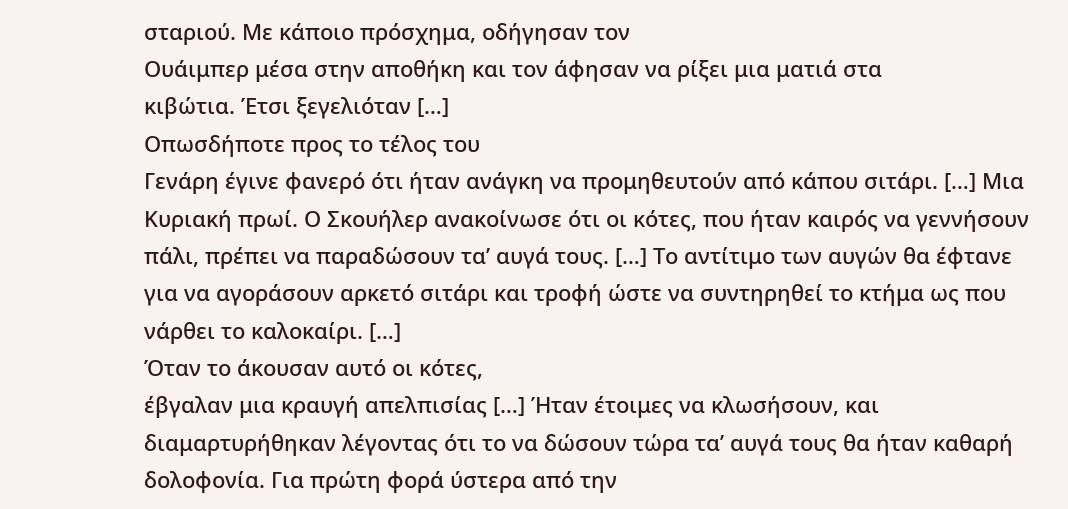σταριού. Με κάποιο πρόσχημα, οδήγησαν τον
Ουάιμπερ μέσα στην αποθήκη και τον άφησαν να ρίξει μια ματιά στα
κιβώτια. Έτσι ξεγελιόταν […]
Οπωσδήποτε προς το τέλος του
Γενάρη έγινε φανερό ότι ήταν ανάγκη να προμηθευτούν από κάπου σιτάρι. […] Μια
Κυριακή πρωί. Ο Σκουήλερ ανακοίνωσε ότι οι κότες, που ήταν καιρός να γεννήσουν
πάλι, πρέπει να παραδώσουν τα’ αυγά τους. […] Το αντίτιμο των αυγών θα έφτανε
για να αγοράσουν αρκετό σιτάρι και τροφή ώστε να συντηρηθεί το κτήμα ως που
νάρθει το καλοκαίρι. […]
Όταν το άκουσαν αυτό οι κότες,
έβγαλαν μια κραυγή απελπισίας […] Ήταν έτοιμες να κλωσήσουν, και
διαμαρτυρήθηκαν λέγοντας ότι το να δώσουν τώρα τα’ αυγά τους θα ήταν καθαρή
δολοφονία. Για πρώτη φορά ύστερα από την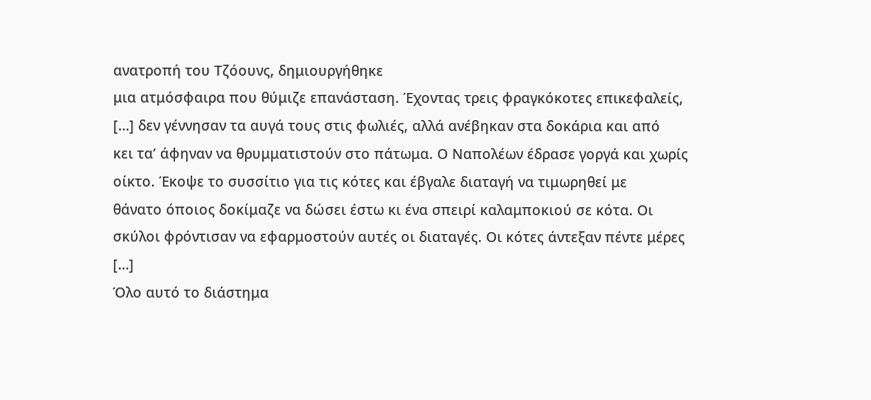ανατροπή του Τζόουνς, δημιουργήθηκε
μια ατμόσφαιρα που θύμιζε επανάσταση. Έχοντας τρεις φραγκόκοτες επικεφαλείς,
[…] δεν γέννησαν τα αυγά τους στις φωλιές, αλλά ανέβηκαν στα δοκάρια και από
κει τα’ άφηναν να θρυμματιστούν στο πάτωμα. Ο Ναπολέων έδρασε γοργά και χωρίς
οίκτο. Έκοψε το συσσίτιο για τις κότες και έβγαλε διαταγή να τιμωρηθεί με
θάνατο όποιος δοκίμαζε να δώσει έστω κι ένα σπειρί καλαμποκιού σε κότα. Οι
σκύλοι φρόντισαν να εφαρμοστούν αυτές οι διαταγές. Οι κότες άντεξαν πέντε μέρες
[…]
Όλο αυτό το διάστημα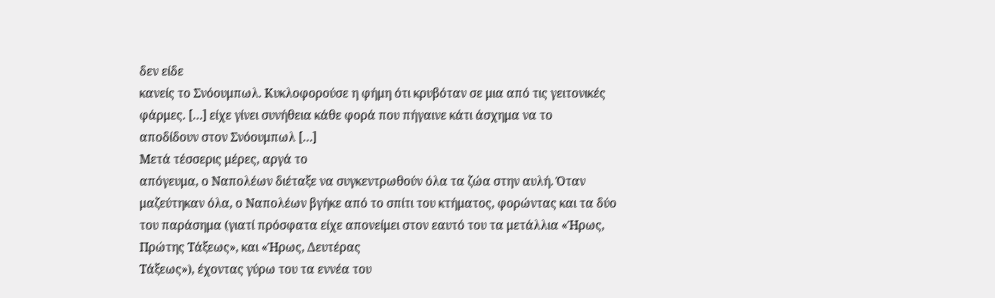δεν είδε
κανείς το Σνόουμπωλ. Κυκλοφορούσε η φήμη ότι κρυβόταν σε μια από τις γειτονικές
φάρμες. […] είχε γίνει συνήθεια κάθε φορά που πήγαινε κάτι άσχημα να το
αποδίδουν στον Σνόουμπωλ […]
Μετά τέσσερις μέρες, αργά το
απόγευμα, ο Ναπολέων διέταξε να συγκεντρωθούν όλα τα ζώα στην αυλή. Όταν
μαζεύτηκαν όλα, ο Ναπολέων βγήκε από το σπίτι του κτήματος, φορώντας και τα δύο
του παράσημα (γιατί πρόσφατα είχε απονείμει στον εαυτό του τα μετάλλια «Ήρως,
Πρώτης Τάξεως», και «Ήρως, Δευτέρας
Τάξεως»), έχοντας γύρω του τα εννέα του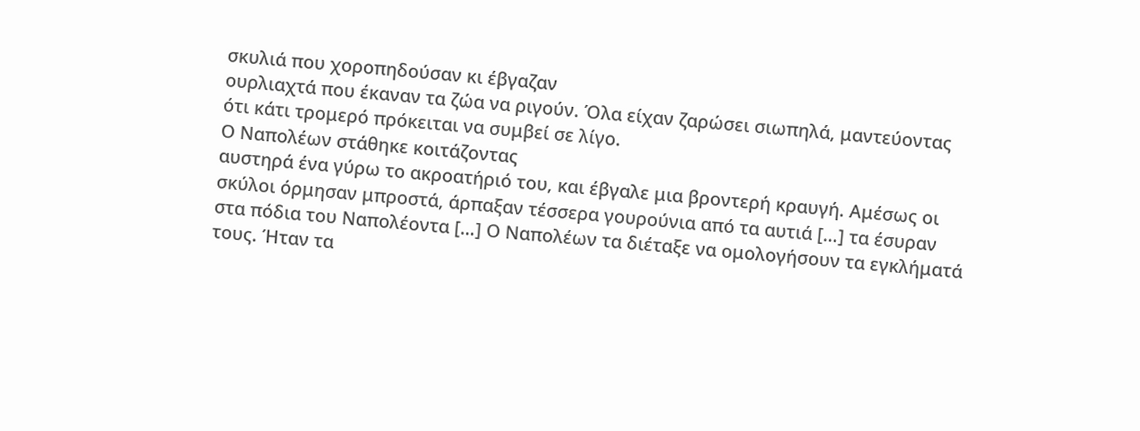σκυλιά που χοροπηδούσαν κι έβγαζαν
ουρλιαχτά που έκαναν τα ζώα να ριγούν. Όλα είχαν ζαρώσει σιωπηλά, μαντεύοντας
ότι κάτι τρομερό πρόκειται να συμβεί σε λίγο.
Ο Ναπολέων στάθηκε κοιτάζοντας
αυστηρά ένα γύρω το ακροατήριό του, και έβγαλε μια βροντερή κραυγή. Αμέσως οι
σκύλοι όρμησαν μπροστά, άρπαξαν τέσσερα γουρούνια από τα αυτιά […] τα έσυραν
στα πόδια του Ναπολέοντα […] Ο Ναπολέων τα διέταξε να ομολογήσουν τα εγκλήματά
τους. Ήταν τα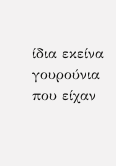ίδια εκείνα γουρούνια που είχαν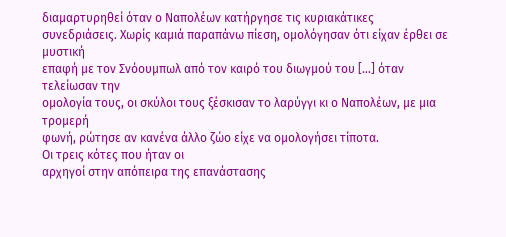διαμαρτυρηθεί όταν ο Ναπολέων κατήργησε τις κυριακάτικες
συνεδριάσεις. Χωρίς καμιά παραπάνω πίεση, ομολόγησαν ότι είχαν έρθει σε μυστική
επαφή με τον Σνόουμπωλ από τον καιρό του διωγμού του […] όταν τελείωσαν την
ομολογία τους, οι σκύλοι τους ξέσκισαν το λαρύγγι κι ο Ναπολέων, με μια τρομερή
φωνή, ρώτησε αν κανένα άλλο ζώο είχε να ομολογήσει τίποτα.
Οι τρεις κότες που ήταν οι
αρχηγοί στην απόπειρα της επανάστασης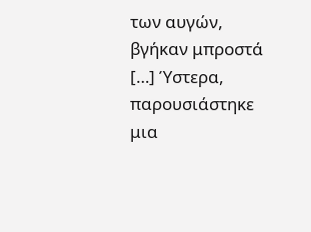των αυγών, βγήκαν μπροστά […] Ύστερα,
παρουσιάστηκε μια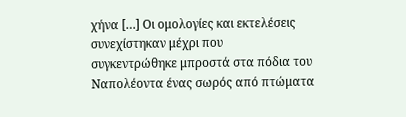χήνα […] Οι ομολογίες και εκτελέσεις συνεχίστηκαν μέχρι που
συγκεντρώθηκε μπροστά στα πόδια του Ναπολέοντα ένας σωρός από πτώματα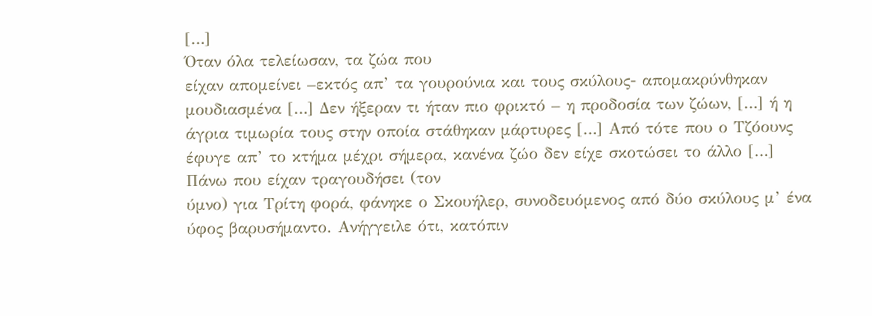[…]
Όταν όλα τελείωσαν, τα ζώα που
είχαν απομείνει –εκτός απ’ τα γουρούνια και τους σκύλους- απομακρύνθηκαν
μουδιασμένα […] Δεν ήξεραν τι ήταν πιο φρικτό – η προδοσία των ζώων, […] ή η
άγρια τιμωρία τους στην οποία στάθηκαν μάρτυρες […] Από τότε που ο Τζόουνς
έφυγε απ’ το κτήμα μέχρι σήμερα, κανένα ζώο δεν είχε σκοτώσει το άλλο […]
Πάνω που είχαν τραγουδήσει (τον
ύμνο) για Τρίτη φορά, φάνηκε ο Σκουήλερ, συνοδευόμενος από δύο σκύλους μ’ ένα
ύφος βαρυσήμαντο. Ανήγγειλε ότι, κατόπιν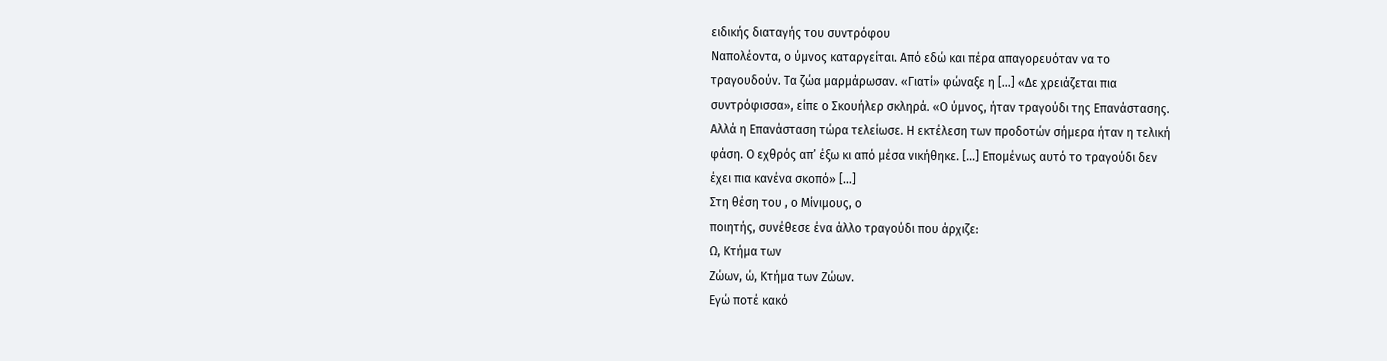ειδικής διαταγής του συντρόφου
Ναπολέοντα, ο ύμνος καταργείται. Από εδώ και πέρα απαγορευόταν να το
τραγουδούν. Τα ζώα μαρμάρωσαν. «Γιατί» φώναξε η […] «Δε χρειάζεται πια
συντρόφισσα», είπε ο Σκουήλερ σκληρά. «Ο ύμνος, ήταν τραγούδι της Επανάστασης.
Αλλά η Επανάσταση τώρα τελείωσε. Η εκτέλεση των προδοτών σήμερα ήταν η τελική
φάση. Ο εχθρός απ’ έξω κι από μέσα νικήθηκε. […] Επομένως αυτό το τραγούδι δεν
έχει πια κανένα σκοπό» […]
Στη θέση του , ο Μίνιμους, ο
ποιητής, συνέθεσε ένα άλλο τραγούδι που άρχιζε:
Ω, Κτήμα των
Ζώων, ώ, Κτήμα των Ζώων.
Εγώ ποτέ κακό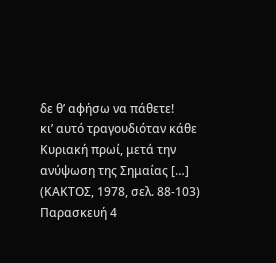δε θ’ αφήσω να πάθετε!
κι’ αυτό τραγουδιόταν κάθε
Κυριακή πρωί, μετά την ανύψωση της Σημαίας […]
(ΚΑΚΤΟΣ, 1978, σελ. 88-103)
Παρασκευή 4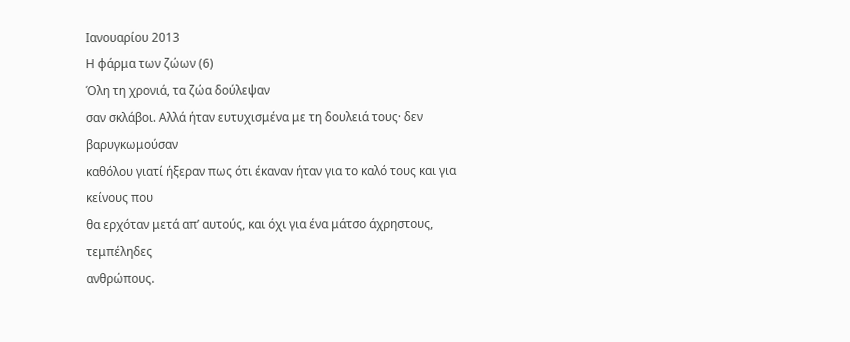Ιανουαρίου 2013
Η φάρμα των ζώων (6)
Όλη τη χρονιά, τα ζώα δούλεψαν
σαν σκλάβοι. Αλλά ήταν ευτυχισμένα με τη δουλειά τους· δεν βαρυγκωμούσαν
καθόλου γιατί ήξεραν πως ότι έκαναν ήταν για το καλό τους και για κείνους που
θα ερχόταν μετά απ’ αυτούς, και όχι για ένα μάτσο άχρηστους, τεμπέληδες
ανθρώπους.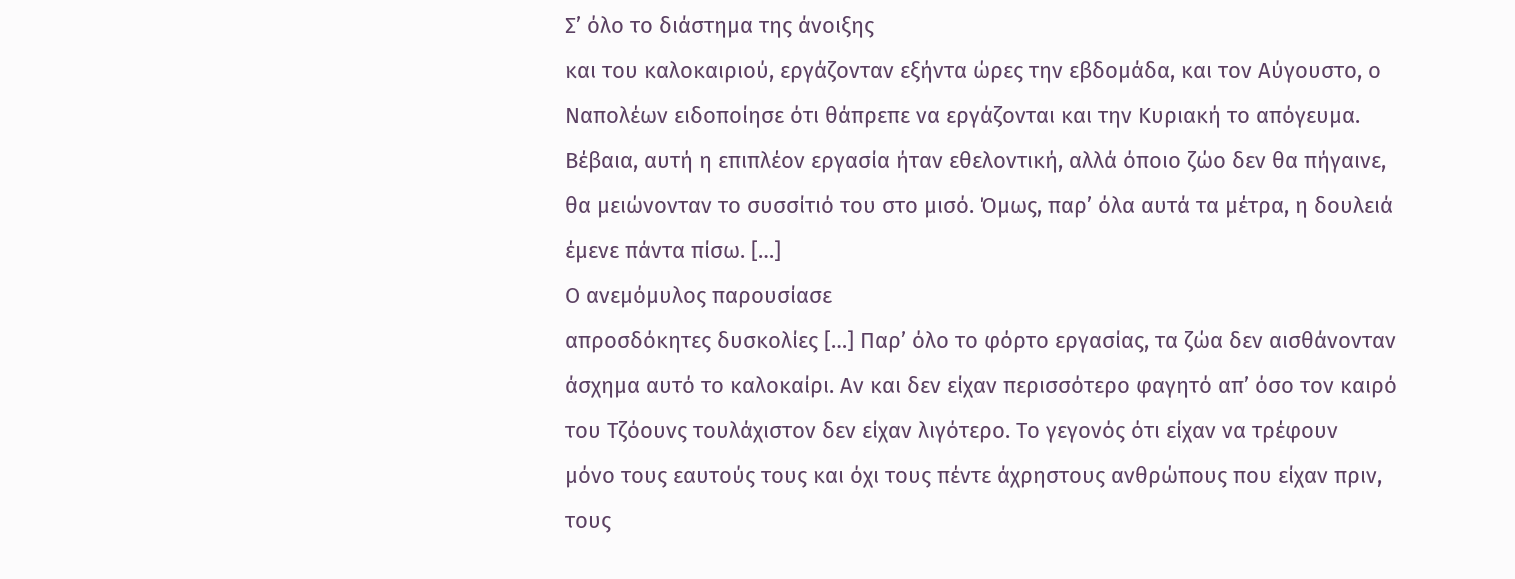Σ’ όλο το διάστημα της άνοιξης
και του καλοκαιριού, εργάζονταν εξήντα ώρες την εβδομάδα, και τον Αύγουστο, ο
Ναπολέων ειδοποίησε ότι θάπρεπε να εργάζονται και την Κυριακή το απόγευμα.
Βέβαια, αυτή η επιπλέον εργασία ήταν εθελοντική, αλλά όποιο ζώο δεν θα πήγαινε,
θα μειώνονταν το συσσίτιό του στο μισό. Όμως, παρ’ όλα αυτά τα μέτρα, η δουλειά
έμενε πάντα πίσω. […]
Ο ανεμόμυλος παρουσίασε
απροσδόκητες δυσκολίες […] Παρ’ όλο το φόρτο εργασίας, τα ζώα δεν αισθάνονταν
άσχημα αυτό το καλοκαίρι. Αν και δεν είχαν περισσότερο φαγητό απ’ όσο τον καιρό
του Τζόουνς τουλάχιστον δεν είχαν λιγότερο. Το γεγονός ότι είχαν να τρέφουν
μόνο τους εαυτούς τους και όχι τους πέντε άχρηστους ανθρώπους που είχαν πριν,
τους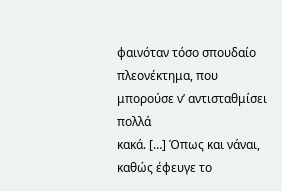φαινόταν τόσο σπουδαίο πλεονέκτημα, που μπορούσε ν’ αντισταθμίσει πολλά
κακά. […] Όπως και νάναι, καθώς έφευγε το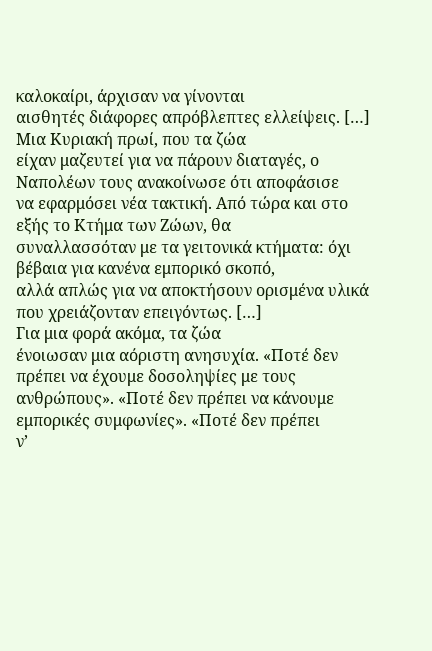καλοκαίρι, άρχισαν να γίνονται
αισθητές διάφορες απρόβλεπτες ελλείψεις. […]
Μια Κυριακή πρωί, που τα ζώα
είχαν μαζευτεί για να πάρουν διαταγές, ο Ναπολέων τους ανακοίνωσε ότι αποφάσισε
να εφαρμόσει νέα τακτική. Από τώρα και στο εξής το Κτήμα των Ζώων, θα
συναλλασσόταν με τα γειτονικά κτήματα: όχι βέβαια για κανένα εμπορικό σκοπό,
αλλά απλώς για να αποκτήσουν ορισμένα υλικά που χρειάζονταν επειγόντως. […]
Για μια φορά ακόμα, τα ζώα
ένοιωσαν μια αόριστη ανησυχία. «Ποτέ δεν πρέπει να έχουμε δοσοληψίες με τους
ανθρώπους». «Ποτέ δεν πρέπει να κάνουμε εμπορικές συμφωνίες». «Ποτέ δεν πρέπει
ν’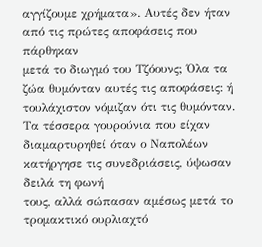αγγίζουμε χρήματα». Αυτές δεν ήταν από τις πρώτες αποφάσεις που πάρθηκαν
μετά το διωγμό του Τζόουνς; Όλα τα ζώα θυμόνταν αυτές τις αποφάσεις: ή
τουλάχιστον νόμιζαν ότι τις θυμόνταν. Τα τέσσερα γουρούνια που είχαν
διαμαρτυρηθεί όταν ο Ναπολέων κατήργησε τις συνεδριάσεις, ύψωσαν δειλά τη φωνή
τους, αλλά σώπασαν αμέσως μετά το τρομακτικό ουρλιαχτό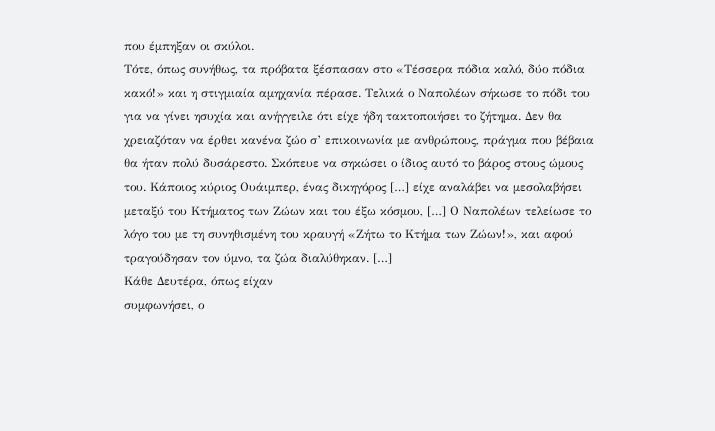που έμπηξαν οι σκύλοι.
Τότε, όπως συνήθως, τα πρόβατα ξέσπασαν στο «Τέσσερα πόδια καλό, δύο πόδια
κακό!» και η στιγμιαία αμηχανία πέρασε. Τελικά ο Ναπολέων σήκωσε το πόδι του
για να γίνει ησυχία και ανήγγειλε ότι είχε ήδη τακτοποιήσει το ζήτημα. Δεν θα
χρειαζόταν να έρθει κανένα ζώο σ’ επικοινωνία με ανθρώπους, πράγμα που βέβαια
θα ήταν πολύ δυσάρεστο. Σκόπευε να σηκώσει ο ίδιος αυτό το βάρος στους ώμους
του. Κάποιος κύριος Ουάιμπερ, ένας δικηγόρος […] είχε αναλάβει να μεσολαβήσει
μεταξύ του Κτήματος των Ζώων και του έξω κόσμου, […] Ο Ναπολέων τελείωσε το
λόγο του με τη συνηθισμένη του κραυγή «Ζήτω το Κτήμα των Ζώων!», και αφού
τραγούδησαν τον ύμνο, τα ζώα διαλύθηκαν. […]
Κάθε Δευτέρα, όπως είχαν
συμφωνήσει, ο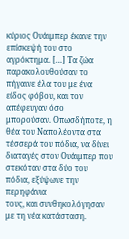κύριος Ουάιμπερ έκανε την επίσκεψή του στο αγρόκτημα. […] Τα ζώα
παρακολουθούσαν το πήγαινε έλα του με ένα είδος φόβου, και τον απέφευγαν όσο
μπορούσαν. Οπωσδήποτε, η θέα του Ναπολέοντα στα τέσσερά του πόδια, να δίνει
διαταγές στον Ουάιμπερ που στεκόταν στα δύο του πόδια, εξύψωνε την περηφάνια
τους, και συνθηκολόγησαν με τη νέα κατάσταση.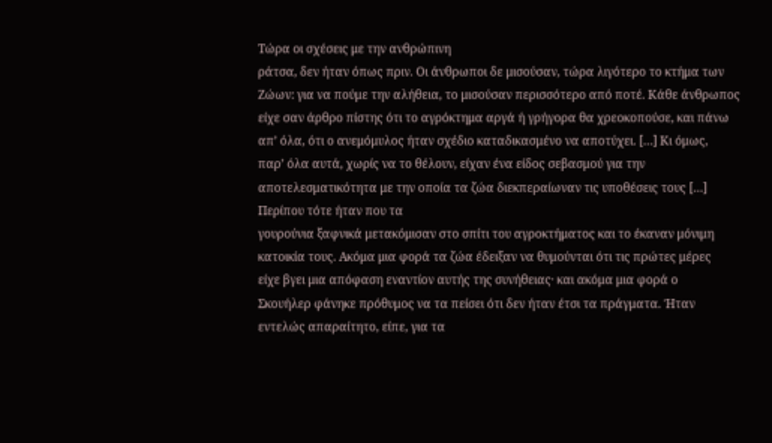Τώρα οι σχέσεις με την ανθρώπινη
ράτσα, δεν ήταν όπως πριν. Οι άνθρωποι δε μισούσαν, τώρα λιγότερο το κτήμα των
Ζώων: για να πούμε την αλήθεια, το μισούσαν περισσότερο από ποτέ. Κάθε άνθρωπος
είχε σαν άρθρο πίστης ότι το αγρόκτημα αργά ή γρήγορα θα χρεοκοπούσε, και πάνω
απ’ όλα, ότι ο ανεμόμυλος ήταν σχέδιο καταδικασμένο να αποτύχει. […] Κι όμως,
παρ’ όλα αυτά, χωρίς να το θέλουν, είχαν ένα είδος σεβασμού για την
αποτελεσματικότητα με την οποία τα ζώα διεκπεραίωναν τις υποθέσεις τους […]
Περίπου τότε ήταν που τα
γουρούνια ξαφνικά μετακόμισαν στο σπίτι του αγροκτήματος και το έκαναν μόνιμη
κατοικία τους. Ακόμα μια φορά τα ζώα έδειξαν να θυμούνται ότι τις πρώτες μέρες
είχε βγει μια απόφαση εναντίον αυτής της συνήθειας· και ακόμα μια φορά ο
Σκουήλερ φάνηκε πρόθυμος να τα πείσει ότι δεν ήταν έτσι τα πράγματα. Ήταν
εντελώς απαραίτητο, είπε, για τα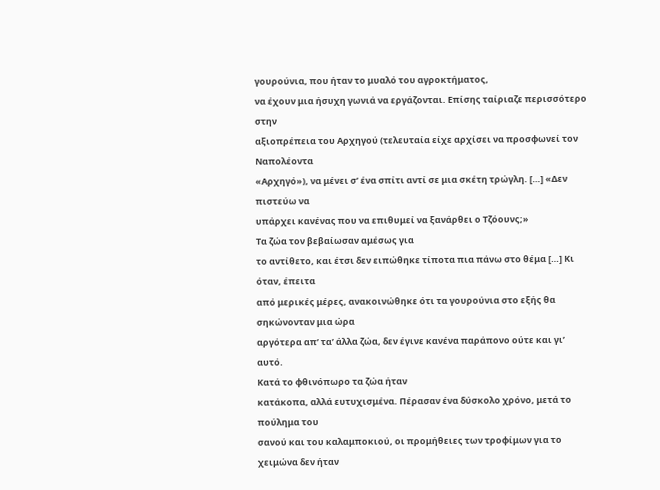γουρούνια, που ήταν το μυαλό του αγροκτήματος,
να έχουν μια ήσυχη γωνιά να εργάζονται. Επίσης ταίριαζε περισσότερο στην
αξιοπρέπεια του Αρχηγού (τελευταία είχε αρχίσει να προσφωνεί τον Ναπολέοντα
«Αρχηγό»), να μένει σ’ ένα σπίτι αντί σε μια σκέτη τρώγλη. […] «Δεν πιστεύω να
υπάρχει κανένας που να επιθυμεί να ξανάρθει ο Τζόουνς;»
Τα ζώα τον βεβαίωσαν αμέσως για
το αντίθετο, και έτσι δεν ειπώθηκε τίποτα πια πάνω στο θέμα […] Κι όταν, έπειτα
από μερικές μέρες, ανακοινώθηκε ότι τα γουρούνια στο εξής θα σηκώνονταν μια ώρα
αργότερα απ’ τα’ άλλα ζώα, δεν έγινε κανένα παράπονο ούτε και γι’ αυτό.
Κατά το φθινόπωρο τα ζώα ήταν
κατάκοπα, αλλά ευτυχισμένα. Πέρασαν ένα δύσκολο χρόνο, μετά το πούλημα του
σανού και του καλαμποκιού, οι προμήθειες των τροφίμων για το χειμώνα δεν ήταν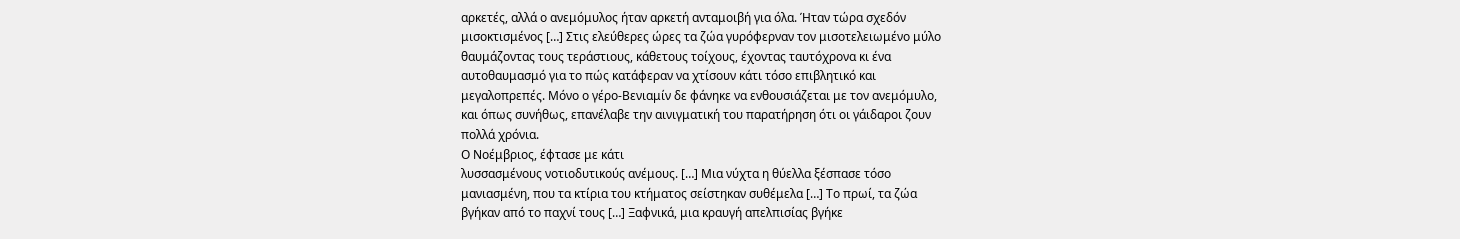αρκετές, αλλά ο ανεμόμυλος ήταν αρκετή ανταμοιβή για όλα. Ήταν τώρα σχεδόν
μισοκτισμένος […] Στις ελεύθερες ώρες τα ζώα γυρόφερναν τον μισοτελειωμένο μύλο
θαυμάζοντας τους τεράστιους, κάθετους τοίχους, έχοντας ταυτόχρονα κι ένα
αυτοθαυμασμό για το πώς κατάφεραν να χτίσουν κάτι τόσο επιβλητικό και
μεγαλοπρεπές. Μόνο ο γέρο-Βενιαμίν δε φάνηκε να ενθουσιάζεται με τον ανεμόμυλο,
και όπως συνήθως, επανέλαβε την αινιγματική του παρατήρηση ότι οι γάιδαροι ζουν
πολλά χρόνια.
Ο Νοέμβριος, έφτασε με κάτι
λυσσασμένους νοτιοδυτικούς ανέμους. […] Μια νύχτα η θύελλα ξέσπασε τόσο
μανιασμένη, που τα κτίρια του κτήματος σείστηκαν συθέμελα […] Το πρωί, τα ζώα
βγήκαν από το παχνί τους […] Ξαφνικά, μια κραυγή απελπισίας βγήκε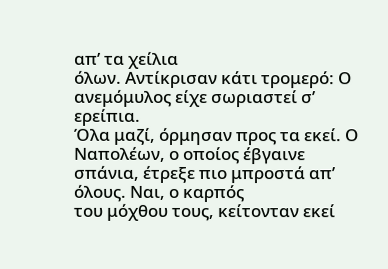απ’ τα χείλια
όλων. Αντίκρισαν κάτι τρομερό: Ο ανεμόμυλος είχε σωριαστεί σ’ ερείπια.
Όλα μαζί, όρμησαν προς τα εκεί. Ο
Ναπολέων, ο οποίος έβγαινε σπάνια, έτρεξε πιο μπροστά απ’ όλους. Ναι, ο καρπός
του μόχθου τους, κείτονταν εκεί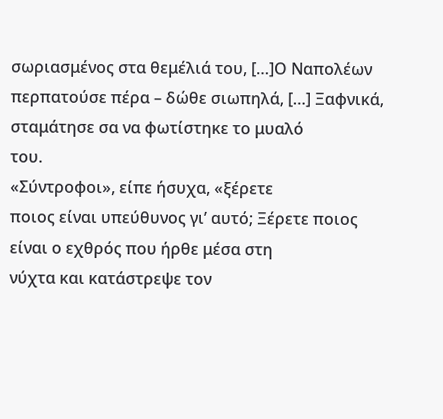σωριασμένος στα θεμέλιά του, […]Ο Ναπολέων
περπατούσε πέρα – δώθε σιωπηλά, […] Ξαφνικά, σταμάτησε σα να φωτίστηκε το μυαλό
του.
«Σύντροφοι», είπε ήσυχα, «ξέρετε
ποιος είναι υπεύθυνος γι’ αυτό; Ξέρετε ποιος είναι ο εχθρός που ήρθε μέσα στη
νύχτα και κατάστρεψε τον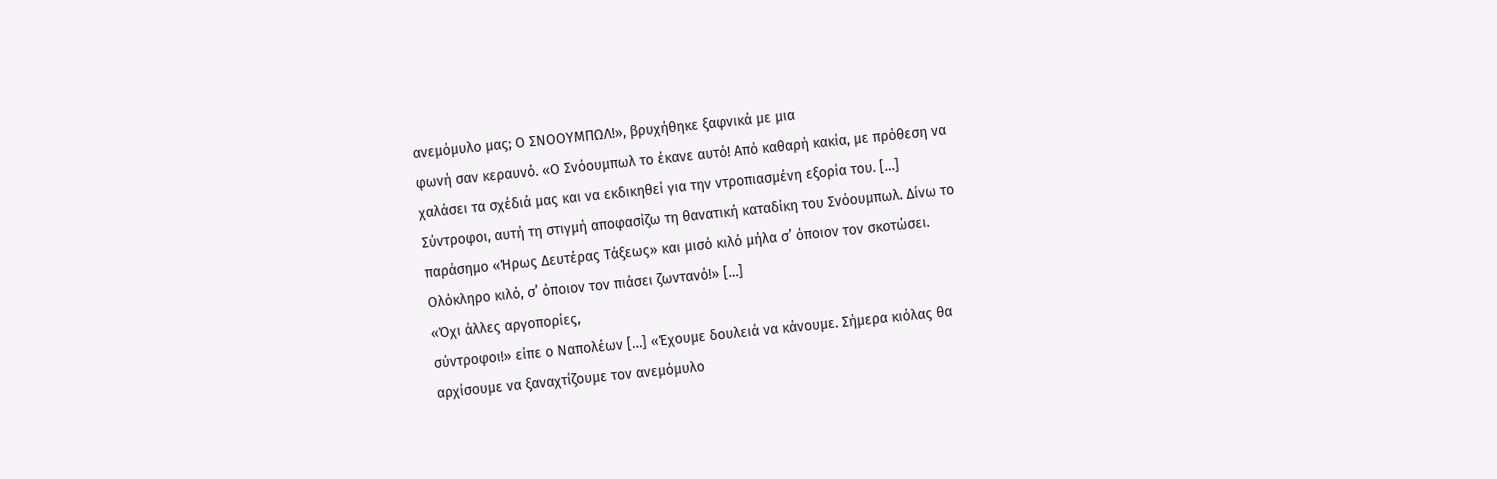ανεμόμυλο μας; Ο ΣΝΟΟΥΜΠΩΛ!», βρυχήθηκε ξαφνικά με μια
φωνή σαν κεραυνό. «Ο Σνόουμπωλ το έκανε αυτό! Από καθαρή κακία, με πρόθεση να
χαλάσει τα σχέδιά μας και να εκδικηθεί για την ντροπιασμένη εξορία του. […]
Σύντροφοι, αυτή τη στιγμή αποφασίζω τη θανατική καταδίκη του Σνόουμπωλ. Δίνω το
παράσημο «Ήρως Δευτέρας Τάξεως» και μισό κιλό μήλα σ’ όποιον τον σκοτώσει.
Ολόκληρο κιλό, σ’ όποιον τον πιάσει ζωντανό!» […]
«Όχι άλλες αργοπορίες,
σύντροφοι!» είπε ο Ναπολέων […] «Έχουμε δουλειά να κάνουμε. Σήμερα κιόλας θα
αρχίσουμε να ξαναχτίζουμε τον ανεμόμυλο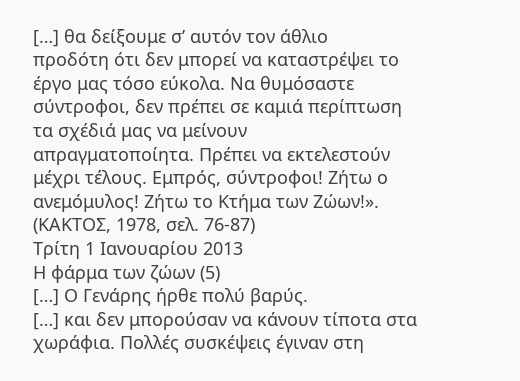[…] θα δείξουμε σ’ αυτόν τον άθλιο
προδότη ότι δεν μπορεί να καταστρέψει το έργο μας τόσο εύκολα. Να θυμόσαστε
σύντροφοι, δεν πρέπει σε καμιά περίπτωση τα σχέδιά μας να μείνουν
απραγματοποίητα. Πρέπει να εκτελεστούν μέχρι τέλους. Εμπρός, σύντροφοι! Ζήτω ο
ανεμόμυλος! Ζήτω το Κτήμα των Ζώων!».
(ΚΑΚΤΟΣ, 1978, σελ. 76-87)
Τρίτη 1 Ιανουαρίου 2013
Η φάρμα των ζώων (5)
[…] Ο Γενάρης ήρθε πολύ βαρύς.
[…] και δεν μπορούσαν να κάνουν τίποτα στα χωράφια. Πολλές συσκέψεις έγιναν στη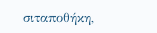σιταποθήκη,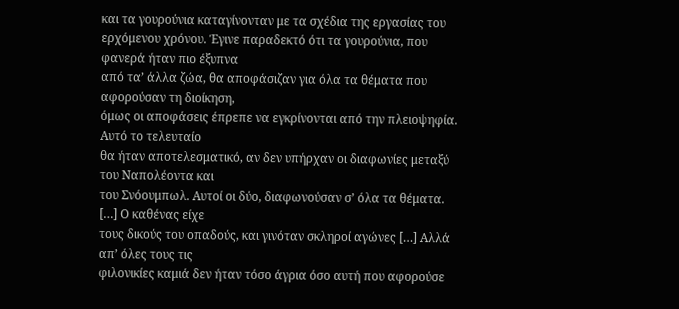και τα γουρούνια καταγίνονταν με τα σχέδια της εργασίας του
ερχόμενου χρόνου. Έγινε παραδεκτό ότι τα γουρούνια, που φανερά ήταν πιο έξυπνα
από τα’ άλλα ζώα, θα αποφάσιζαν για όλα τα θέματα που αφορούσαν τη διοίκηση,
όμως οι αποφάσεις έπρεπε να εγκρίνονται από την πλειοψηφία. Αυτό το τελευταίο
θα ήταν αποτελεσματικό, αν δεν υπήρχαν οι διαφωνίες μεταξύ του Ναπολέοντα και
του Σνόουμπωλ. Αυτοί οι δύο, διαφωνούσαν σ’ όλα τα θέματα. […] Ο καθένας είχε
τους δικούς του οπαδούς, και γινόταν σκληροί αγώνες […] Αλλά απ’ όλες τους τις
φιλονικίες καμιά δεν ήταν τόσο άγρια όσο αυτή που αφορούσε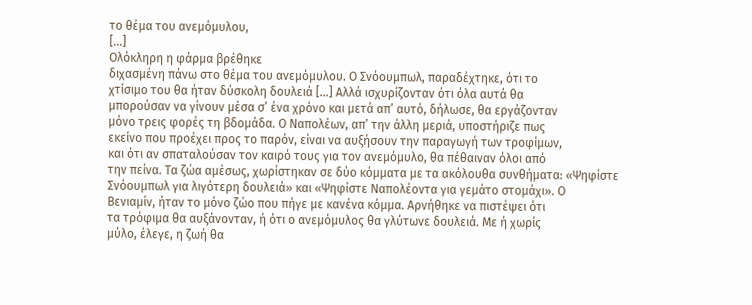το θέμα του ανεμόμυλου,
[…]
Ολόκληρη η φάρμα βρέθηκε
διχασμένη πάνω στο θέμα του ανεμόμυλου. Ο Σνόουμπωλ, παραδέχτηκε, ότι το
χτίσιμο του θα ήταν δύσκολη δουλειά […] Αλλά ισχυρίζονταν ότι όλα αυτά θα
μπορούσαν να γίνουν μέσα σ’ ένα χρόνο και μετά απ’ αυτό, δήλωσε, θα εργάζονταν
μόνο τρεις φορές τη βδομάδα. Ο Ναπολέων, απ’ την άλλη μεριά, υποστήριζε πως
εκείνο που προέχει προς το παρόν, είναι να αυξήσουν την παραγωγή των τροφίμων,
και ότι αν σπαταλούσαν τον καιρό τους για τον ανεμόμυλο, θα πέθαιναν όλοι από
την πείνα. Τα ζώα αμέσως, χωρίστηκαν σε δύο κόμματα με τα ακόλουθα συνθήματα: «Ψηφίστε
Σνόουμπωλ για λιγότερη δουλειά» και «Ψηφίστε Ναπολέοντα για γεμάτο στομάχι». Ο
Βενιαμίν, ήταν το μόνο ζώο που πήγε με κανένα κόμμα. Αρνήθηκε να πιστέψει ότι
τα τρόφιμα θα αυξάνονταν, ή ότι ο ανεμόμυλος θα γλύτωνε δουλειά. Με ή χωρίς
μύλο, έλεγε, η ζωή θα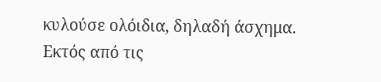κυλούσε ολόιδια, δηλαδή άσχημα.
Εκτός από τις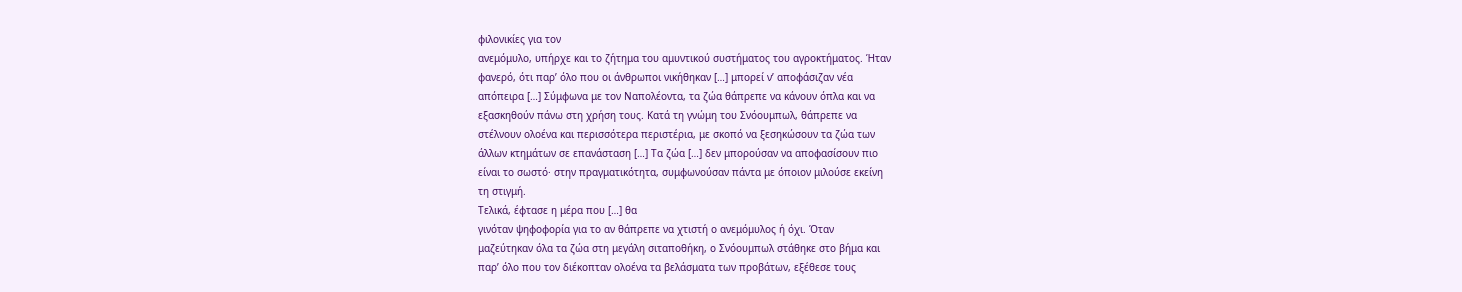φιλονικίες για τον
ανεμόμυλο, υπήρχε και το ζήτημα του αμυντικού συστήματος του αγροκτήματος. Ήταν
φανερό, ότι παρ’ όλο που οι άνθρωποι νικήθηκαν […] μπορεί ν’ αποφάσιζαν νέα
απόπειρα […] Σύμφωνα με τον Ναπολέοντα, τα ζώα θάπρεπε να κάνουν όπλα και να
εξασκηθούν πάνω στη χρήση τους. Κατά τη γνώμη του Σνόουμπωλ, θάπρεπε να
στέλνουν ολοένα και περισσότερα περιστέρια, με σκοπό να ξεσηκώσουν τα ζώα των
άλλων κτημάτων σε επανάσταση […] Τα ζώα […] δεν μπορούσαν να αποφασίσουν πιο
είναι το σωστό· στην πραγματικότητα, συμφωνούσαν πάντα με όποιον μιλούσε εκείνη
τη στιγμή.
Τελικά, έφτασε η μέρα που […] θα
γινόταν ψηφοφορία για το αν θάπρεπε να χτιστή ο ανεμόμυλος ή όχι. Όταν
μαζεύτηκαν όλα τα ζώα στη μεγάλη σιταποθήκη, ο Σνόουμπωλ στάθηκε στο βήμα και
παρ’ όλο που τον διέκοπταν ολοένα τα βελάσματα των προβάτων, εξέθεσε τους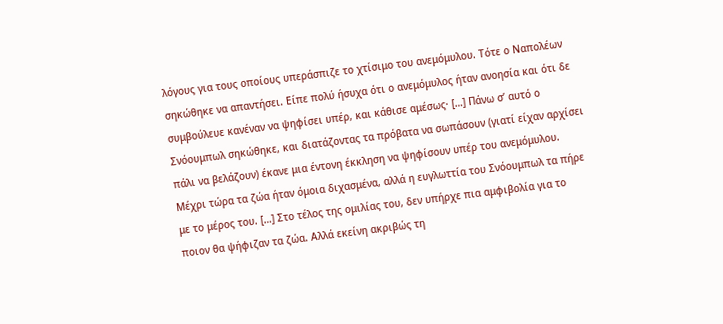λόγους για τους οποίους υπεράσπιζε το χτίσιμο του ανεμόμυλου. Τότε ο Ναπολέων
σηκώθηκε να απαντήσει. Είπε πολύ ήσυχα ότι ο ανεμόμυλος ήταν ανοησία και ότι δε
συμβούλευε κανέναν να ψηφίσει υπέρ, και κάθισε αμέσως· […] Πάνω σ’ αυτό ο
Σνόουμπωλ σηκώθηκε, και διατάζοντας τα πρόβατα να σωπάσουν (γιατί είχαν αρχίσει
πάλι να βελάζουν) έκανε μια έντονη έκκληση να ψηφίσουν υπέρ του ανεμόμυλου.
Μέχρι τώρα τα ζώα ήταν όμοια διχασμένα, αλλά η ευγλωττία του Σνόουμπωλ τα πήρε
με το μέρος του. […] Στο τέλος της ομιλίας του, δεν υπήρχε πια αμφιβολία για το
ποιον θα ψήφιζαν τα ζώα. Αλλά εκείνη ακριβώς τη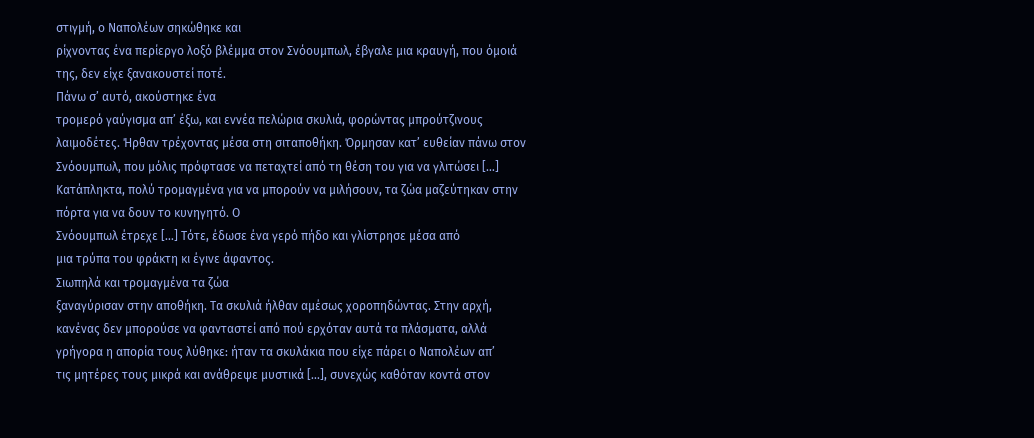στιγμή, ο Ναπολέων σηκώθηκε και
ρίχνοντας ένα περίεργο λοξό βλέμμα στον Σνόουμπωλ, έβγαλε μια κραυγή, που όμοιά
της, δεν είχε ξανακουστεί ποτέ.
Πάνω σ’ αυτό, ακούστηκε ένα
τρομερό γαύγισμα απ’ έξω, και εννέα πελώρια σκυλιά, φορώντας μπρούτζινους
λαιμοδέτες. Ήρθαν τρέχοντας μέσα στη σιταποθήκη. Όρμησαν κατ’ ευθείαν πάνω στον
Σνόουμπωλ, που μόλις πρόφτασε να πεταχτεί από τη θέση του για να γλιτώσει […]
Κατάπληκτα, πολύ τρομαγμένα για να μπορούν να μιλήσουν, τα ζώα μαζεύτηκαν στην
πόρτα για να δουν το κυνηγητό. Ο
Σνόουμπωλ έτρεχε […] Τότε, έδωσε ένα γερό πήδο και γλίστρησε μέσα από
μια τρύπα του φράκτη κι έγινε άφαντος.
Σιωπηλά και τρομαγμένα τα ζώα
ξαναγύρισαν στην αποθήκη. Τα σκυλιά ήλθαν αμέσως χοροπηδώντας. Στην αρχή,
κανένας δεν μπορούσε να φανταστεί από πού ερχόταν αυτά τα πλάσματα, αλλά
γρήγορα η απορία τους λύθηκε: ήταν τα σκυλάκια που είχε πάρει ο Ναπολέων απ’
τις μητέρες τους μικρά και ανάθρεψε μυστικά […], συνεχώς καθόταν κοντά στον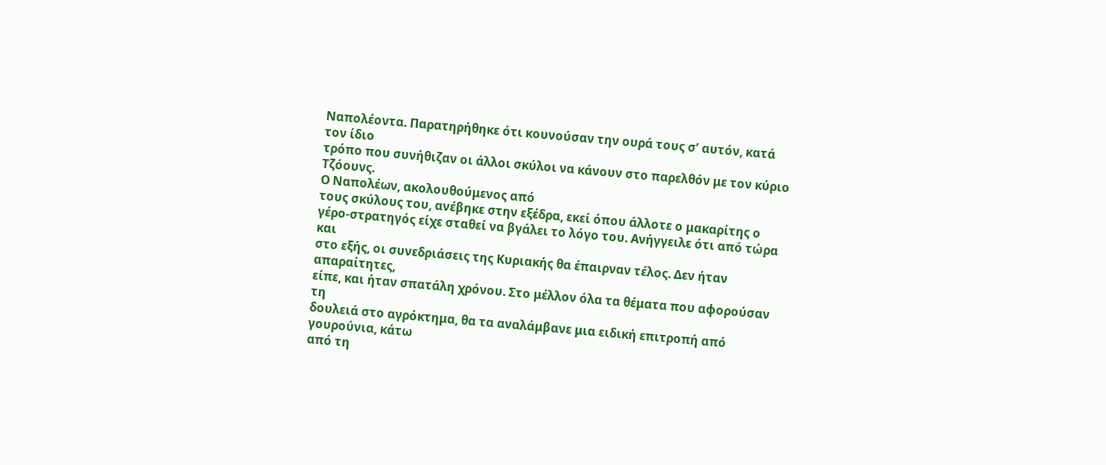Ναπολέοντα. Παρατηρήθηκε ότι κουνούσαν την ουρά τους σ’ αυτόν, κατά τον ίδιο
τρόπο που συνήθιζαν οι άλλοι σκύλοι να κάνουν στο παρελθόν με τον κύριο
Τζόουνς.
Ο Ναπολέων, ακολουθούμενος από
τους σκύλους του, ανέβηκε στην εξέδρα, εκεί όπου άλλοτε ο μακαρίτης ο
γέρο-στρατηγός είχε σταθεί να βγάλει το λόγο του. Ανήγγειλε ότι από τώρα και
στο εξής, οι συνεδριάσεις της Κυριακής θα έπαιρναν τέλος. Δεν ήταν απαραίτητες,
είπε, και ήταν σπατάλη χρόνου. Στο μέλλον όλα τα θέματα που αφορούσαν τη
δουλειά στο αγρόκτημα, θα τα αναλάμβανε μια ειδική επιτροπή από γουρούνια, κάτω
από τη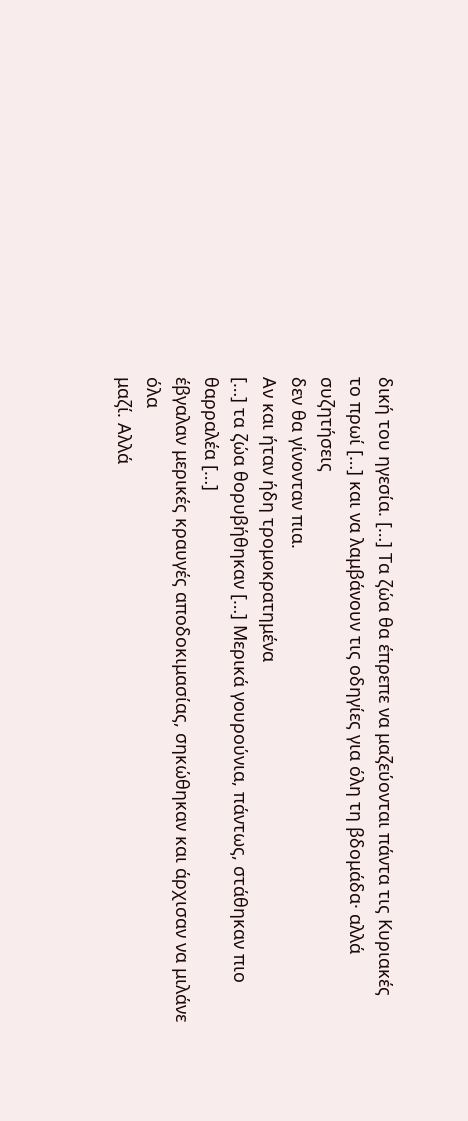δική του ηγεσία. […] Τα ζώα θα έπρεπε να μαζεύονται πάντα τις Κυριακές
το πρωί […] και να λαμβάνουν τις οδηγίες για όλη τη βδομάδα· αλλά συζητήσεις
δεν θα γίνονταν πια.
Αν και ήταν ήδη τρομοκρατημένα
[…] τα ζώα θορυβήθηκαν […] Μερικά γουρούνια, πάντως, στάθηκαν πιο θαρραλέα […]
έβγαλαν μερικές κραυγές αποδοκιμασίας, σηκώθηκαν και άρχισαν να μιλάνε όλα
μαζί. Αλλά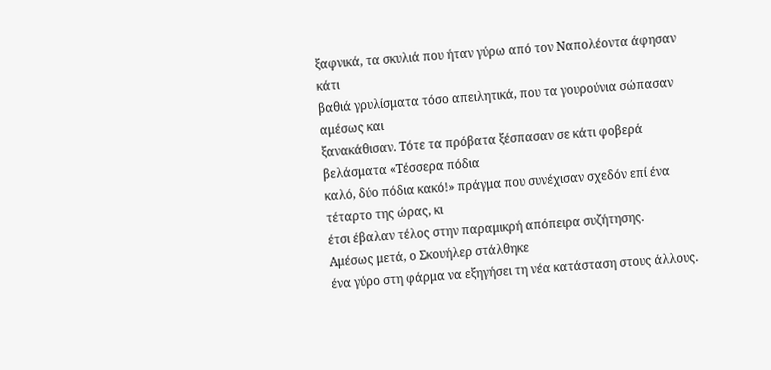ξαφνικά, τα σκυλιά που ήταν γύρω από τον Ναπολέοντα άφησαν κάτι
βαθιά γρυλίσματα τόσο απειλητικά, που τα γουρούνια σώπασαν αμέσως και
ξανακάθισαν. Τότε τα πρόβατα ξέσπασαν σε κάτι φοβερά βελάσματα «Τέσσερα πόδια
καλό, δύο πόδια κακό!» πράγμα που συνέχισαν σχεδόν επί ένα τέταρτο της ώρας, κι
έτσι έβαλαν τέλος στην παραμικρή απόπειρα συζήτησης.
Αμέσως μετά, ο Σκουήλερ στάλθηκε
ένα γύρο στη φάρμα να εξηγήσει τη νέα κατάσταση στους άλλους.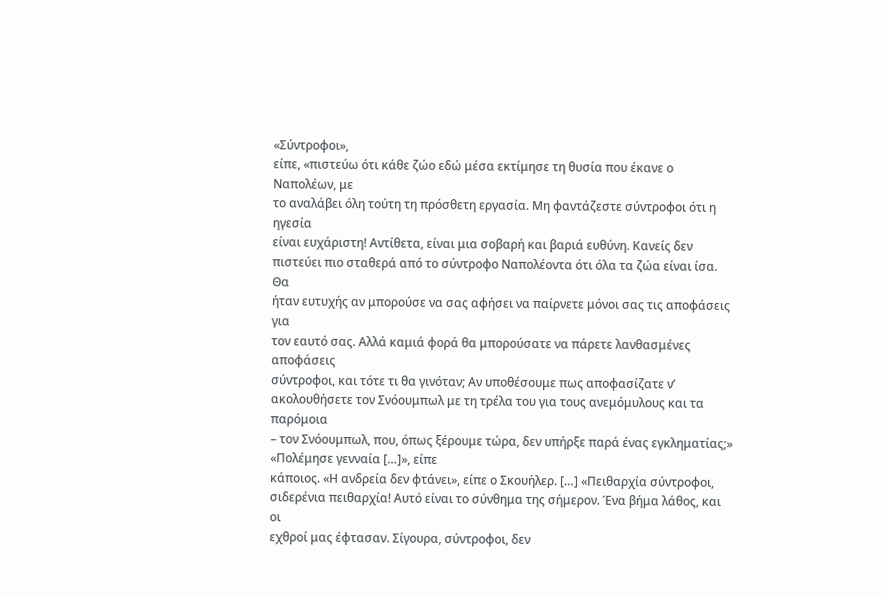«Σύντροφοι»,
είπε, «πιστεύω ότι κάθε ζώο εδώ μέσα εκτίμησε τη θυσία που έκανε ο Ναπολέων, με
το αναλάβει όλη τούτη τη πρόσθετη εργασία. Μη φαντάζεστε σύντροφοι ότι η ηγεσία
είναι ευχάριστη! Αντίθετα, είναι μια σοβαρή και βαριά ευθύνη. Κανείς δεν
πιστεύει πιο σταθερά από το σύντροφο Ναπολέοντα ότι όλα τα ζώα είναι ίσα. Θα
ήταν ευτυχής αν μπορούσε να σας αφήσει να παίρνετε μόνοι σας τις αποφάσεις για
τον εαυτό σας. Αλλά καμιά φορά θα μπορούσατε να πάρετε λανθασμένες αποφάσεις
σύντροφοι, και τότε τι θα γινόταν; Αν υποθέσουμε πως αποφασίζατε ν’
ακολουθήσετε τον Σνόουμπωλ με τη τρέλα του για τους ανεμόμυλους και τα παρόμοια
– τον Σνόουμπωλ, που, όπως ξέρουμε τώρα, δεν υπήρξε παρά ένας εγκληματίας;»
«Πολέμησε γενναία […]», είπε
κάποιος. «Η ανδρεία δεν φτάνει», είπε ο Σκουήλερ. […] «Πειθαρχία σύντροφοι,
σιδερένια πειθαρχία! Αυτό είναι το σύνθημα της σήμερον. Ένα βήμα λάθος, και οι
εχθροί μας έφτασαν. Σίγουρα, σύντροφοι, δεν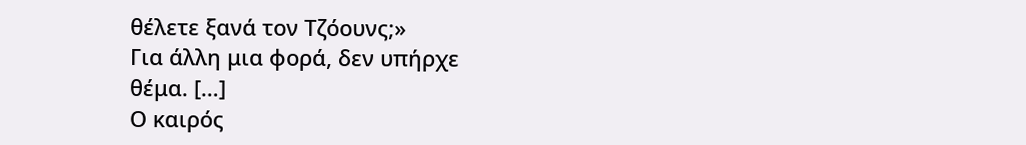θέλετε ξανά τον Τζόουνς;»
Για άλλη μια φορά, δεν υπήρχε
θέμα. […]
Ο καιρός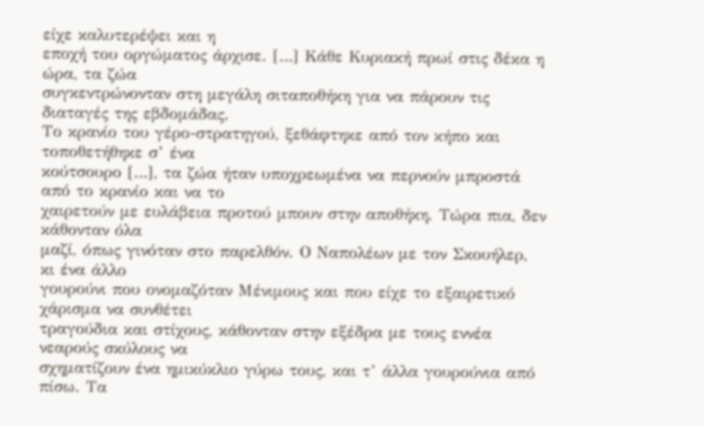είχε καλυτερέψει και η
εποχή του οργώματος άρχισε. […] Κάθε Κυριακή πρωί στις δέκα η ώρα, τα ζώα
συγκεντρώνονταν στη μεγάλη σιταποθήκη για να πάρουν τις διαταγές της εβδομάδας.
Το κρανίο του γέρο-στρατηγού, ξεθάφτηκε από τον κήπο και τοποθετήθηκε σ’ ένα
κούτσουρο […], τα ζώα ήταν υποχρεωμένα να περνούν μπροστά από το κρανίο και να το
χαιρετούν με ευλάβεια προτού μπουν στην αποθήκη. Τώρα πια, δεν κάθονταν όλα
μαζί, όπως γινόταν στο παρελθόν. Ο Ναπολέων με τον Σκουήλερ, κι ένα άλλο
γουρούνι που ονομαζόταν Μένιμους και που είχε το εξαιρετικό χάρισμα να συνθέτει
τραγούδια και στίχους, κάθονταν στην εξέδρα με τους εννέα νεαρούς σκύλους να
σχηματίζουν ένα ημικύκλιο γύρω τους, και τ’ άλλα γουρούνια από πίσω. Τα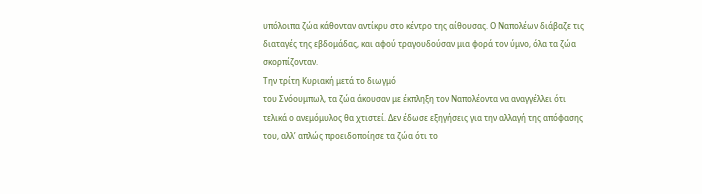υπόλοιπα ζώα κάθονταν αντίκρυ στο κέντρο της αίθουσας. Ο Ναπολέων διάβαζε τις
διαταγές της εβδομάδας, και αφού τραγουδούσαν μια φορά τον ύμνο, όλα τα ζώα
σκορπίζονταν.
Την τρίτη Κυριακή μετά το διωγμό
του Σνόουμπωλ, τα ζώα άκουσαν με έκπληξη τον Ναπολέοντα να αναγγέλλει ότι
τελικά ο ανεμόμυλος θα χτιστεί. Δεν έδωσε εξηγήσεις για την αλλαγή της απόφασης
του, αλλ’ απλώς προειδοποίησε τα ζώα ότι το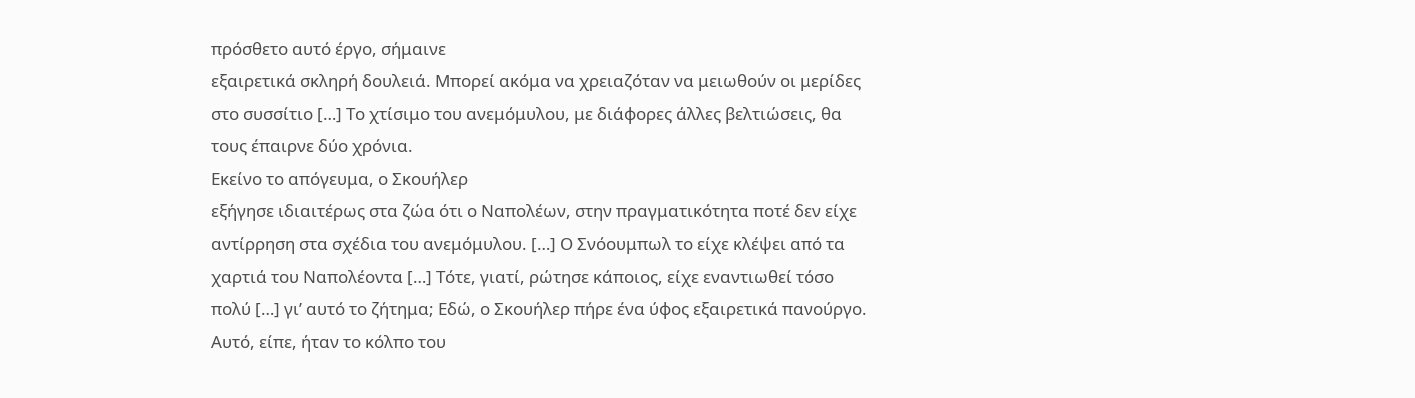πρόσθετο αυτό έργο, σήμαινε
εξαιρετικά σκληρή δουλειά. Μπορεί ακόμα να χρειαζόταν να μειωθούν οι μερίδες
στο συσσίτιο […] Το χτίσιμο του ανεμόμυλου, με διάφορες άλλες βελτιώσεις, θα
τους έπαιρνε δύο χρόνια.
Εκείνο το απόγευμα, ο Σκουήλερ
εξήγησε ιδιαιτέρως στα ζώα ότι ο Ναπολέων, στην πραγματικότητα ποτέ δεν είχε
αντίρρηση στα σχέδια του ανεμόμυλου. […] Ο Σνόουμπωλ το είχε κλέψει από τα
χαρτιά του Ναπολέοντα […] Τότε, γιατί, ρώτησε κάποιος, είχε εναντιωθεί τόσο
πολύ […] γι’ αυτό το ζήτημα; Εδώ, ο Σκουήλερ πήρε ένα ύφος εξαιρετικά πανούργο.
Αυτό, είπε, ήταν το κόλπο του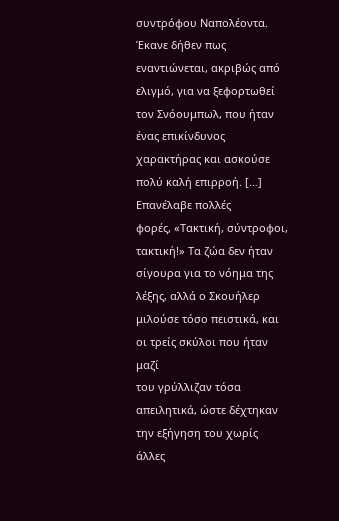συντρόφου Ναπολέοντα. Έκανε δήθεν πως
εναντιώνεται, ακριβώς από ελιγμό, για να ξεφορτωθεί τον Σνόουμπωλ, που ήταν
ένας επικίνδυνος χαρακτήρας και ασκούσε πολύ καλή επιρροή. […] Επανέλαβε πολλές
φορές, «Τακτική, σύντροφοι, τακτική!» Τα ζώα δεν ήταν σίγουρα για το νόημα της
λέξης, αλλά ο Σκουήλερ μιλούσε τόσο πειστικά, και οι τρείς σκύλοι που ήταν μαζί
του γρύλλιζαν τόσα απειλητικά, ώστε δέχτηκαν την εξήγηση του χωρίς άλλες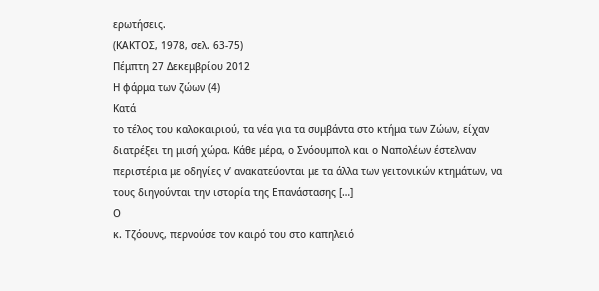ερωτήσεις.
(ΚΑΚΤΟΣ, 1978, σελ. 63-75)
Πέμπτη 27 Δεκεμβρίου 2012
Η φάρμα των ζώων (4)
Κατά
το τέλος του καλοκαιριού, τα νέα για τα συμβάντα στο κτήμα των Ζώων, είχαν
διατρέξει τη μισή χώρα. Κάθε μέρα, ο Σνόουμπολ και ο Ναπολέων έστελναν
περιστέρια με οδηγίες ν’ ανακατεύονται με τα άλλα των γειτονικών κτημάτων, να
τους διηγούνται την ιστορία της Επανάστασης […]
Ο
κ. Τζόουνς, περνούσε τον καιρό του στο καπηλειό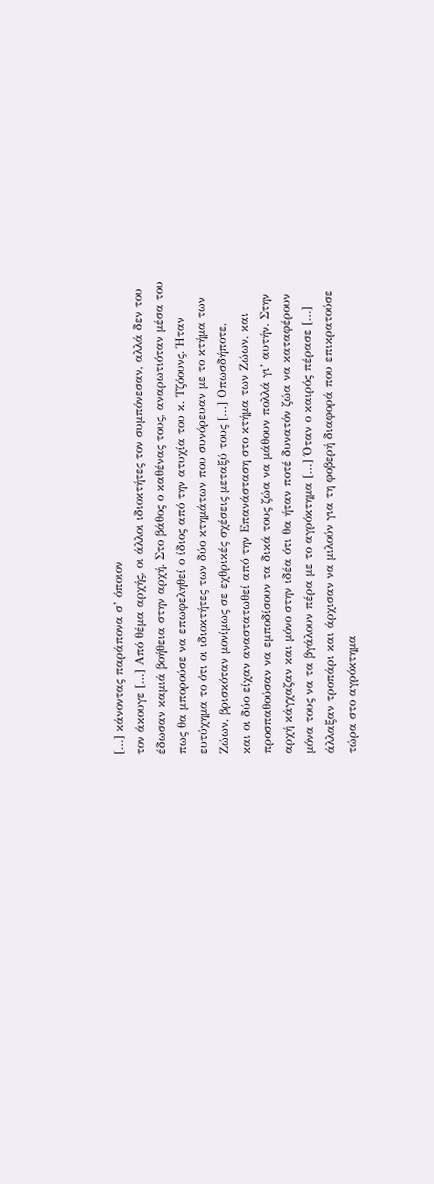[…] κάνοντας παράπονα σ’ όποιον
τον άκουγε […] Από θέμα αρχής, οι άλλοι ιδιοκτήτες τον συμπόνεσαν, αλλά δεν του
έδωσαν καμιά βοήθεια στην αρχή. Στο βάθος ο καθένας τους, αναρωτιόταν μέσα του
πως θα μπορούσε να επωφεληθεί ο ίδιος από την ατυχία του κ. Τζόουνς. Ήταν
ευτύχημα το ότι οι ιδιοκτήτες των δύο κτημάτων που συνόρευαν με το κτήμα των
Ζώων, βρισκόταν μονίμως σε εχθρικές σχέσεις μεταξύ τους […] Οπωσδήποτε,
και οι δύο είχαν αναστατωθεί από την Επανάσταση στο κτήμα των Ζώων, και
προσπαθούσαν να εμποδίσουν τα δικά τους ζώα να μάθουν πολλά γι’ αυτήν. Στην
αρχή κάγχαζαν και μόνο στην ιδέα ότι θα ήταν ποτέ δυνατόν ζώα να καταφέρουν
μόνα τους να τα βγάλουν πέρα με το αγρόκτημα […] Όταν ο καιρός πέρασε […]
άλλαξαν τροπάρι και άρχισαν να μιλούν για τη φοβερή διαφορά που επικρατούσε
τώρα στο αγρόκτημα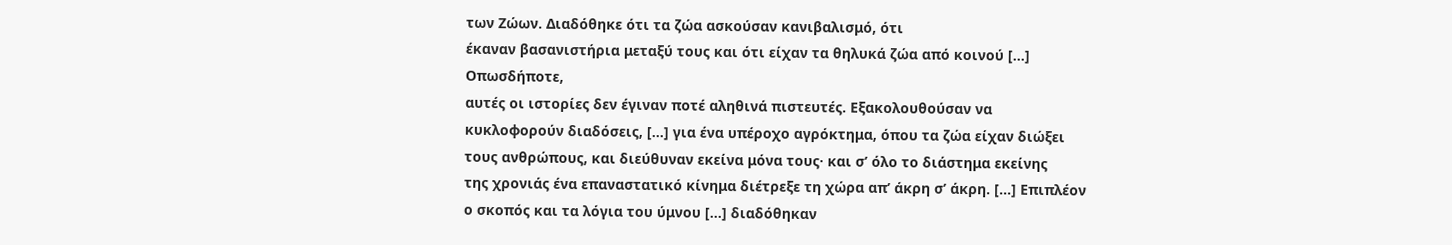των Ζώων. Διαδόθηκε ότι τα ζώα ασκούσαν κανιβαλισμό, ότι
έκαναν βασανιστήρια μεταξύ τους και ότι είχαν τα θηλυκά ζώα από κοινού […]
Οπωσδήποτε,
αυτές οι ιστορίες δεν έγιναν ποτέ αληθινά πιστευτές. Εξακολουθούσαν να
κυκλοφορούν διαδόσεις, […] για ένα υπέροχο αγρόκτημα, όπου τα ζώα είχαν διώξει
τους ανθρώπους, και διεύθυναν εκείνα μόνα τους· και σ’ όλο το διάστημα εκείνης
της χρονιάς ένα επαναστατικό κίνημα διέτρεξε τη χώρα απ’ άκρη σ’ άκρη. […] Επιπλέον
ο σκοπός και τα λόγια του ύμνου […] διαδόθηκαν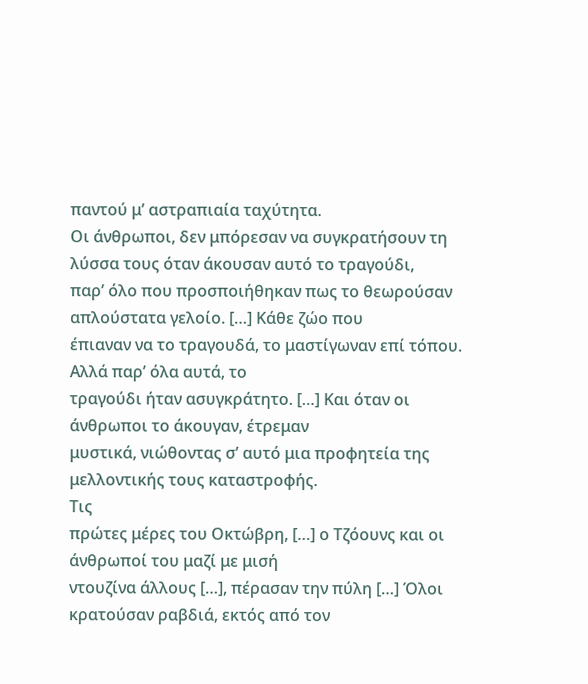παντού μ’ αστραπιαία ταχύτητα.
Οι άνθρωποι, δεν μπόρεσαν να συγκρατήσουν τη λύσσα τους όταν άκουσαν αυτό το τραγούδι,
παρ’ όλο που προσποιήθηκαν πως το θεωρούσαν απλούστατα γελοίο. […] Κάθε ζώο που
έπιαναν να το τραγουδά, το μαστίγωναν επί τόπου. Αλλά παρ’ όλα αυτά, το
τραγούδι ήταν ασυγκράτητο. […] Και όταν οι άνθρωποι το άκουγαν, έτρεμαν
μυστικά, νιώθοντας σ’ αυτό μια προφητεία της μελλοντικής τους καταστροφής.
Τις
πρώτες μέρες του Οκτώβρη, […] ο Τζόουνς και οι άνθρωποί του μαζί με μισή
ντουζίνα άλλους […], πέρασαν την πύλη […] Όλοι κρατούσαν ραβδιά, εκτός από τον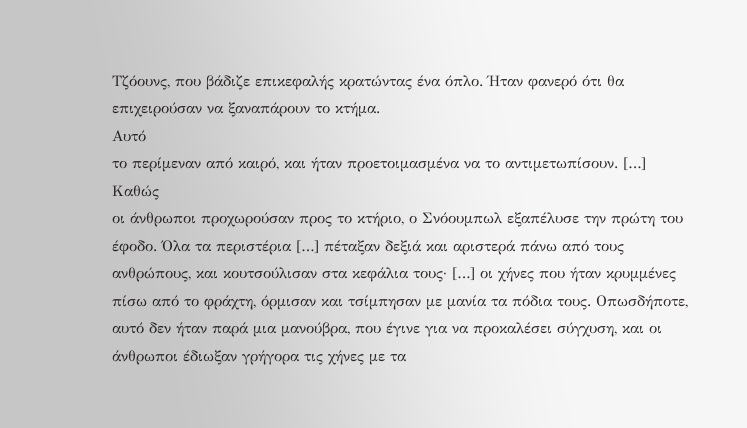Τζόουνς, που βάδιζε επικεφαλής κρατώντας ένα όπλο. Ήταν φανερό ότι θα
επιχειρούσαν να ξαναπάρουν το κτήμα.
Αυτό
το περίμεναν από καιρό, και ήταν προετοιμασμένα να το αντιμετωπίσουν. […]
Καθώς
οι άνθρωποι προχωρούσαν προς το κτήριο, ο Σνόουμπωλ εξαπέλυσε την πρώτη του
έφοδο. Όλα τα περιστέρια […] πέταξαν δεξιά και αριστερά πάνω από τους
ανθρώπους, και κουτσούλισαν στα κεφάλια τους· […] οι χήνες που ήταν κρυμμένες
πίσω από το φράχτη, όρμισαν και τσίμπησαν με μανία τα πόδια τους. Οπωσδήποτε,
αυτό δεν ήταν παρά μια μανούβρα, που έγινε για να προκαλέσει σύγχυση, και οι
άνθρωποι έδιωξαν γρήγορα τις χήνες με τα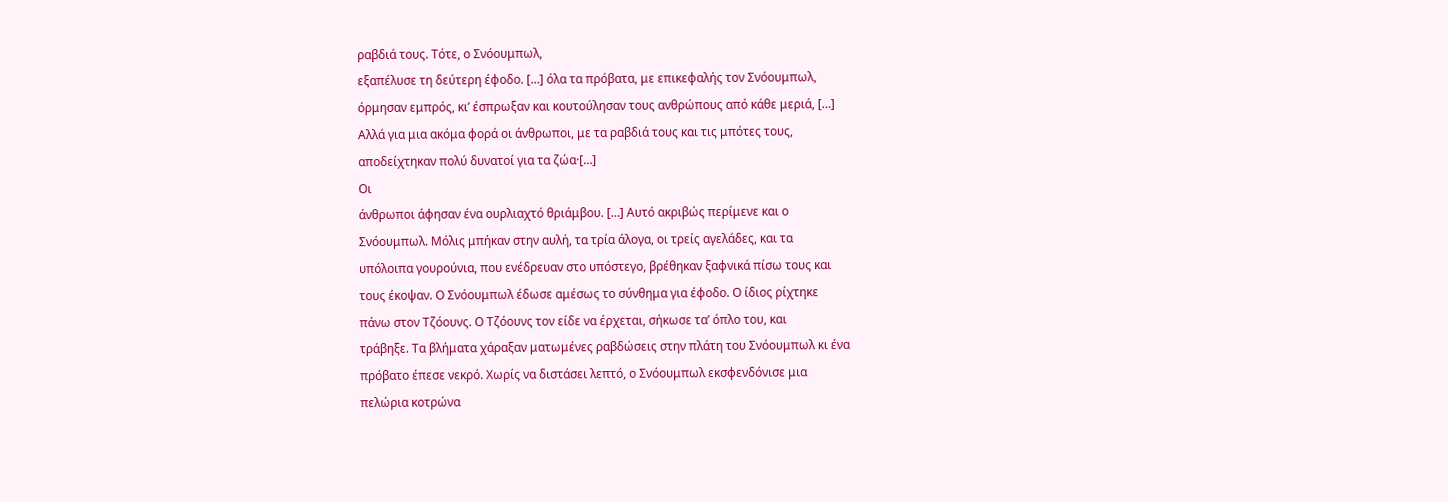ραβδιά τους. Τότε, ο Σνόουμπωλ,
εξαπέλυσε τη δεύτερη έφοδο. […] όλα τα πρόβατα, με επικεφαλής τον Σνόουμπωλ,
όρμησαν εμπρός, κι’ έσπρωξαν και κουτούλησαν τους ανθρώπους από κάθε μεριά, […]
Αλλά για μια ακόμα φορά οι άνθρωποι, με τα ραβδιά τους και τις μπότες τους,
αποδείχτηκαν πολύ δυνατοί για τα ζώα·[…]
Οι
άνθρωποι άφησαν ένα ουρλιαχτό θριάμβου. […] Αυτό ακριβώς περίμενε και ο
Σνόουμπωλ. Μόλις μπήκαν στην αυλή, τα τρία άλογα, οι τρείς αγελάδες, και τα
υπόλοιπα γουρούνια, που ενέδρευαν στο υπόστεγο, βρέθηκαν ξαφνικά πίσω τους και
τους έκοψαν. Ο Σνόουμπωλ έδωσε αμέσως το σύνθημα για έφοδο. Ο ίδιος ρίχτηκε
πάνω στον Τζόουνς. Ο Τζόουνς τον είδε να έρχεται, σήκωσε τα’ όπλο του, και
τράβηξε. Τα βλήματα χάραξαν ματωμένες ραβδώσεις στην πλάτη του Σνόουμπωλ κι ένα
πρόβατο έπεσε νεκρό. Χωρίς να διστάσει λεπτό, ο Σνόουμπωλ εκσφενδόνισε μια
πελώρια κοτρώνα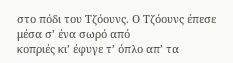στο πόδι του Τζόουνς. Ο Τζόουνς έπεσε μέσα σ’ ένα σωρό από
κοπριές κι’ έφυγε τ’ όπλο απ’ τα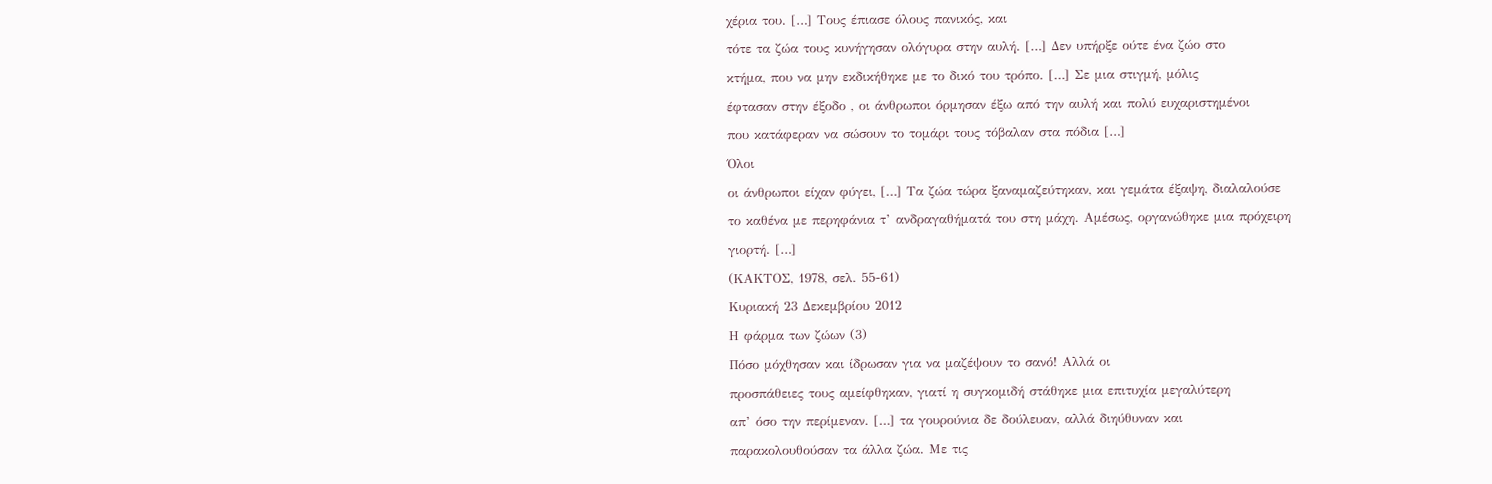χέρια του. […] Τους έπιασε όλους πανικός, και
τότε τα ζώα τους κυνήγησαν ολόγυρα στην αυλή. […] Δεν υπήρξε ούτε ένα ζώο στο
κτήμα, που να μην εκδικήθηκε με το δικό του τρόπο. […] Σε μια στιγμή, μόλις
έφτασαν στην έξοδο , οι άνθρωποι όρμησαν έξω από την αυλή και πολύ ευχαριστημένοι
που κατάφεραν να σώσουν το τομάρι τους τόβαλαν στα πόδια […]
Όλοι
οι άνθρωποι είχαν φύγει, […] Τα ζώα τώρα ξαναμαζεύτηκαν, και γεμάτα έξαψη, διαλαλούσε
το καθένα με περηφάνια τ’ ανδραγαθήματά του στη μάχη. Αμέσως, οργανώθηκε μια πρόχειρη
γιορτή. […]
(ΚΑΚΤΟΣ, 1978, σελ. 55-61)
Κυριακή 23 Δεκεμβρίου 2012
Η φάρμα των ζώων (3)
Πόσο μόχθησαν και ίδρωσαν για να μαζέψουν το σανό! Αλλά οι
προσπάθειες τους αμείφθηκαν, γιατί η συγκομιδή στάθηκε μια επιτυχία μεγαλύτερη
απ’ όσο την περίμεναν. […] τα γουρούνια δε δούλευαν, αλλά διηύθυναν και
παρακολουθούσαν τα άλλα ζώα. Με τις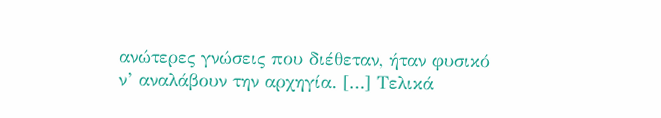ανώτερες γνώσεις που διέθεταν, ήταν φυσικό
ν’ αναλάβουν την αρχηγία. […] Τελικά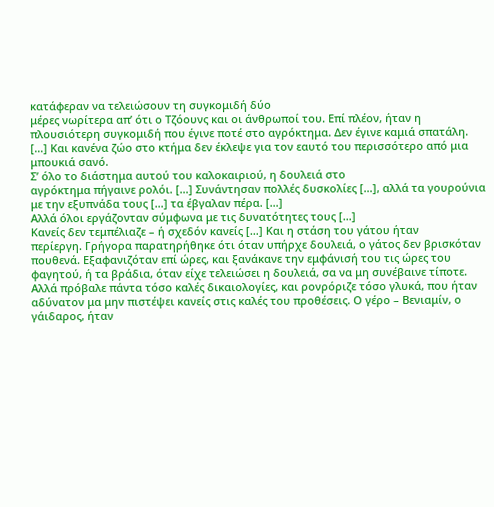κατάφεραν να τελειώσουν τη συγκομιδή δύο
μέρες νωρίτερα απ’ ότι ο Τζόουνς και οι άνθρωποί του. Επί πλέον, ήταν η
πλουσιότερη συγκομιδή που έγινε ποτέ στο αγρόκτημα. Δεν έγινε καμιά σπατάλη.
[…] Και κανένα ζώο στο κτήμα δεν έκλεψε για τον εαυτό του περισσότερο από μια
μπουκιά σανό.
Σ’ όλο το διάστημα αυτού του καλοκαιριού, η δουλειά στο
αγρόκτημα πήγαινε ρολόι. […] Συνάντησαν πολλές δυσκολίες […], αλλά τα γουρούνια
με την εξυπνάδα τους […] τα έβγαλαν πέρα. […]
Αλλά όλοι εργάζονταν σύμφωνα με τις δυνατότητες τους […]
Κανείς δεν τεμπέλιαζε – ή σχεδόν κανείς […] Και η στάση του γάτου ήταν
περίεργη. Γρήγορα παρατηρήθηκε ότι όταν υπήρχε δουλειά, ο γάτος δεν βρισκόταν
πουθενά. Εξαφανιζόταν επί ώρες, και ξανάκανε την εμφάνισή του τις ώρες του
φαγητού, ή τα βράδια, όταν είχε τελειώσει η δουλειά, σα να μη συνέβαινε τίποτε.
Αλλά πρόβαλε πάντα τόσο καλές δικαιολογίες, και ρονρόριζε τόσο γλυκά, που ήταν
αδύνατον μα μην πιστέψει κανείς στις καλές του προθέσεις. Ο γέρο – Βενιαμίν, ο
γάιδαρος, ήταν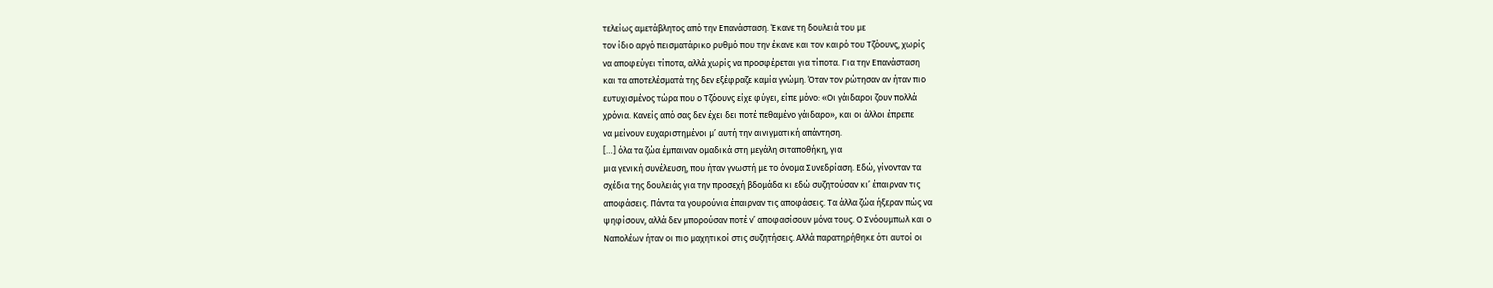τελείως αμετάβλητος από την Επανάσταση. Έκανε τη δουλειά του με
τον ίδιο αργό πεισματάρικο ρυθμό που την έκανε και τον καιρό του Τζόουνς, χωρίς
να αποφεύγει τίποτα, αλλά χωρίς να προσφέρεται για τίποτα. Για την Επανάσταση
και τα αποτελέσματά της δεν εξέφραζε καμία γνώμη. Όταν τον ρώτησαν αν ήταν πιο
ευτυχισμένος τώρα που ο Τζόουνς είχε φύγει, είπε μόνο: «Οι γάιδαροι ζουν πολλά
χρόνια. Κανείς από σας δεν έχει δει ποτέ πεθαμένο γάιδαρο», και οι άλλοι έπρεπε
να μείνουν ευχαριστημένοι μ’ αυτή την αινιγματική απάντηση.
[…] όλα τα ζώα έμπαιναν ομαδικά στη μεγάλη σιταποθήκη, για
μια γενική συνέλευση, που ήταν γνωστή με το όνομα Συνεδρίαση. Εδώ, γίνονταν τα
σχέδια της δουλειάς για την προσεχή βδομάδα κι εδώ συζητούσαν κι’ έπαιρναν τις
αποφάσεις. Πάντα τα γουρούνια έπαιρναν τις αποφάσεις. Τα άλλα ζώα ήξεραν πώς να
ψηφίσουν, αλλά δεν μπορούσαν ποτέ ν’ αποφασίσουν μόνα τους. Ο Σνόουμπωλ και ο
Ναπολέων ήταν οι πιο μαχητικοί στις συζητήσεις. Αλλά παρατηρήθηκε ότι αυτοί οι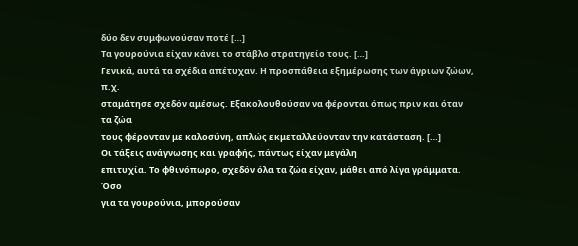δύο δεν συμφωνούσαν ποτέ […]
Τα γουρούνια είχαν κάνει το στάβλο στρατηγείο τους. […]
Γενικά, αυτά τα σχέδια απέτυχαν. Η προσπάθεια εξημέρωσης των άγριων ζώων, π.χ.
σταμάτησε σχεδόν αμέσως. Εξακολουθούσαν να φέρονται όπως πριν και όταν τα ζώα
τους φέρονταν με καλοσύνη, απλώς εκμεταλλεύονταν την κατάσταση. […]
Οι τάξεις ανάγνωσης και γραφής, πάντως είχαν μεγάλη
επιτυχία. Το φθινόπωρο, σχεδόν όλα τα ζώα είχαν, μάθει από λίγα γράμματα. Όσο
για τα γουρούνια, μπορούσαν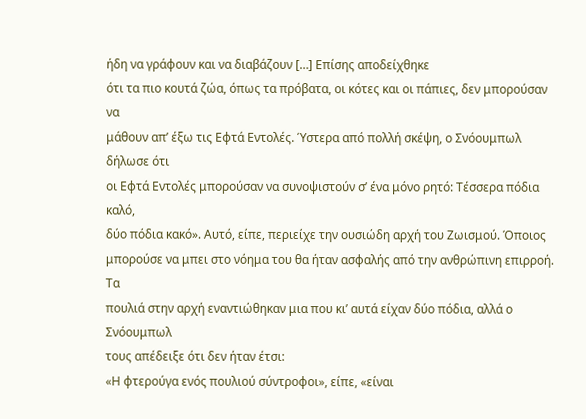ήδη να γράφουν και να διαβάζουν […] Επίσης αποδείχθηκε
ότι τα πιο κουτά ζώα, όπως τα πρόβατα, οι κότες και οι πάπιες, δεν μπορούσαν να
μάθουν απ’ έξω τις Εφτά Εντολές. Ύστερα από πολλή σκέψη, ο Σνόουμπωλ δήλωσε ότι
οι Εφτά Εντολές μπορούσαν να συνοψιστούν σ’ ένα μόνο ρητό: Τέσσερα πόδια καλό,
δύο πόδια κακό». Αυτό, είπε, περιείχε την ουσιώδη αρχή του Ζωισμού. Όποιος
μπορούσε να μπει στο νόημα του θα ήταν ασφαλής από την ανθρώπινη επιρροή. Τα
πουλιά στην αρχή εναντιώθηκαν μια που κι’ αυτά είχαν δύο πόδια, αλλά ο Σνόουμπωλ
τους απέδειξε ότι δεν ήταν έτσι:
«Η φτερούγα ενός πουλιού σύντροφοι», είπε, «είναι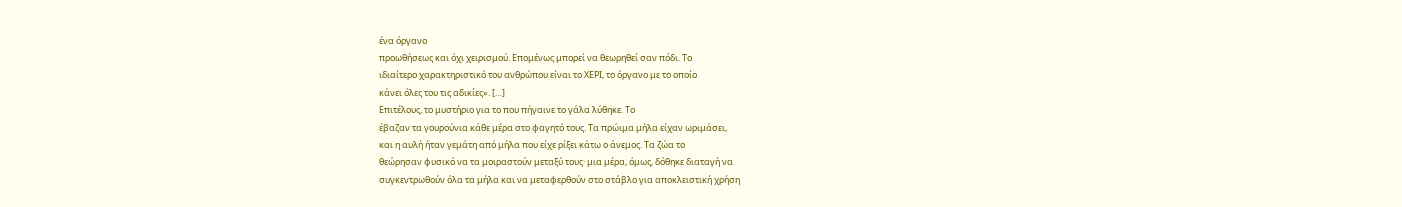ένα όργανο
προωθήσεως και όχι χειρισμού. Επομένως μπορεί να θεωρηθεί σαν πόδι. Το
ιδιαίτερο χαρακτηριστικό του ανθρώπου είναι το ΧΕΡΙ, το όργανο με το οποίο
κάνει όλες του τις αδικίες». […]
Επιτέλους, το μυστήριο για το που πήγαινε το γάλα λύθηκε. Το
έβαζαν τα γουρούνια κάθε μέρα στο φαγητό τους. Τα πρώιμα μήλα είχαν ωριμάσει,
και η αυλή ήταν γεμάτη από μήλα που είχε ρίξει κάτω ο άνεμος. Τα ζώα το
θεώρησαν φυσικό να τα μοιραστούν μεταξύ τους· μια μέρα, όμως, δόθηκε διαταγή να
συγκεντρωθούν όλα τα μήλα και να μεταφερθούν στο στάβλο για αποκλειστική χρήση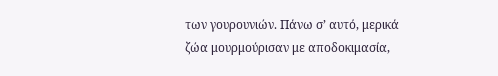των γουρουνιών. Πάνω σ’ αυτό, μερικά ζώα μουρμούρισαν με αποδοκιμασία,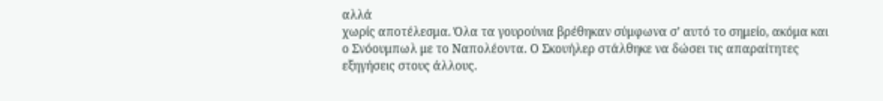αλλά
χωρίς αποτέλεσμα. Όλα τα γουρούνια βρέθηκαν σύμφωνα σ’ αυτό το σημείο, ακόμα και
ο Σνόουμπωλ με το Ναπολέοντα. Ο Σκουήλερ στάλθηκε να δώσει τις απαραίτητες
εξηγήσεις στους άλλους.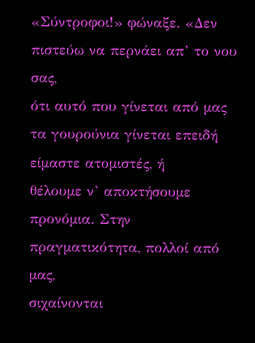«Σύντροφοι!» φώναξε. «Δεν πιστεύω να περνάει απ’ το νου σας,
ότι αυτό που γίνεται από μας τα γουρούνια γίνεται επειδή είμαστε ατομιστές, ή
θέλουμε ν’ αποκτήσουμε προνόμια. Στην πραγματικότητα, πολλοί από μας,
σιχαίνονται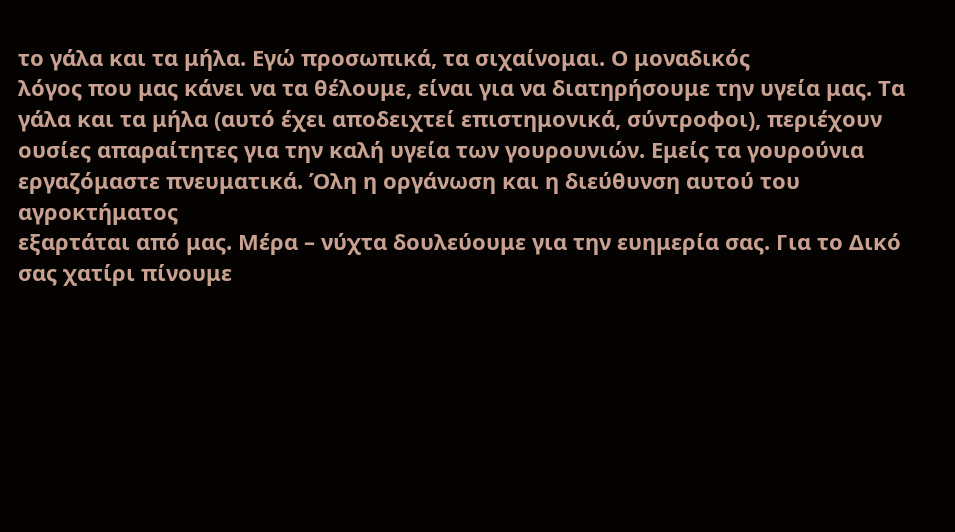το γάλα και τα μήλα. Εγώ προσωπικά, τα σιχαίνομαι. Ο μοναδικός
λόγος που μας κάνει να τα θέλουμε, είναι για να διατηρήσουμε την υγεία μας. Τα
γάλα και τα μήλα (αυτό έχει αποδειχτεί επιστημονικά, σύντροφοι), περιέχουν
ουσίες απαραίτητες για την καλή υγεία των γουρουνιών. Εμείς τα γουρούνια
εργαζόμαστε πνευματικά. Όλη η οργάνωση και η διεύθυνση αυτού του αγροκτήματος
εξαρτάται από μας. Μέρα – νύχτα δουλεύουμε για την ευημερία σας. Για το Δικό
σας χατίρι πίνουμε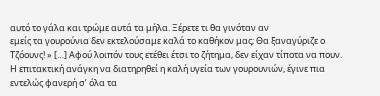αυτό το γάλα και τρώμε αυτά τα μήλα. Ξέρετε τι θα γινόταν αν
εμείς τα γουρούνια δεν εκτελούσαμε καλά το καθήκον μας; Θα ξαναγύριζε ο
Τζόουνς! » […] Αφού λοιπόν τους ετέθει έτσι το ζήτημα, δεν είχαν τίποτα να πουν.
Η επιτακτική ανάγκη να διατηρηθεί η καλή υγεία των γουρουνιών, έγινε πια
εντελώς φανερή σ’ όλα τα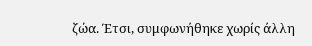ζώα. Έτσι, συμφωνήθηκε χωρίς άλλη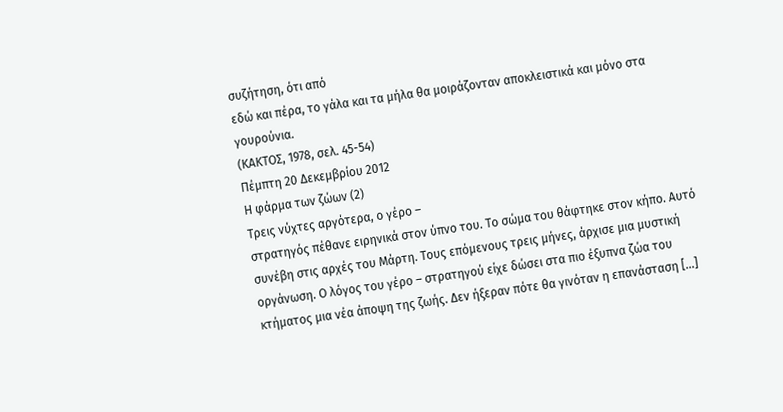συζήτηση, ότι από
εδώ και πέρα, το γάλα και τα μήλα θα μοιράζονταν αποκλειστικά και μόνο στα
γουρούνια.
(ΚΑΚΤΟΣ, 1978, σελ. 45-54)
Πέμπτη 20 Δεκεμβρίου 2012
Η φάρμα των ζώων (2)
Τρεις νύχτες αργότερα, ο γέρο –
στρατηγός πέθανε ειρηνικά στον ύπνο του. Το σώμα του θάφτηκε στον κήπο. Αυτό
συνέβη στις αρχές του Μάρτη. Τους επόμενους τρεις μήνες, άρχισε μια μυστική
οργάνωση. Ο λόγος του γέρο – στρατηγού είχε δώσει στα πιο έξυπνα ζώα του
κτήματος μια νέα άποψη της ζωής. Δεν ήξεραν πότε θα γινόταν η επανάσταση […]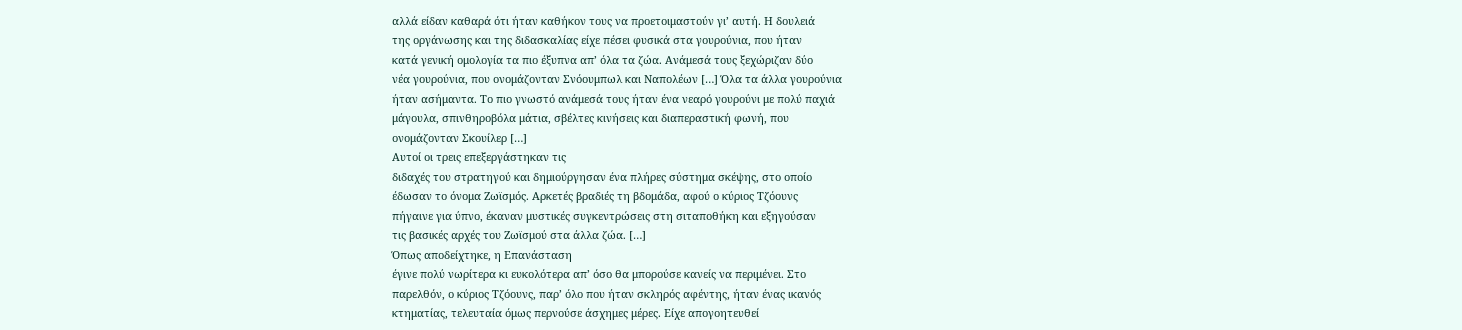αλλά είδαν καθαρά ότι ήταν καθήκον τους να προετοιμαστούν γι’ αυτή. Η δουλειά
της οργάνωσης και της διδασκαλίας είχε πέσει φυσικά στα γουρούνια, που ήταν
κατά γενική ομολογία τα πιο έξυπνα απ’ όλα τα ζώα. Ανάμεσά τους ξεχώριζαν δύο
νέα γουρούνια, που ονομάζονταν Σνόουμπωλ και Ναπολέων […] Όλα τα άλλα γουρούνια
ήταν ασήμαντα. Το πιο γνωστό ανάμεσά τους ήταν ένα νεαρό γουρούνι με πολύ παχιά
μάγουλα, σπινθηροβόλα μάτια, σβέλτες κινήσεις και διαπεραστική φωνή, που
ονομάζονταν Σκουίλερ […]
Αυτοί οι τρεις επεξεργάστηκαν τις
διδαχές του στρατηγού και δημιούργησαν ένα πλήρες σύστημα σκέψης, στο οποίο
έδωσαν το όνομα Ζωϊσμός. Αρκετές βραδιές τη βδομάδα, αφού ο κύριος Τζόουνς
πήγαινε για ύπνο, έκαναν μυστικές συγκεντρώσεις στη σιταποθήκη και εξηγούσαν
τις βασικές αρχές του Ζωϊσμού στα άλλα ζώα. […]
Όπως αποδείχτηκε, η Επανάσταση
έγινε πολύ νωρίτερα κι ευκολότερα απ’ όσο θα μπορούσε κανείς να περιμένει. Στο
παρελθόν, ο κύριος Τζόουνς, παρ’ όλο που ήταν σκληρός αφέντης, ήταν ένας ικανός
κτηματίας, τελευταία όμως περνούσε άσχημες μέρες. Είχε απογοητευθεί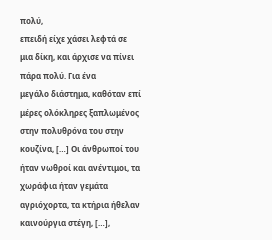πολύ,
επειδή είχε χάσει λεφτά σε μια δίκη, και άρχισε να πίνει πάρα πολύ. Για ένα
μεγάλο διάστημα, καθόταν επί μέρες ολόκληρες ξαπλωμένος στην πολυθρόνα του στην
κουζίνα, […] Οι άνθρωποί του ήταν νωθροί και ανέντιμοι, τα χωράφια ήταν γεμάτα
αγριόχορτα, τα κτήρια ήθελαν καινούργια στέγη, […],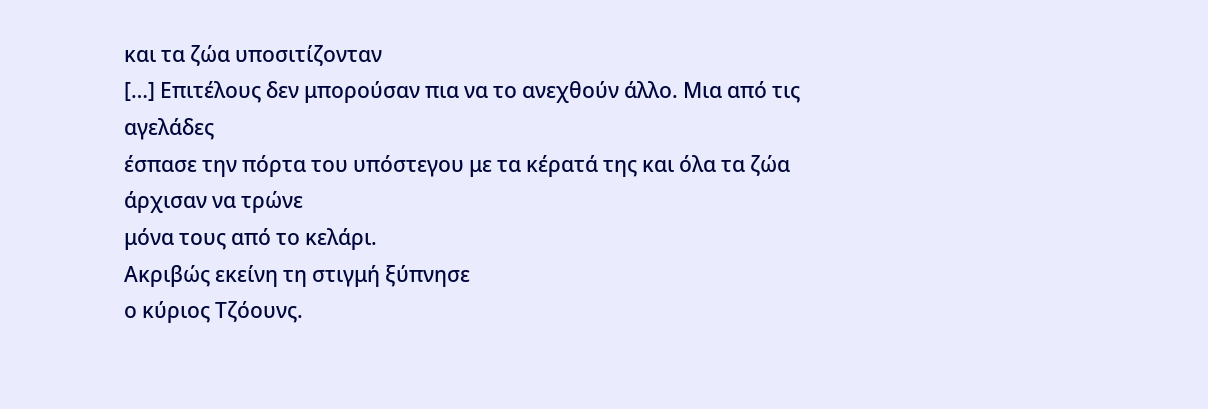και τα ζώα υποσιτίζονταν
[…] Επιτέλους δεν μπορούσαν πια να το ανεχθούν άλλο. Μια από τις αγελάδες
έσπασε την πόρτα του υπόστεγου με τα κέρατά της και όλα τα ζώα άρχισαν να τρώνε
μόνα τους από το κελάρι.
Ακριβώς εκείνη τη στιγμή ξύπνησε
ο κύριος Τζόουνς.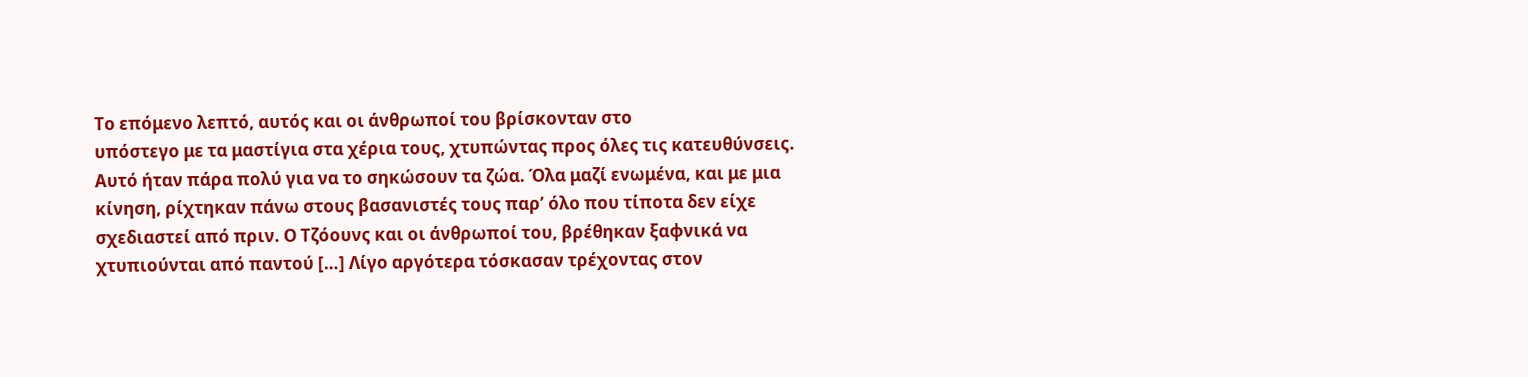Το επόμενο λεπτό, αυτός και οι άνθρωποί του βρίσκονταν στο
υπόστεγο με τα μαστίγια στα χέρια τους, χτυπώντας προς όλες τις κατευθύνσεις.
Αυτό ήταν πάρα πολύ για να το σηκώσουν τα ζώα. Όλα μαζί ενωμένα, και με μια
κίνηση, ρίχτηκαν πάνω στους βασανιστές τους παρ’ όλο που τίποτα δεν είχε
σχεδιαστεί από πριν. Ο Τζόουνς και οι άνθρωποί του, βρέθηκαν ξαφνικά να
χτυπιούνται από παντού […] Λίγο αργότερα τόσκασαν τρέχοντας στον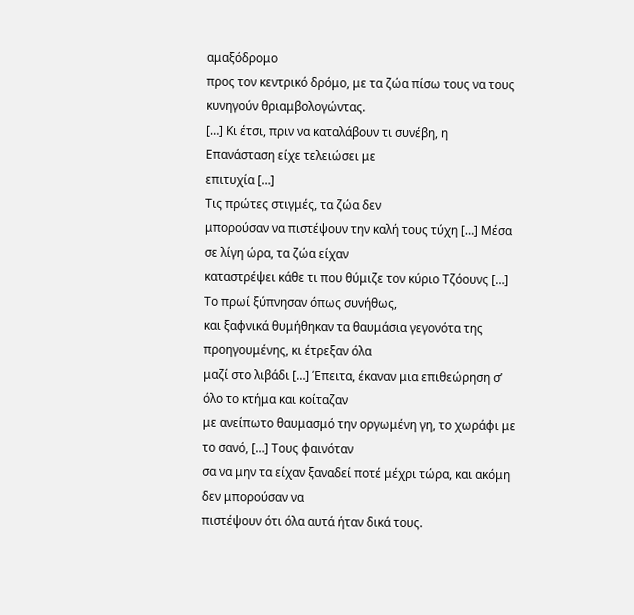αμαξόδρομο
προς τον κεντρικό δρόμο, με τα ζώα πίσω τους να τους κυνηγούν θριαμβολογώντας.
[…] Κι έτσι, πριν να καταλάβουν τι συνέβη, η Επανάσταση είχε τελειώσει με
επιτυχία […]
Τις πρώτες στιγμές, τα ζώα δεν
μπορούσαν να πιστέψουν την καλή τους τύχη […] Μέσα σε λίγη ώρα, τα ζώα είχαν
καταστρέψει κάθε τι που θύμιζε τον κύριο Τζόουνς […]
Το πρωί ξύπνησαν όπως συνήθως,
και ξαφνικά θυμήθηκαν τα θαυμάσια γεγονότα της προηγουμένης, κι έτρεξαν όλα
μαζί στο λιβάδι […] Έπειτα, έκαναν μια επιθεώρηση σ’ όλο το κτήμα και κοίταζαν
με ανείπωτο θαυμασμό την οργωμένη γη, το χωράφι με το σανό, […] Τους φαινόταν
σα να μην τα είχαν ξαναδεί ποτέ μέχρι τώρα, και ακόμη δεν μπορούσαν να
πιστέψουν ότι όλα αυτά ήταν δικά τους.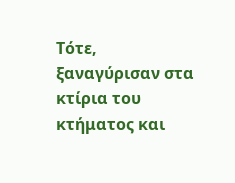Τότε, ξαναγύρισαν στα κτίρια του
κτήματος και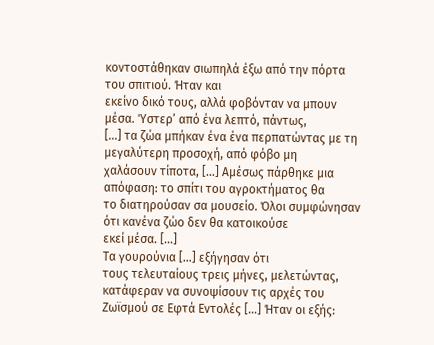κοντοστάθηκαν σιωπηλά έξω από την πόρτα του σπιτιού. Ήταν και
εκείνο δικό τους, αλλά φοβόνταν να μπουν μέσα. Ύστερ’ από ένα λεπτό, πάντως,
[…] τα ζώα μπήκαν ένα ένα περπατώντας με τη μεγαλύτερη προσοχή, από φόβο μη
χαλάσουν τίποτα, […] Αμέσως πάρθηκε μια απόφαση: το σπίτι του αγροκτήματος θα
το διατηρούσαν σα μουσείο. Όλοι συμφώνησαν ότι κανένα ζώο δεν θα κατοικούσε
εκεί μέσα. […]
Τα γουρούνια […] εξήγησαν ότι
τους τελευταίους τρεις μήνες, μελετώντας, κατάφεραν να συνοψίσουν τις αρχές του
Ζωϊσμού σε Εφτά Εντολές […] Ήταν οι εξής: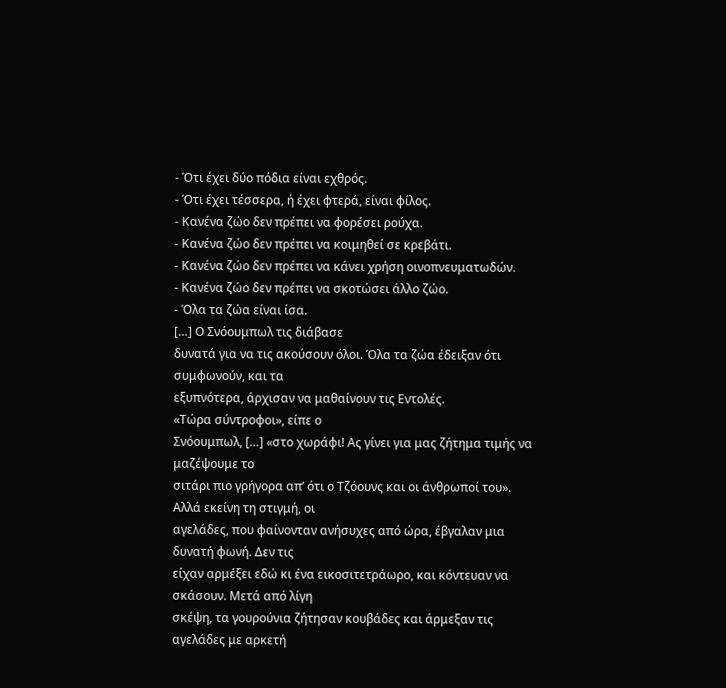- Ότι έχει δύο πόδια είναι εχθρός.
- Ότι έχει τέσσερα, ή έχει φτερά, είναι φίλος.
- Κανένα ζώο δεν πρέπει να φορέσει ρούχα.
- Κανένα ζώο δεν πρέπει να κοιμηθεί σε κρεβάτι.
- Κανένα ζώο δεν πρέπει να κάνει χρήση οινοπνευματωδών.
- Κανένα ζώο δεν πρέπει να σκοτώσει άλλο ζώο.
- Όλα τα ζώα είναι ίσα.
[…] Ο Σνόουμπωλ τις διάβασε
δυνατά για να τις ακούσουν όλοι. Όλα τα ζώα έδειξαν ότι συμφωνούν, και τα
εξυπνότερα, άρχισαν να μαθαίνουν τις Εντολές.
«Τώρα σύντροφοι», είπε ο
Σνόουμπωλ, […] «στο χωράφι! Ας γίνει για μας ζήτημα τιμής να μαζέψουμε το
σιτάρι πιο γρήγορα απ’ ότι ο Τζόουνς και οι άνθρωποί του».
Αλλά εκείνη τη στιγμή, οι
αγελάδες, που φαίνονταν ανήσυχες από ώρα, έβγαλαν μια δυνατή φωνή. Δεν τις
είχαν αρμέξει εδώ κι ένα εικοσιτετράωρο, και κόντευαν να σκάσουν. Μετά από λίγη
σκέψη, τα γουρούνια ζήτησαν κουβάδες και άρμεξαν τις αγελάδες με αρκετή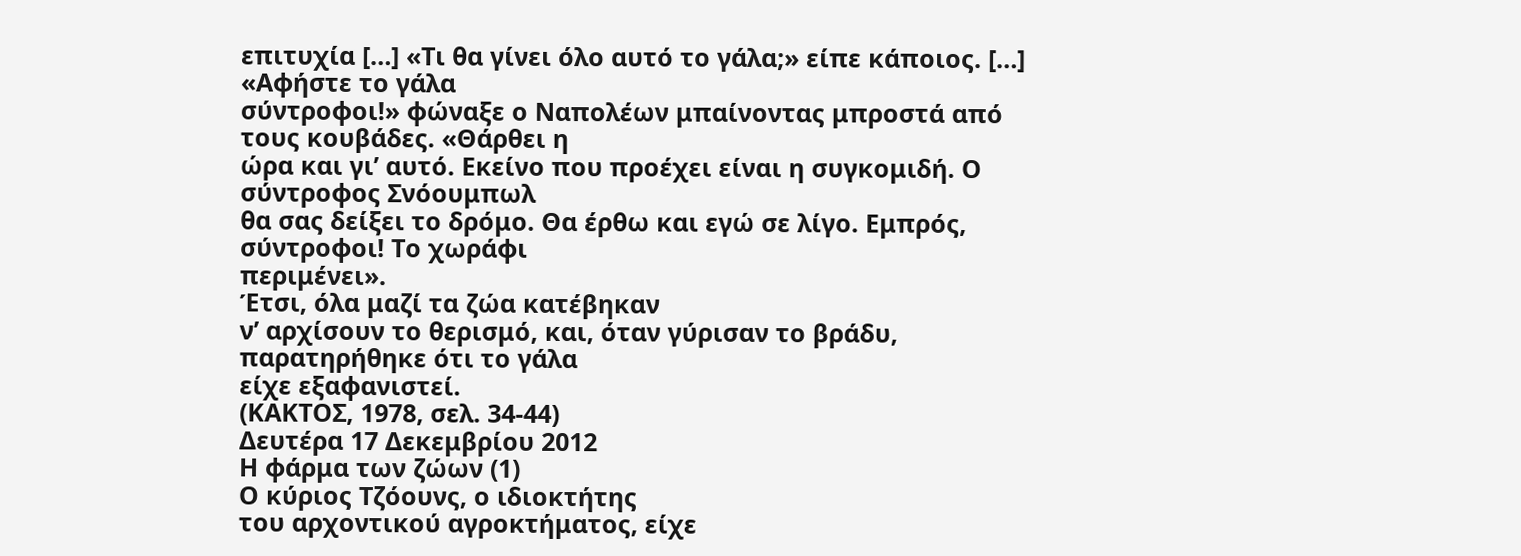επιτυχία […] «Τι θα γίνει όλο αυτό το γάλα;» είπε κάποιος. […] «Αφήστε το γάλα
σύντροφοι!» φώναξε ο Ναπολέων μπαίνοντας μπροστά από τους κουβάδες. «Θάρθει η
ώρα και γι’ αυτό. Εκείνο που προέχει είναι η συγκομιδή. Ο σύντροφος Σνόουμπωλ
θα σας δείξει το δρόμο. Θα έρθω και εγώ σε λίγο. Εμπρός, σύντροφοι! Το χωράφι
περιμένει».
Έτσι, όλα μαζί τα ζώα κατέβηκαν
ν’ αρχίσουν το θερισμό, και, όταν γύρισαν το βράδυ, παρατηρήθηκε ότι το γάλα
είχε εξαφανιστεί.
(ΚΑΚΤΟΣ, 1978, σελ. 34-44)
Δευτέρα 17 Δεκεμβρίου 2012
Η φάρμα των ζώων (1)
Ο κύριος Τζόουνς, ο ιδιοκτήτης
του αρχοντικού αγροκτήματος, είχε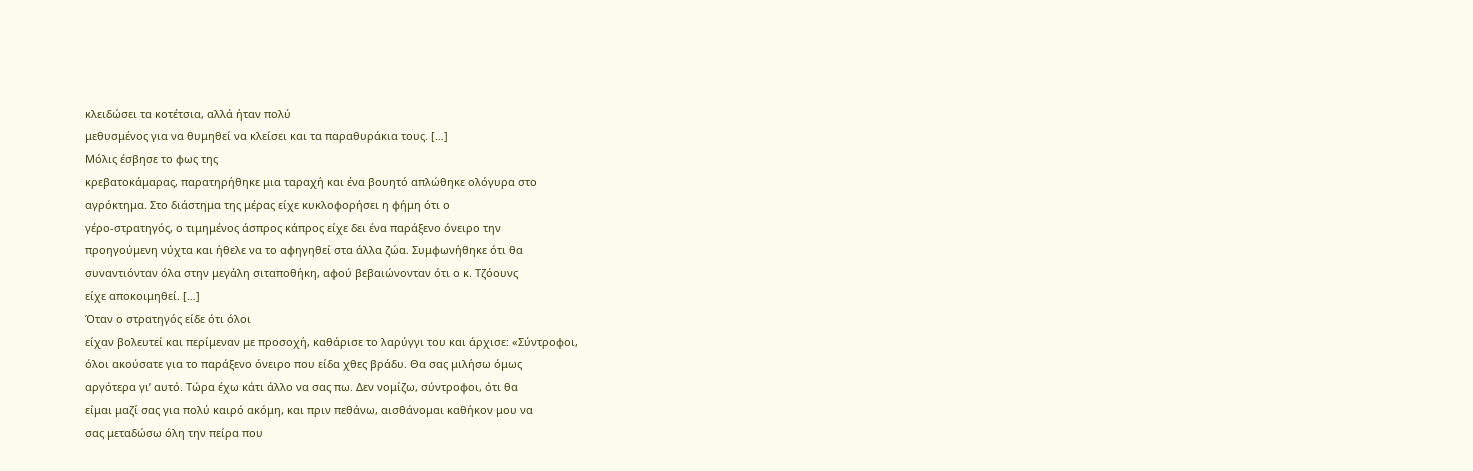κλειδώσει τα κοτέτσια, αλλά ήταν πολύ
μεθυσμένος για να θυμηθεί να κλείσει και τα παραθυράκια τους. […]
Μόλις έσβησε το φως της
κρεβατοκάμαρας, παρατηρήθηκε μια ταραχή και ένα βουητό απλώθηκε ολόγυρα στο
αγρόκτημα. Στο διάστημα της μέρας είχε κυκλοφορήσει η φήμη ότι ο
γέρο-στρατηγός, ο τιμημένος άσπρος κάπρος είχε δει ένα παράξενο όνειρο την
προηγούμενη νύχτα και ήθελε να το αφηγηθεί στα άλλα ζώα. Συμφωνήθηκε ότι θα
συναντιόνταν όλα στην μεγάλη σιταποθήκη, αφού βεβαιώνονταν ότι ο κ. Τζόουνς
είχε αποκοιμηθεί. […]
Όταν ο στρατηγός είδε ότι όλοι
είχαν βολευτεί και περίμεναν με προσοχή, καθάρισε το λαρύγγι του και άρχισε: «Σύντροφοι,
όλοι ακούσατε για το παράξενο όνειρο που είδα χθες βράδυ. Θα σας μιλήσω όμως
αργότερα γι’ αυτό. Τώρα έχω κάτι άλλο να σας πω. Δεν νομίζω, σύντροφοι, ότι θα
είμαι μαζί σας για πολύ καιρό ακόμη, και πριν πεθάνω, αισθάνομαι καθήκον μου να
σας μεταδώσω όλη την πείρα που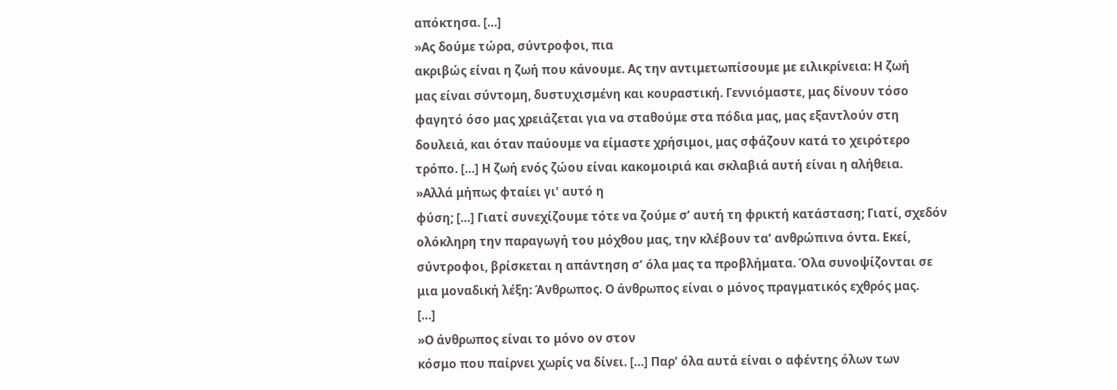απόκτησα. […]
»Ας δούμε τώρα, σύντροφοι, πια
ακριβώς είναι η ζωή που κάνουμε. Ας την αντιμετωπίσουμε με ειλικρίνεια: Η ζωή
μας είναι σύντομη, δυστυχισμένη και κουραστική. Γεννιόμαστε, μας δίνουν τόσο
φαγητό όσο μας χρειάζεται για να σταθούμε στα πόδια μας, μας εξαντλούν στη
δουλειά, και όταν παύουμε να είμαστε χρήσιμοι, μας σφάζουν κατά το χειρότερο
τρόπο. […] Η ζωή ενός ζώου είναι κακομοιριά και σκλαβιά αυτή είναι η αλήθεια.
»Αλλά μήπως φταίει γι’ αυτό η
φύση; […] Γιατί συνεχίζουμε τότε να ζούμε σ’ αυτή τη φρικτή κατάσταση; Γιατί, σχεδόν
ολόκληρη την παραγωγή του μόχθου μας, την κλέβουν τα’ ανθρώπινα όντα. Εκεί,
σύντροφοι, βρίσκεται η απάντηση σ’ όλα μας τα προβλήματα. Όλα συνοψίζονται σε
μια μοναδική λέξη: Άνθρωπος. Ο άνθρωπος είναι ο μόνος πραγματικός εχθρός μας.
[…]
»Ο άνθρωπος είναι το μόνο ον στον
κόσμο που παίρνει χωρίς να δίνει. […] Παρ’ όλα αυτά είναι ο αφέντης όλων των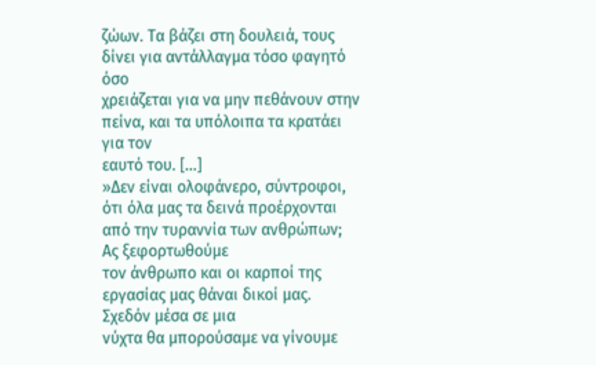ζώων. Τα βάζει στη δουλειά, τους δίνει για αντάλλαγμα τόσο φαγητό όσο
χρειάζεται για να μην πεθάνουν στην πείνα, και τα υπόλοιπα τα κρατάει για τον
εαυτό του. […]
»Δεν είναι ολοφάνερο, σύντροφοι,
ότι όλα μας τα δεινά προέρχονται από την τυραννία των ανθρώπων; Ας ξεφορτωθούμε
τον άνθρωπο και οι καρποί της εργασίας μας θάναι δικοί μας. Σχεδόν μέσα σε μια
νύχτα θα μπορούσαμε να γίνουμε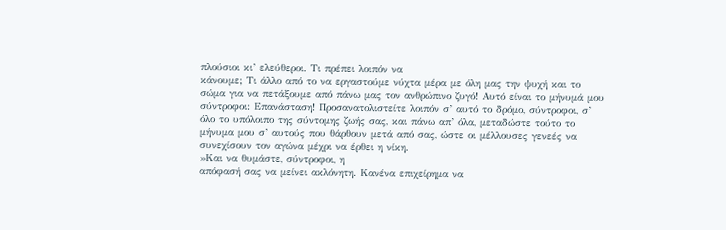πλούσιοι κι’ ελεύθεροι. Τι πρέπει λοιπόν να
κάνουμε; Τι άλλο από το να εργαστούμε νύχτα μέρα με όλη μας την ψυχή και το
σώμα για να πετάξουμε από πάνω μας τον ανθρώπινο ζυγό! Αυτό είναι το μήνυμά μου
σύντροφοι: Επανάσταση! Προσανατολιστείτε λοιπόν σ’ αυτό το δρόμο, σύντροφοι, σ’
όλο το υπόλοιπο της σύντομης ζωής σας, και πάνω απ’ όλα, μεταδώστε τούτο το
μήνυμα μου σ’ αυτούς που θάρθουν μετά από σας, ώστε οι μέλλουσες γενεές να
συνεχίσουν τον αγώνα μέχρι να έρθει η νίκη.
»Και να θυμάστε, σύντροφοι, η
απόφασή σας να μείνει ακλόνητη. Κανένα επιχείρημα να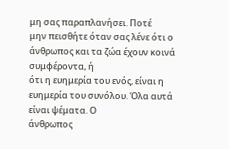μη σας παραπλανήσει. Ποτέ
μην πεισθήτε όταν σας λένε ότι ο άνθρωπος και τα ζώα έχουν κοινά συμφέροντα, ή
ότι η ευημερία του ενός, είναι η ευημερία του συνόλου. Όλα αυτά είναι ψέματα. Ο
άνθρωπος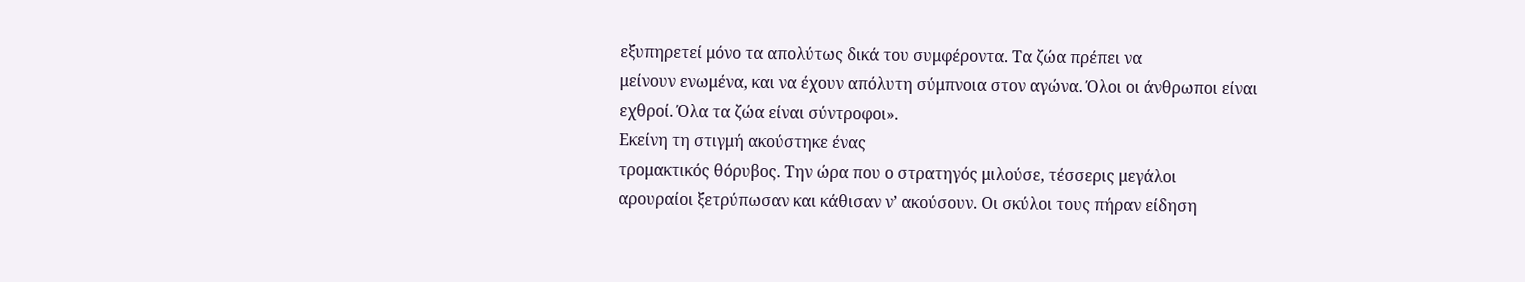εξυπηρετεί μόνο τα απολύτως δικά του συμφέροντα. Τα ζώα πρέπει να
μείνουν ενωμένα, και να έχουν απόλυτη σύμπνοια στον αγώνα. Όλοι οι άνθρωποι είναι
εχθροί. Όλα τα ζώα είναι σύντροφοι».
Εκείνη τη στιγμή ακούστηκε ένας
τρομακτικός θόρυβος. Την ώρα που ο στρατηγός μιλούσε, τέσσερις μεγάλοι
αρουραίοι ξετρύπωσαν και κάθισαν ν’ ακούσουν. Οι σκύλοι τους πήραν είδηση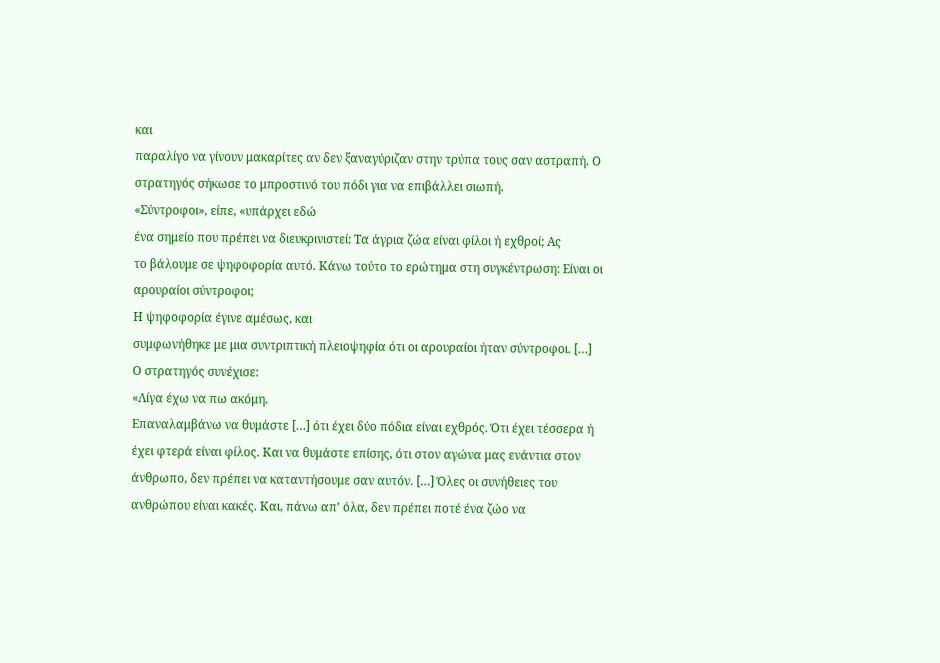και
παραλίγο να γίνουν μακαρίτες αν δεν ξαναγύριζαν στην τρύπα τους σαν αστραπή. Ο
στρατηγός σήκωσε το μπροστινό του πόδι για να επιβάλλει σιωπή.
«Σύντροφοι», είπε, «υπάρχει εδώ
ένα σημείο που πρέπει να διευκρινιστεί: Τα άγρια ζώα είναι φίλοι ή εχθροί; Ας
το βάλουμε σε ψηφοφορία αυτό. Κάνω τούτο το ερώτημα στη συγκέντρωση: Είναι οι
αρουραίοι σύντροφοι;
Η ψηφοφορία έγινε αμέσως, και
συμφωνήθηκε με μια συντριπτική πλειοψηφία ότι οι αρουραίοι ήταν σύντροφοι. […]
Ο στρατηγός συνέχισε:
«Λίγα έχω να πω ακόμη.
Επαναλαμβάνω να θυμάστε […] ότι έχει δύο πόδια είναι εχθρός. Ότι έχει τέσσερα ή
έχει φτερά είναι φίλος. Και να θυμάστε επίσης, ότι στον αγώνα μας ενάντια στον
άνθρωπο, δεν πρέπει να καταντήσουμε σαν αυτόν. […] Όλες οι συνήθειες του
ανθρώπου είναι κακές. Και, πάνω απ’ όλα, δεν πρέπει ποτέ ένα ζώο να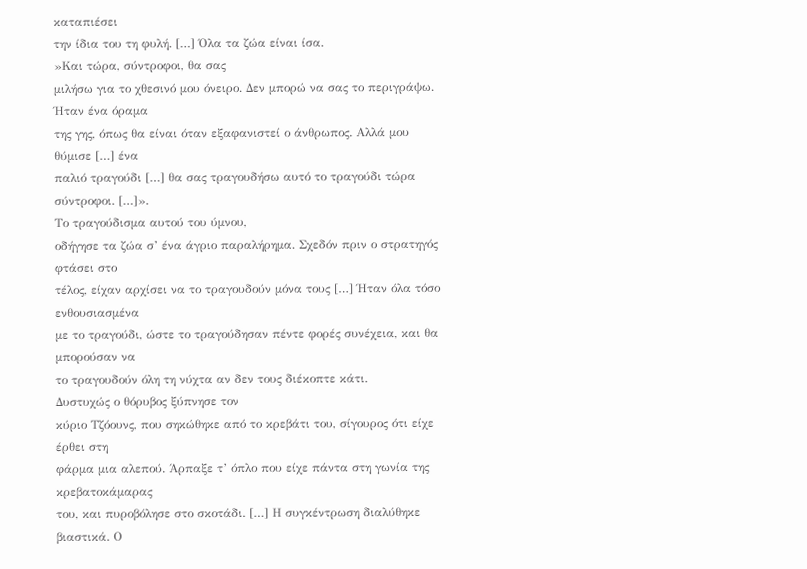καταπιέσει
την ίδια του τη φυλή. […] Όλα τα ζώα είναι ίσα.
»Και τώρα, σύντροφοι, θα σας
μιλήσω για το χθεσινό μου όνειρο. Δεν μπορώ να σας το περιγράψω. Ήταν ένα όραμα
της γης, όπως θα είναι όταν εξαφανιστεί ο άνθρωπος. Αλλά μου θύμισε […] ένα
παλιό τραγούδι […] θα σας τραγουδήσω αυτό το τραγούδι τώρα σύντροφοι. […]».
Το τραγούδισμα αυτού του ύμνου,
οδήγησε τα ζώα σ’ ένα άγριο παραλήρημα. Σχεδόν πριν ο στρατηγός φτάσει στο
τέλος, είχαν αρχίσει να το τραγουδούν μόνα τους […] Ήταν όλα τόσο ενθουσιασμένα
με το τραγούδι, ώστε το τραγούδησαν πέντε φορές συνέχεια, και θα μπορούσαν να
το τραγουδούν όλη τη νύχτα αν δεν τους διέκοπτε κάτι.
Δυστυχώς ο θόρυβος ξύπνησε τον
κύριο Τζόουνς, που σηκώθηκε από το κρεβάτι του, σίγουρος ότι είχε έρθει στη
φάρμα μια αλεπού. Άρπαξε τ’ όπλο που είχε πάντα στη γωνία της κρεβατοκάμαρας
του, και πυροβόλησε στο σκοτάδι. […] Η συγκέντρωση διαλύθηκε βιαστικά. Ο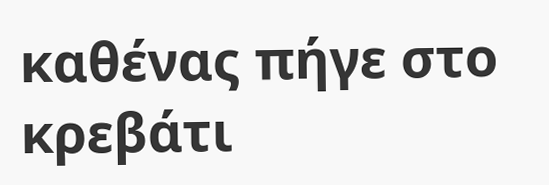καθένας πήγε στο κρεβάτι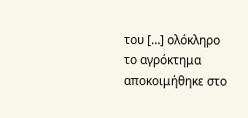του […] ολόκληρο το αγρόκτημα αποκοιμήθηκε στο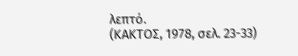λεπτό.
(ΚΑΚΤΟΣ, 1978, σελ. 23-33)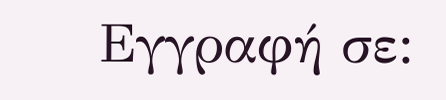Εγγραφή σε: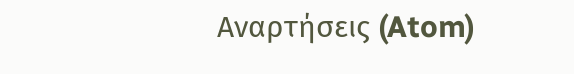Αναρτήσεις (Atom)